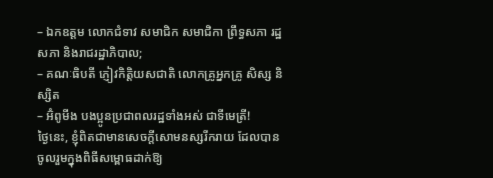– ឯកឧត្តម លោកជំទាវ សមាជិក សមាជិកា ព្រឹទ្ធសភា រដ្ឋសភា និងរាជរដ្ឋាភិបាល;
– គណៈធិបតី ភ្ញៀវកិត្តិយសជាតិ លោកគ្រូអ្នកគ្រូ សិស្ស និស្សិត
– អ៊ំពូមីង បងប្អូនប្រជាពលរដ្ឋទាំងអស់ ជាទីមេត្រី!
ថ្ងៃនេះ, ខ្ញុំពិតជាមានសេចក្ដីសោមនស្សរីករាយ ដែលបានចូលរួមក្នុងពិធីសម្ពោធដាក់ឱ្យ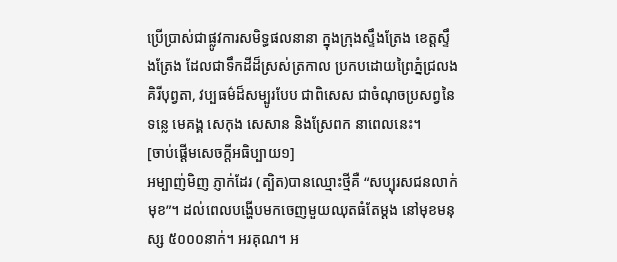ប្រើប្រាស់ជាផ្លូវការសមិទ្ធផលនានា ក្នុងក្រុងស្ទឹងត្រែង ខេត្តស្ទឹងត្រែង ដែលជាទឹកដីដ៏ស្រស់ត្រកាល ប្រកបដោយព្រៃភ្នំជ្រលងគិរីបុព្វតា, វប្បធម៌ដ៏សម្បូរបែប ជាពិសេស ជាចំណុចប្រសព្វនៃទន្លេ មេគង្គ សេកុង សេសាន និងស្រែពក នាពេលនេះ។
[ចាប់ផ្ដើមសេចក្ដីអធិប្បាយ១]
អម្បាញ់មិញ ភ្ញាក់ដែរ (ត្បិត)បានឈ្មោះថ្មីគឺ “សប្បុរសជនលាក់មុខ”។ ដល់ពេលបង្ហើបមកចេញមួយឈុតធំតែម្ដង នៅមុខមនុស្ស ៥០០០នាក់។ អរគុណ។ អ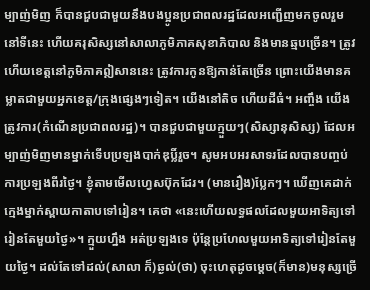ម្បាញ់មិញ ក៏បានជួបជាមួយនឹងបងប្អូនប្រជាពលរដ្ឋដែលអញ្ជើញមកចូលរួមនៅទីនេះ ហើយគរុសិស្សនៅសាលាភូមិភាគសុខាភិបាល និងមានឆ្មបច្រើន។ ត្រូវហើយខេត្តនៅភូមិភាគឦសាននេះ ត្រូវការកូនឱ្យកាន់តែច្រើន ព្រោះយើងមានគម្លាតជាមួយអ្នកខេត្ត/ក្រុងផ្សេងៗទៀត។ យើងនៅតិច ហើយដីធំ។ អញ្ចឹង យើងត្រូវការ(កំណើនប្រជាពលរដ្ឋ)។ បានជួបជាមួយក្មួយៗ(សិស្សានុសិស្ស) ដែលអម្បាញ់មិញមានម្នាក់ទើបប្រឡងបាក់ឌុប្លិ៍រួច។ សូមអបអរសាទរដែលបានបញ្ចប់ការប្រឡងពីរថ្ងៃ។ ខ្ញុំតាមមើលហ្វេសប៊ុកដែរ។ (មានរឿង)ប្លែកៗ។ ឃើញគេដាក់ក្មេងម្នាក់ស្ពាយកាតាបទៅរៀន។ គេថា «នេះហើយលទ្ធផលដែលមួយអាទិត្យទៅរៀនតែមួយថ្ងៃ»។ ក្មួយហ្នឹង អត់ប្រឡងទេ ប៉ុន្តែប្រហែលមួយអាទិត្យទៅរៀនតែមួយថ្ងៃ។ ដល់តែទៅដល់(សាលា ក៏)ឆ្ងល់(ថា) ចុះហេតុដូចម្តេច(ក៏មាន)មនុស្សច្រើ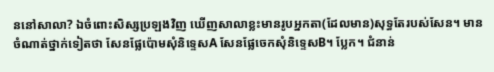ននៅសាលា? ឯចំពោះសិស្សប្រឡងវិញ ឃើញសាលាខ្លះមានរូបអ្នកតា(ដែលមាន)សុទ្ធតែរបស់សែន។ មានចំណាត់ថ្នាក់ទៀតថា សែនផ្លែប៉ោមសុំនិទ្ទេសA សែនផ្លែចេកសុំនិទ្ទេសB។ ប្លែក។ ជំនាន់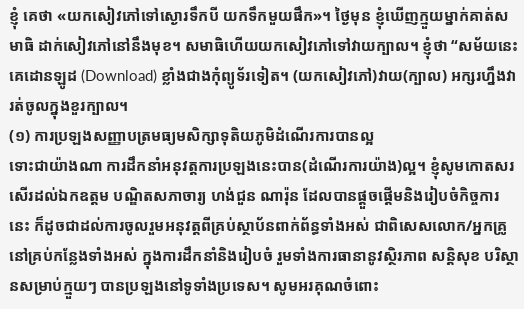ខ្ញុំ គេថា «យកសៀវភៅទៅស្ងោរទឹកបី យកទឹកមួយផឹក»។ ថ្ងៃមុន ខ្ញុំឃើញក្មួយម្នាក់គាត់សមាធិ ដាក់សៀវភៅនៅនឹងមុខ។ សមាធិហើយយកសៀវភៅទៅវាយក្បាល។ ខ្ញុំថា “សម័យនេះ គេដោនឡូដ (Download) ខ្លាំងជាងកុំព្យូទ័រទៀត។ (យកសៀវភៅ)វាយ(ក្បាល) អក្សរហ្នឹងវារត់ចូលក្នុងខួរក្បាល។
(១) ការប្រឡងសញ្ញាបត្រមធ្យមសិក្សាទុតិយភូមិដំណើរការបានល្អ
ទោះជាយ៉ាងណា ការដឹកនាំអនុវត្តការប្រឡងនេះបាន(ដំណើរការយ៉ាង)ល្អ។ ខ្ញុំសូមកោតសរសើរដល់ឯកឧត្តម បណ្ឌិតសភាចារ្យ ហង់ជួន ណារ៉ុន ដែលបានផ្តួចផ្តើមនិងរៀបចំកិច្ចការនេះ ក៏ដូចជាដល់ការចូលរួមអនុវត្តពីគ្រប់ស្ថាប័នពាក់ព័ន្ធទាំងអស់ ជាពិសេសលោក/អ្នកគ្រូនៅគ្រប់កន្លែងទាំងអស់ ក្នុងការដឹកនាំនិងរៀបចំ រួមទាំងការធានានូវស្ថិរភាព សន្តិសុខ បរិស្ថានសម្រាប់ក្មួយៗ បានប្រឡងនៅទូទាំងប្រទេស។ សូមអរគុណចំពោះ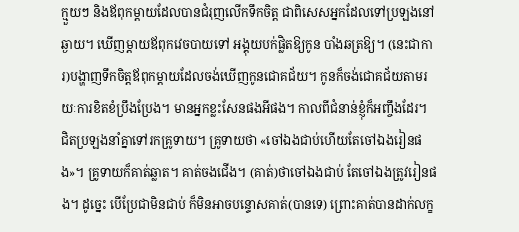ក្មួយៗ និងឪពុកម្តាយដែលបានជំរុញលើកទឹកចិត្ត ជាពិសេសអ្នកដែលទៅប្រឡងនៅឆ្ងាយ។ ឃើញម្តាយឪពុកវេចបាយទៅ អង្គុយបក់ផ្លិតឱ្យកូន បាំងឆត្រឱ្យ។ (នេះជាការ)បង្ហាញទឹកចិត្តឪពុកម្តាយដែលចង់ឃើញកូនជោគជ័យ។ កូនក៏ចង់ជោគជ័យតាមរយៈការខិតខំប្រឹងប្រែង។ មានអ្នកខ្លះសែនផងអីផង។ កាលពីជំនាន់ខ្ញុំក៏អញ្ចឹងដែរ។ ជិតប្រឡងនាំគ្នាទៅរកគ្រូទាយ។ គ្រូទាយថា «ចៅឯងជាប់ហើយតែចៅឯងរៀនផង»។ គ្រូទាយក៏គាត់ឆ្លាត។ គាត់ចងជើង។ (គាត់)ថាចៅឯងជាប់ តែចៅឯងត្រូវរៀនផង។ ដូច្នេះ បើប្រែជាមិនជាប់ ក៏មិនអាចបន្ទោសគាត់(បានទេ) ព្រោះគាត់បានដាក់លក្ខ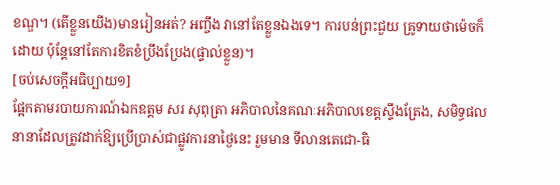ខណ្ឌ។ (តើខ្លួនយើង)មានរៀនអត់? អញ្ចឹង វានៅតែខ្លួនឯងទេ។ ការបន់ព្រះជួយ គ្រូទាយថាម៉េចក៏ដោយ ប៉ុន្តែនៅតែការខិតខំប្រឹងប្រែង(ផ្ទាល់ខ្លួន)។
[ចប់សេចក្ដីអធិប្បាយ១]
ផ្អែកតាមរបាយការណ៍ឯកឧត្តម សរ សុពុត្រា អភិបាលនៃគណៈអភិបាលខេត្តស្ទឹងត្រែង, សមិទ្ធផលនានាដែលត្រូវដាក់ឱ្យប្រើប្រាស់ជាផ្លូវការនាថ្ងៃនេះ រួមមាន ទីលានតេជោ-ធិ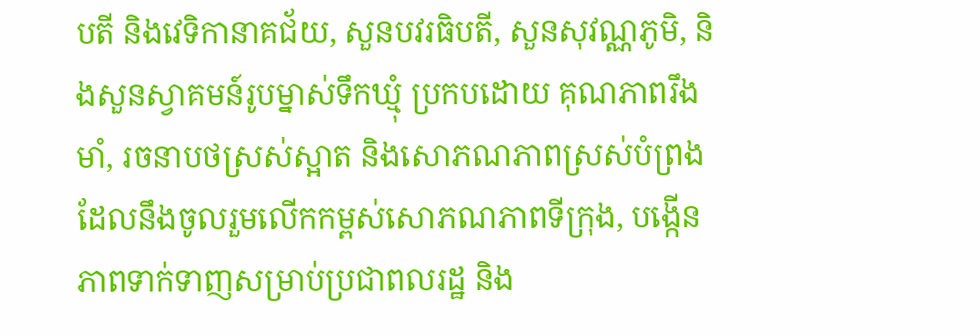បតី និងវេទិកានាគជ័យ, សួនបវរធិបតី, សួនសុវណ្ណភូមិ, និងសួនស្វាគមន៍រូបម្នាស់ទឹកឃ្មុំ ប្រកបដោយ គុណភាពរឹងមាំ, រចនាបថស្រស់ស្អាត និងសោភណភាពស្រស់បំព្រង ដែលនឹងចូលរួមលើកកម្ពស់សោភណភាពទីក្រុង, បង្កើនភាពទាក់ទាញសម្រាប់ប្រជាពលរដ្ឋ និង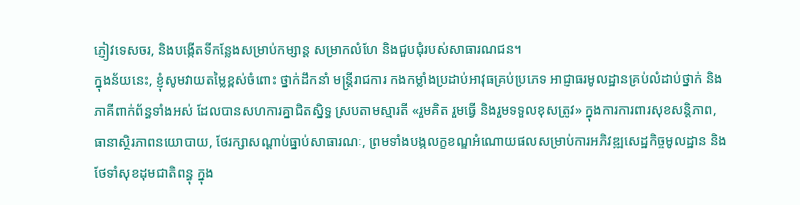ភ្ញៀវទេសចរ, និងបង្កើតទីកន្លែងសម្រាប់កម្សាន្ត សម្រាកលំហែ និងជួបជុំរបស់សាធារណជន។
ក្នុងន័យនេះ, ខ្ញុំសូមវាយតម្លៃខ្ពស់ចំពោះ ថ្នាក់ដឹកនាំ មន្រ្តីរាជការ កងកម្លាំងប្រដាប់អាវុធគ្រប់ប្រភេទ អាជ្ញាធរមូលដ្ឋានគ្រប់លំដាប់ថ្នាក់ និងភាគីពាក់ព័ន្ធទាំងអស់ ដែលបានសហការគ្នាជិតស្និទ្ធ ស្របតាមស្មារតី «រួមគិត រួមធ្វើ និងរួមទទួលខុសត្រូវ» ក្នុងការការពារសុខសន្តិភាព, ធានាស្ថិរភាពនយោបាយ, ថែរក្សាសណ្ដាប់ធ្នាប់សាធារណៈ, ព្រមទាំងបង្កលក្ខខណ្ឌអំណោយផលសម្រាប់ការអភិវឌ្ឍសេដ្ឋកិច្ចមូលដ្ឋាន និងថែទាំសុខដុមជាតិពន្ធុ ក្នុង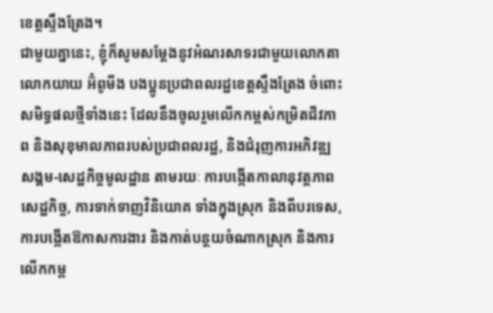ខេត្តស្ទឹងត្រែង។
ជាមួយគ្នានេះ, ខ្ញុំក៏សូមសម្តែងនូវអំណរសាទរជាមួយលោកតា លោកយាយ អ៊ំពូមីង បងប្អូនប្រជាពលរដ្ឋខេត្តស្ទឹងត្រែង ចំពោះសមិទ្ធផលថ្មីទាំងនេះ ដែលនឹងចូលរួមលើកកម្ពស់កម្រិតជីវភាព និងសុខុមាលភាពរបស់ប្រជាពលរដ្ឋ, និងជំរុញការអភិវឌ្ឍសង្គម-សេដ្ឋកិច្ចមូលដ្ឋាន តាមរយៈ ការបង្កើតកាលានុវត្តភាពសេដ្ឋកិច្ច, ការទាក់ទាញវិនិយោគ ទាំងក្នុងស្រុក និងពីបរទេស, ការបង្កើតឱកាសការងារ និងកាត់បន្ថយចំណាកស្រុក និងការលើកកម្ព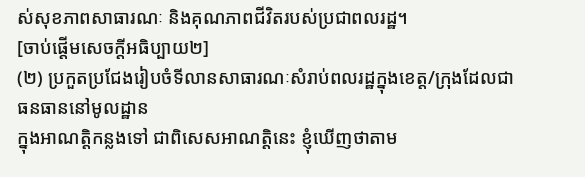ស់សុខភាពសាធារណៈ និងគុណភាពជីវិតរបស់ប្រជាពលរដ្ឋ។
[ចាប់ផ្ដើមសេចក្ដីអធិប្បាយ២]
(២) ប្រកួតប្រជែងរៀបចំទីលានសាធារណៈសំរាប់ពលរដ្ឋក្នុងខេត្ត/ក្រុងដែលជាធនធាននៅមូលដ្ឋាន
ក្នុងអាណត្តិកន្លងទៅ ជាពិសេសអាណត្តិនេះ ខ្ញុំឃើញថាតាម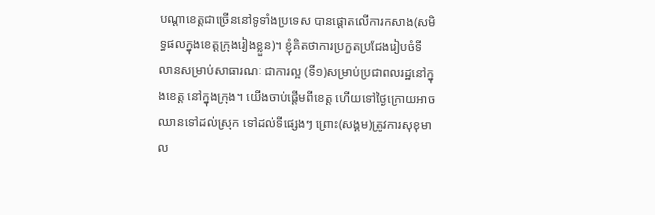បណ្តាខេត្តជាច្រើននៅទូទាំងប្រទេស បានផ្តោតលើការកសាង(សមិទ្ធផលក្នុងខេត្តក្រុងរៀងខ្លួន)។ ខ្ញុំគិតថាការប្រកួតប្រជែងរៀបចំទីលានសម្រាប់សាធារណៈ ជាការល្អ (ទី១)សម្រាប់ប្រជាពលរដ្ឋនៅក្នុងខេត្ត នៅក្នុងក្រុង។ យើងចាប់ផ្តើមពីខេត្ត ហើយទៅថ្ងៃក្រោយអាចឈានទៅដល់ស្រុក ទៅដល់ទីផ្សេងៗ ព្រោះ(សង្គម)ត្រូវការសុខុមាល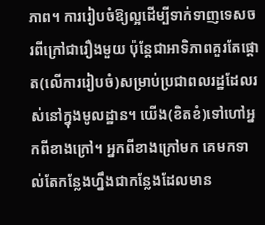ភាព។ ការរៀបចំឱ្យល្អដើម្បីទាក់ទាញទេសចរពីក្រៅជារឿងមួយ ប៉ុន្តែជាអាទិភាពគួរតែផ្តោត(លើការរៀបចំ)សម្រាប់ប្រជាពលរដ្ឋដែលរស់នៅក្នុងមូលដ្ឋាន។ យើង(ខិតខំ)ទៅហៅអ្នកពីខាងក្រៅ។ អ្នកពីខាងក្រៅមក គេមកទាល់តែកន្លែងហ្នឹងជាកន្លែងដែលមាន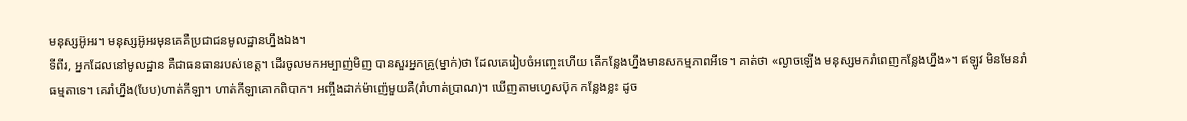មនុស្សអ៊ូអរ។ មនុស្សអ៊ូអរមុនគេគឺប្រជាជនមូលដ្ឋានហ្នឹងឯង។
ទីពីរ, អ្នកដែលនៅមូលដ្ឋាន គឺជាធនធានរបស់ខេត្ត។ ដើរចូលមកអម្បាញ់មិញ បានសួរអ្នកគ្រូ(ម្នាក់)ថា ដែលគេរៀបចំអញ្ចេះហើយ តើកន្លែងហ្នឹងមានសកម្មភាពអីទេ។ គាត់ថា «ល្ងាចឡើង មនុស្សមករាំពេញកន្លែងហ្នឹង»។ ឥឡូវ មិនមែនរាំធម្មតាទេ។ គេរាំហ្នឹង(បែប)ហាត់កីឡា។ ហាត់កីឡាគោកពិបាក។ អញ្ចឹងដាក់ម៉ាញ៉េមួយគឺ(រាំហាត់ប្រាណ)។ ឃើញតាមហ្វេសប៊ុក កន្លែងខ្លះ ដូច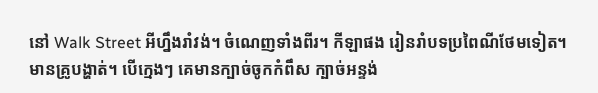នៅ Walk Street អីហ្នឹងរាំវង់។ ចំណេញទាំងពីរ។ កីឡាផង រៀនរាំបទប្រពៃណីថែមទៀត។ មានគ្រូបង្ហាត់។ បើក្មេងៗ គេមានក្បាច់ចូកកំពឹស ក្បាច់អន្ទង់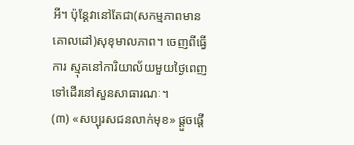អី។ ប៉ុន្តែវានៅតែជា(សកម្មភាពមានគោលដៅ)សុខុមាលភាព។ ចេញពីធ្វើការ ស្មុគនៅការិយាល័យមួយថ្ងៃពេញ ទៅដើរនៅសួនសាធារណៈ។
(៣) «សប្បុរសជនលាក់មុខ» ផ្តួចផ្តើ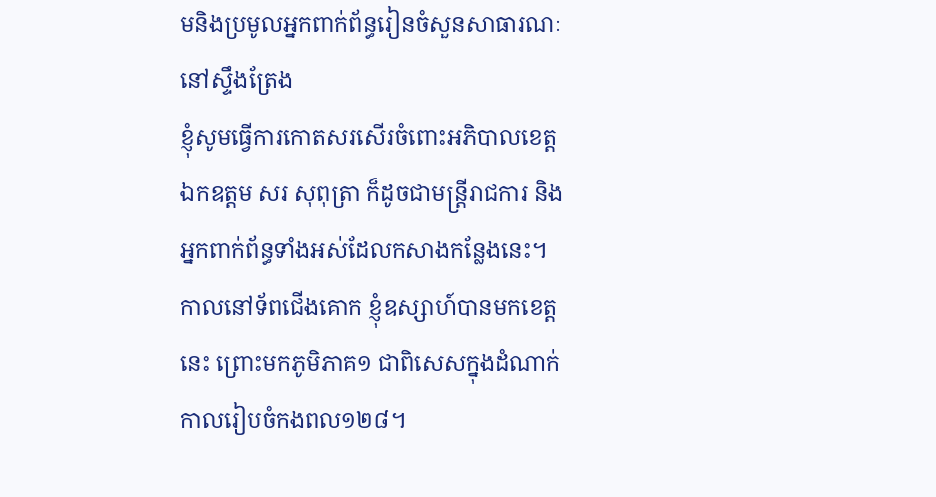មនិងប្រមូលអ្នកពាក់ព័ន្ធរៀនចំសួនសាធារណៈនៅស្ទឹងត្រែង
ខ្ញុំសូមធ្វើការកោតសរសើរចំពោះអភិបាលខេត្ត ឯកឧត្តម សរ សុពុត្រា ក៏ដូចជាមន្ត្រីរាជការ និងអ្នកពាក់ព័ន្ធទាំងអស់ដែលកសាងកន្លែងនេះ។ កាលនៅទ័ពជើងគោក ខ្ញុំឧស្សាហ៍បានមកខេត្តនេះ ព្រោះមកភូមិភាគ១ ជាពិសេសក្នុងដំណាក់កាលរៀបចំកងពល១២៨។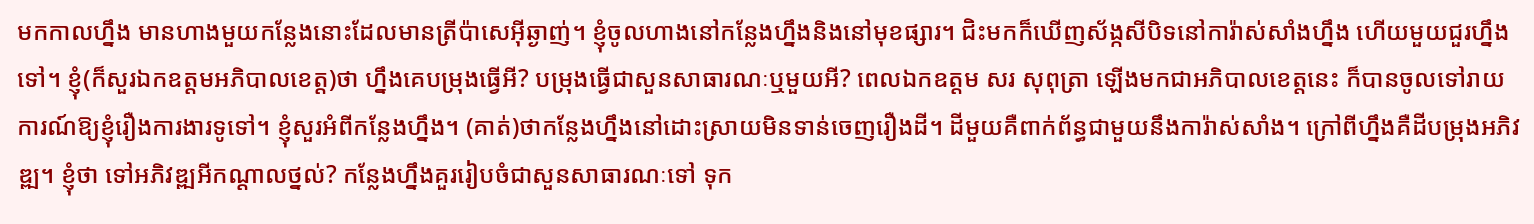មកកាលហ្នឹង មានហាងមួយកន្លែងនោះដែលមានត្រីប៉ាសេអ៊ីឆ្ងាញ់។ ខ្ញុំចូលហាងនៅកន្លែងហ្នឹងនិងនៅមុខផ្សារ។ ជិះមកក៏ឃើញស័ង្កសីបិទនៅការ៉ាស់សាំងហ្នឹង ហើយមួយជួរហ្នឹងទៅ។ ខ្ញុំ(ក៏សួរឯកឧត្តមអភិបាលខេត្ត)ថា ហ្នឹងគេបម្រុងធ្វើអី? បម្រុងធ្វើជាសួនសាធារណៈឬមួយអី? ពេលឯកឧត្តម សរ សុពុត្រា ឡើងមកជាអភិបាលខេត្តនេះ ក៏បានចូលទៅរាយការណ៍ឱ្យខ្ញុំរឿងការងារទូទៅ។ ខ្ញុំសួរអំពីកន្លែងហ្នឹង។ (គាត់)ថាកន្លែងហ្នឹងនៅដោះស្រាយមិនទាន់ចេញរឿងដី។ ដីមួយគឺពាក់ព័ន្ធជាមួយនឹងការ៉ាស់សាំង។ ក្រៅពីហ្នឹងគឺដីបម្រុងអភិវឌ្ឍ។ ខ្ញុំថា ទៅអភិវឌ្ឍអីកណ្តាលថ្នល់? កន្លែងហ្នឹងគួររៀបចំជាសួនសាធារណៈទៅ ទុក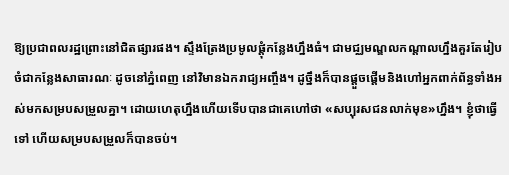ឱ្យប្រជាពលរដ្ឋព្រោះនៅជិតផ្សារផង។ ស្ទឹងត្រែងប្រមូលផ្តុំកន្លែងហ្នឹងធំ។ ជាមជ្ឈមណ្ឌលកណ្តាលហ្នឹងគួរតែរៀបចំជាកន្លែងសាធារណៈ ដូចនៅភ្នំពេញ នៅវិមានឯករាជ្យអញ្ចឹង។ ដូច្នឹងក៏បានផ្តួចផ្តើមនិងហៅអ្នកពាក់ព័ន្ធទាំងអស់មកសម្របសម្រួលគ្នា។ ដោយហេតុហ្នឹងហើយទើបបានជាគេហៅថា «សប្បុរសជនលាក់មុខ»ហ្នឹង។ ខ្ញុំថាធ្វើទៅ ហើយសម្របសម្រួលក៏បានចប់។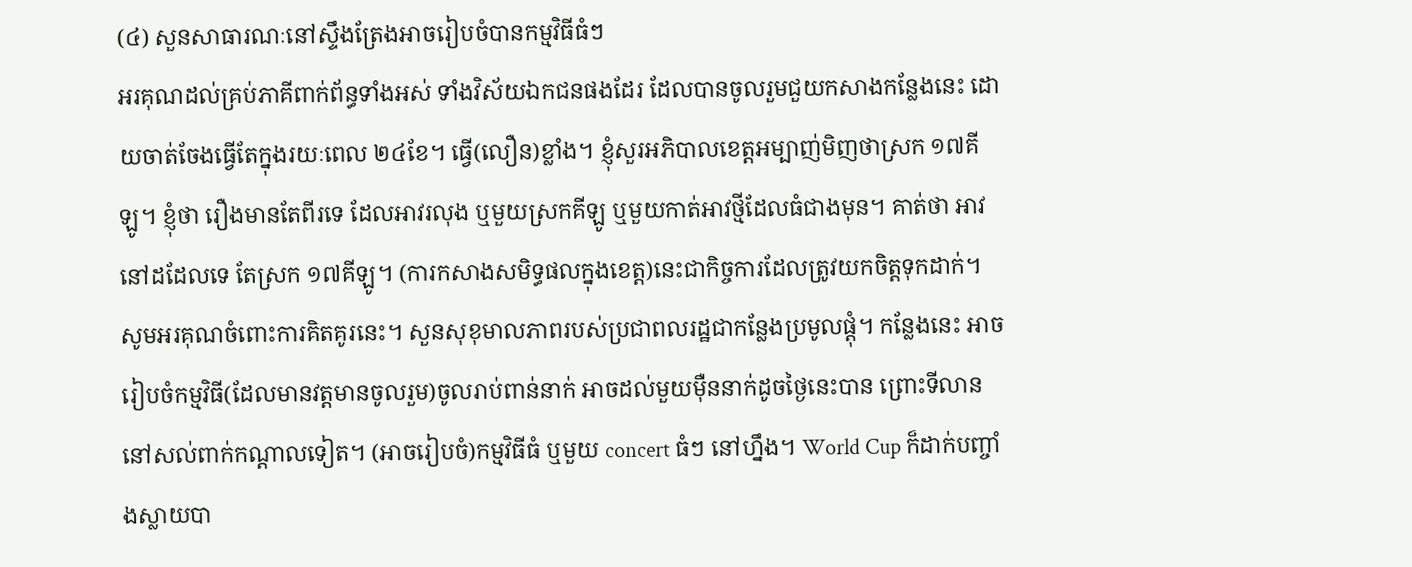(៤) សួនសាធារណៈនៅស្ទឹងត្រែងអាចរៀបចំបានកម្មវិធីធំៗ
អរគុណដល់គ្រប់ភាគីពាក់ព័ន្ធទាំងអស់ ទាំងវិស័យឯកជនផងដែរ ដែលបានចូលរួមជួយកសាងកន្លែងនេះ ដោយចាត់ចែងធ្វើតែក្នុងរយៈពេល ២៤ខែ។ ធ្វើ(លឿន)ខ្លាំង។ ខ្ញុំសួរអភិបាលខេត្តអម្បាញ់មិញថាស្រក ១៧គីឡូ។ ខ្ញុំថា រឿងមានតែពីរទេ ដែលអាវរលុង ឬមួយស្រកគីឡូ ឬមួយកាត់អាវថ្មីដែលធំជាងមុន។ គាត់ថា អាវនៅដដែលទេ តែស្រក ១៧គីឡូ។ (ការកសាងសមិទ្ធផលក្នុងខេត្ត)នេះជាកិច្ចការដែលត្រូវយកចិត្តទុកដាក់។ សូមអរគុណចំពោះការគិតគូរនេះ។ សួនសុខុមាលភាពរបស់ប្រជាពលរដ្ឋជាកន្លែងប្រមូលផ្តុំ។ កន្លែងនេះ អាចរៀបចំកម្មវិធី(ដែលមានវត្តមានចូលរួម)ចូលរាប់ពាន់នាក់ អាចដល់មួយម៉ឺននាក់ដូចថ្ងៃនេះបាន ព្រោះទីលាននៅសល់ពាក់កណ្ដាលទៀត។ (អាចរៀបចំ)កម្មវិធីធំ ឬមួយ concert ធំៗ នៅហ្នឹង។ World Cup ក៏ដាក់បញ្ចាំងស្លាយបា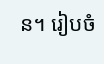ន។ រៀបចំ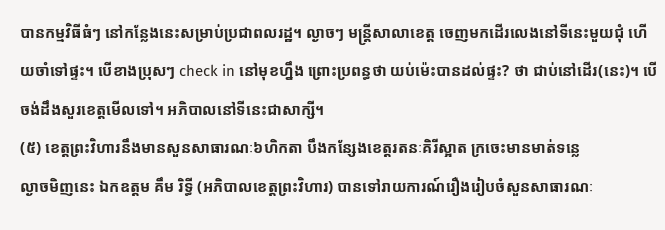បានកម្មវិធីធំៗ នៅកន្លែងនេះសម្រាប់ប្រជាពលរដ្ឋ។ ល្ងាចៗ មន្រ្តីសាលាខេត្ត ចេញមកដើរលេងនៅទីនេះមួយជុំ ហើយចាំទៅផ្ទះ។ បើខាងប្រុសៗ check in នៅមុខហ្នឹង ព្រោះប្រពន្ធថា យប់ម៉េះបានដល់ផ្ទះ? ថា ជាប់នៅដើរ(នេះ)។ បើចង់ដឹងសួរខេត្តមើលទៅ។ អភិបាលនៅទីនេះជាសាក្សី។
(៥) ខេត្តព្រះវិហារនឹងមានសួនសាធារណៈ៦ហិកតា បឹងកន្សែងខេត្តរតនៈគិរីស្អាត ក្រចេះមានមាត់ទន្លេ
ល្ងាចមិញនេះ ឯកឧត្ដម គឹម រិទ្ធី (អភិបាលខេត្តព្រះវិហារ) បានទៅរាយការណ៍រឿងរៀបចំសួនសាធារណៈ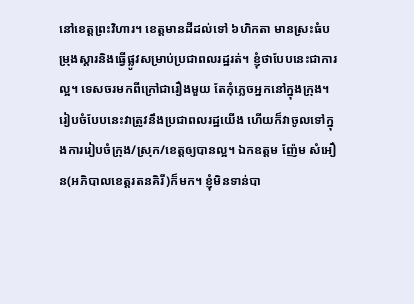នៅខេត្តព្រះវិហារ។ ខេត្តមានដីដល់ទៅ ៦ហិកតា មានស្រះធំបម្រុងស្ដារនិងធ្វើផ្លូវសម្រាប់ប្រជាពលរដ្ឋរត់។ ខ្ញុំថាបែបនេះជាការល្អ។ ទេសចរមកពីក្រៅជារឿងមួយ តែកុំភ្លេចអ្នកនៅក្នុងក្រុង។ រៀបចំបែបនេះវាត្រូវនឹងប្រជាពលរដ្ឋយើង ហើយក៏វាចូលទៅក្នុងការរៀបចំក្រុង/ស្រុក/ខេត្តឲ្យបានល្អ។ ឯកឧត្ដម ញ៉ែម សំអឿន(អភិបាលខេត្តរតនគិរី)ក៏មក។ ខ្ញុំមិនទាន់បា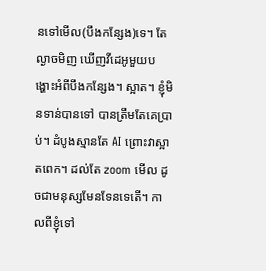នទៅមើល(បឹងកន្សែង)ទេ។ តែល្ងាចមិញ ឃើញវីដេអូមួយបង្ហោះអំពីបឹងកន្សែង។ ស្អាត។ ខ្ញុំមិនទាន់បានទៅ បានត្រឹមតែគេប្រាប់។ ដំបូងស្មានតែ AI ព្រោះវាស្អាតពេក។ ដល់តែ zoom មើល ដូចជាមនុស្សមែនទែនទេតើ។ កាលពីខ្ញុំទៅ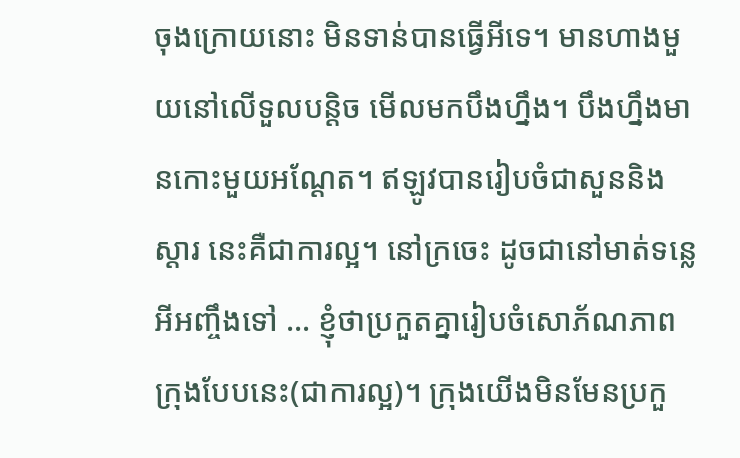ចុងក្រោយនោះ មិនទាន់បានធ្វើអីទេ។ មានហាងមួយនៅលើទួលបន្តិច មើលមកបឹងហ្នឹង។ បឹងហ្នឹងមានកោះមួយអណ្ដែត។ ឥឡូវបានរៀបចំជាសួននិងស្ដារ នេះគឺជាការល្អ។ នៅក្រចេះ ដូចជានៅមាត់ទន្លេអីអញ្ចឹងទៅ … ខ្ញុំថាប្រកួតគ្នារៀបចំសោភ័ណភាពក្រុងបែបនេះ(ជាការល្អ)។ ក្រុងយើងមិនមែនប្រកួ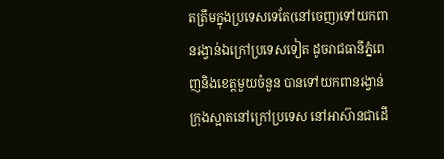តត្រឹមក្នុងប្រទេសទេតែ(នៅចេញ)ទៅយកពានរង្វាន់ឯក្រៅប្រទេសទៀត ដូចរាជធានីភ្នំពេញនិងខេត្តមួយចំនួន បានទៅយកពានរង្វាន់ក្រុងស្អាតនៅក្រៅប្រទេស នៅអាស៊ានជាដើ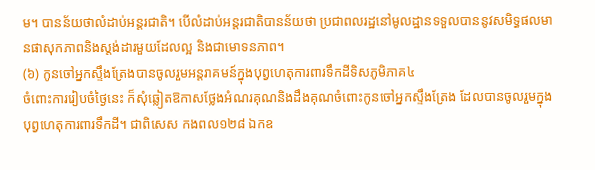ម។ បានន័យថាលំដាប់អន្តរជាតិ។ បើលំដាប់អន្តរជាតិបានន័យថា ប្រជាពលរដ្ឋនៅមូលដ្ឋានទទួលបាននូវសមិទ្ធផលមានផាសុកភាពនិងស្តង់ដារមួយដែលល្អ និងជាមោទនភាព។
(៦) កូនចៅអ្នកស្ទឹងត្រែងបានចូលរួមអន្តរាគមន៍ក្នុងបុព្វហេតុការពារទឹកដីទិសភូមិភាគ៤
ចំពោះការរៀបចំថ្ងៃនេះ ក៏សុំឆ្លៀតឱកាសថ្លែងអំណរគុណនិងដឹងគុណចំពោះកូនចៅអ្នកស្ទឹងត្រែង ដែលបានចូលរួមក្នុងបុព្វហេតុការពារទឹកដី។ ជាពិសេស កងពល១២៨ ឯកឧ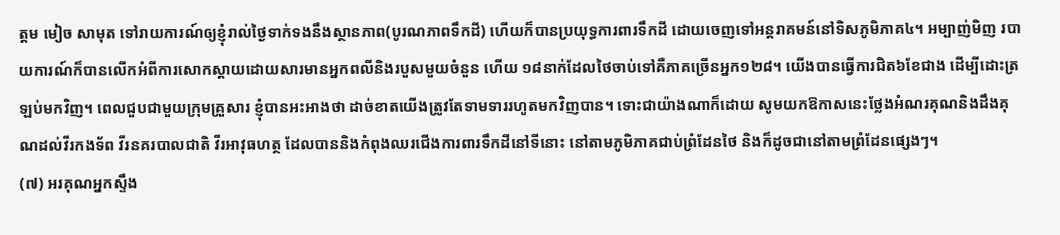ត្ដម មៀច សាមុត ទៅរាយការណ៍ឲ្យខ្ញុំរាល់ថ្ងៃទាក់ទងនឹងស្ថានភាព(បូរណភាពទឹកដី) ហើយក៏បានប្រយុទ្ធការពារទឹកដី ដោយចេញទៅអន្តរាគមន៍នៅទិសភូមិភាគ៤។ អម្បាញ់មិញ របាយការណ៍ក៏បានលើកអំពីការសោកស្ដាយដោយសារមានអ្នកពលីនិងរបួសមួយចំនួន ហើយ ១៨នាក់ដែលថៃចាប់ទៅគឺភាគច្រើនអ្នក១២៨។ យើងបានធ្វើការជិត៦ខែជាង ដើម្បីដោះត្រឡប់មកវិញ។ ពេលជួបជាមួយក្រុមគ្រួសារ ខ្ញុំបានអះអាងថា ដាច់ខាតយើងត្រូវតែទាមទាររហូតមកវិញបាន។ ទោះជាយ៉ាងណាក៏ដោយ សូមយកឱកាសនេះថ្លែងអំណរគុណនិងដឹងគុណដល់វីរកងទ័ព វីរនគរបាលជាតិ វីរអាវុធហត្ថ ដែលបាននិងកំពុងឈរជើងការពារទឹកដីនៅទីនោះ នៅតាមភូមិភាគជាប់ព្រំដែនថៃ និងក៏ដូចជានៅតាមព្រំដែនផ្សេងៗ។
(៧) អរគុណអ្នកស្ទឹង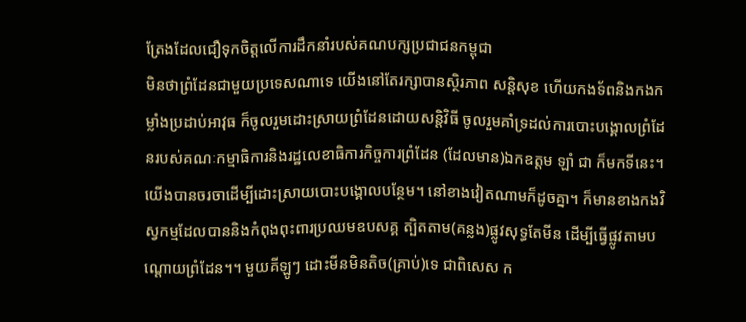ត្រែងដែលជឿទុកចិត្តលើការដឹកនាំរបស់គណបក្សប្រជាជនកម្ពុជា
មិនថាព្រំដែនជាមួយប្រទេសណាទេ យើងនៅតែរក្សាបានស្ថិរភាព សន្តិសុខ ហើយកងទ័ពនិងកងកម្លាំងប្រដាប់អាវុធ ក៏ចូលរួមដោះស្រាយព្រំដែនដោយសន្តិវិធី ចូលរួមគាំទ្រដល់ការបោះបង្គោលព្រំដែនរបស់គណៈកម្មាធិការនិងរដ្ឋលេខាធិការកិច្ចការព្រំដែន (ដែលមាន)ឯកឧត្ដម ឡាំ ជា ក៏មកទីនេះ។ យើងបានចរចាដើម្បីដោះស្រាយបោះបង្គោលបន្ថែម។ នៅខាងវៀតណាមក៏ដូចគ្នា។ ក៏មានខាងកងវិស្វកម្មដែលបាននិងកំពុងពុះពារប្រឈមឧបសគ្គ ត្បិតតាម(គន្លង)ផ្លូវសុទ្ធតែមីន ដើម្បីធ្វើផ្លូវតាមបណ្ដោយព្រំដែន។។ មួយគីឡូៗ ដោះមីនមិនតិច(គ្រាប់)ទេ ជាពិសេស ក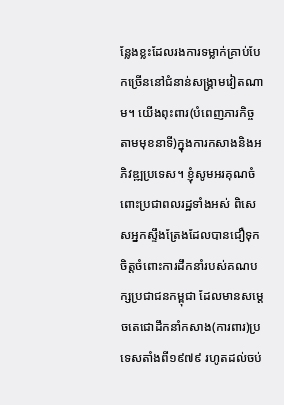ន្លែងខ្លះដែលរងការទម្លាក់គ្រាប់បែកច្រើននៅជំនាន់សង្រ្គាមវៀតណាម។ យើងពុះពារ(បំពេញភារកិច្ចតាមមុខនាទី)ក្នុងការកសាងនិងអភិវឌ្ឍប្រទេស។ ខ្ញុំសូមអរគុណចំពោះប្រជាពលរដ្ឋទាំងអស់ ពិសេសអ្នកស្ទឹងត្រែងដែលបានជឿទុកចិត្តចំពោះការដឹកនាំរបស់គណបក្សប្រជាជនកម្ពុជា ដែលមានសម្ដេចតេជោដឹកនាំកសាង(ការពារ)ប្រទេសតាំងពី១៩៧៩ រហូតដល់ចប់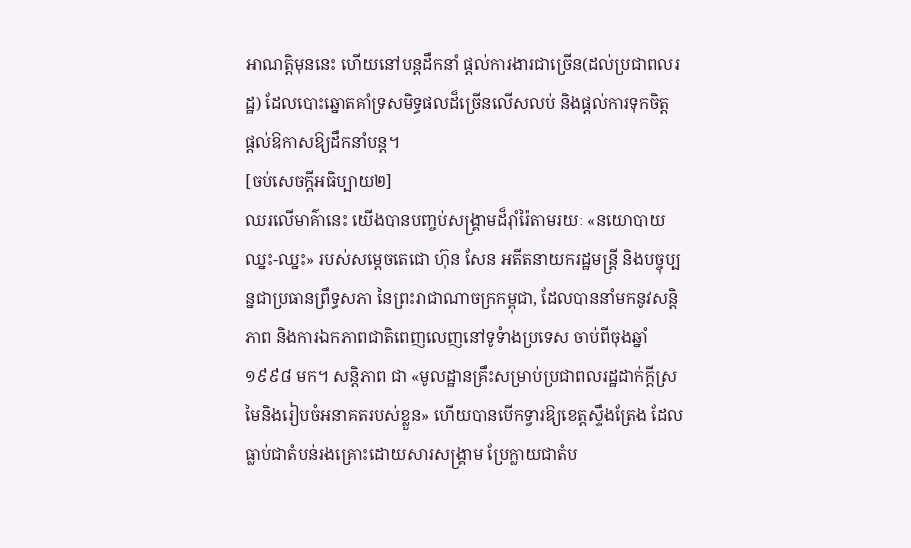អាណត្តិមុននេះ ហើយនៅបន្តដឹកនាំ ផ្តល់ការងារជាច្រើន(ដល់ប្រជាពលរដ្ឋ) ដែលបោះឆ្នោតគាំទ្រសមិទ្ធផលដ៏ច្រើនលើសលប់ និងផ្ដល់ការទុកចិត្ត ផ្ដល់ឱកាសឱ្យដឹកនាំបន្ត។
[ចប់សេចក្ដីអធិប្បាយ២]
ឈរលើមាគ៌ានេះ យើងបានបញ្ចប់សង្រ្គាមដ៏រ៉ាំរ៉ៃតាមរយៈ «នយោបាយឈ្នះ-ឈ្នះ» របស់សម្តេចតេជោ ហ៊ុន សែន អតីតនាយករដ្ឋមន្រ្តី និងបច្ចុប្បន្នជាប្រធានព្រឹទ្ធសភា នៃព្រះរាជាណាចក្រកម្ពុជា, ដែលបាននាំមកនូវសន្តិភាព និងការឯកភាពជាតិពេញលេញនៅទូទំាងប្រទេស ចាប់ពីចុងឆ្នាំ១៩៩៨ មក។ សន្តិភាព ជា «មូលដ្ឋានគ្រឹះសម្រាប់ប្រជាពលរដ្ឋដាក់ក្តីស្រមៃនិងរៀបចំអនាគតរបស់ខ្លួន» ហើយបានបើកទ្វារឱ្យខេត្តស្ទឹងត្រែង ដែលធ្លាប់ជាតំបន់រងគ្រោះដោយសារសង្គ្រាម ប្រែក្លាយជាតំប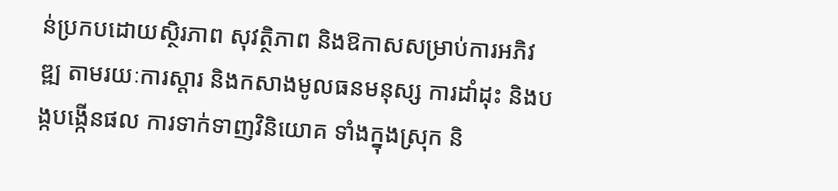ន់ប្រកបដោយស្ថិរភាព សុវត្ថិភាព និងឱកាសសម្រាប់ការអភិវឌ្ឍ តាមរយៈការស្តារ និងកសាងមូលធនមនុស្ស ការដាំដុះ និងបង្កបង្កើនផល ការទាក់ទាញវិនិយោគ ទាំងក្នុងស្រុក និ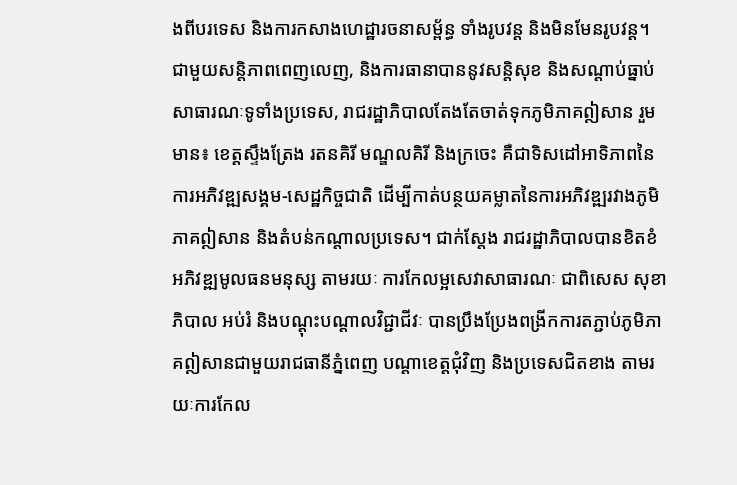ងពីបរទេស និងការកសាងហេដ្ឋារចនាសម្ព័ន្ធ ទាំងរូបវន្ត និងមិនមែនរូបវន្ត។
ជាមួយសន្តិភាពពេញលេញ, និងការធានាបាននូវសន្តិសុខ និងសណ្តាប់ធ្នាប់សាធារណៈទូទាំងប្រទេស, រាជរដ្ឋាភិបាលតែងតែចាត់ទុកភូមិភាគឦសាន រួមមាន៖ ខេត្តស្ទឹងត្រែង រតនគិរី មណ្ឌលគិរី និងក្រចេះ គឺជាទិសដៅអាទិភាពនៃការអភិវឌ្ឍសង្គម-សេដ្ឋកិច្ចជាតិ ដើម្បីកាត់បន្ថយគម្លាតនៃការអភិវឌ្ឍរវាងភូមិភាគឦសាន និងតំបន់កណ្តាលប្រទេស។ ជាក់ស្តែង រាជរដ្ឋាភិបាលបានខិតខំអភិវឌ្ឍមូលធនមនុស្ស តាមរយៈ ការកែលម្អសេវាសាធារណៈ ជាពិសេស សុខាភិបាល អប់រំ និងបណ្តុះបណ្តាលវិជ្ជាជីវៈ បានប្រឹងប្រែងពង្រីកការតភ្ជាប់ភូមិភាគឦសានជាមួយរាជធានីភ្នំពេញ បណ្តាខេត្តជុំវិញ និងប្រទេសជិតខាង តាមរយៈការកែល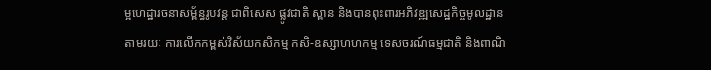ម្អហេដ្ឋារចនាសម្ព័ន្ធរូបវន្ត ជាពិសេស ផ្លូវជាតិ ស្ពាន និងបានពុះពារអភិវឌ្ឍសេដ្ឋកិច្ចមូលដ្ឋាន តាមរយៈ ការលើកកម្ពស់វិស័យកសិកម្ម កសិ-ឧស្សាហហកម្ម ទេសចរណ៍ធម្មជាតិ និងពាណិ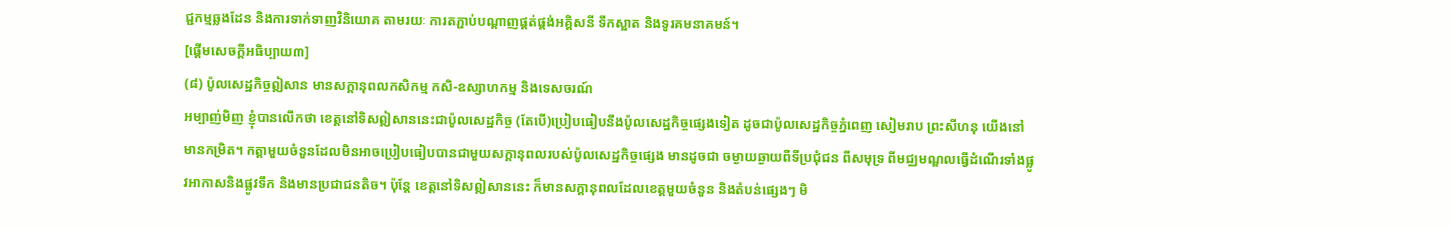ជ្ជកម្មឆ្លងដែន និងការទាក់ទាញវិនិយោគ តាមរយៈ ការតភ្ជាប់បណ្តាញផ្គត់ផ្គង់អគ្គិសនី ទឹកស្អាត និងទូរគមនាគមន៍។
[ផ្ដើមសេចក្ដីអធិប្បាយ៣]
(៨) ប៉ូលសេដ្ឋកិច្ចឦសាន មានសក្ដានុពលកសិកម្ម កសិ-ឧស្សាហកម្ម និងទេសចរណ៍
អម្បាញ់មិញ ខ្ញុំបានលើកថា ខេត្តនៅទិសឦសាននេះជាប៉ូលសេដ្ឋកិច្ច (តែបើ)ប្រៀបធៀបនឹងប៉ូលសេដ្ឋកិច្ចផ្សេងទៀត ដូចជាប៉ូលសេដ្ឋកិច្ចភ្នំពេញ សៀមរាប ព្រះសីហនុ យើងនៅមានកម្រិត។ កត្តាមួយចំនួនដែលមិនអាចប្រៀបធៀបបានជាមួយសក្ដានុពលរបស់ប៉ូលសេដ្ឋកិច្ចផ្សេង មានដូចជា ចម្ងាយឆ្ងាយពីទីប្រជុំជន ពីសមុទ្រ ពីមជ្ឈមណ្ឌលធ្វើដំណើរទាំងផ្លូវអាកាសនិងផ្លូវទឹក និងមានប្រជាជនតិច។ ប៉ុន្តែ ខេត្តនៅទិសឦសាននេះ ក៏មានសក្ដានុពលដែលខេត្តមួយចំនួន និងតំបន់ផ្សេងៗ មិ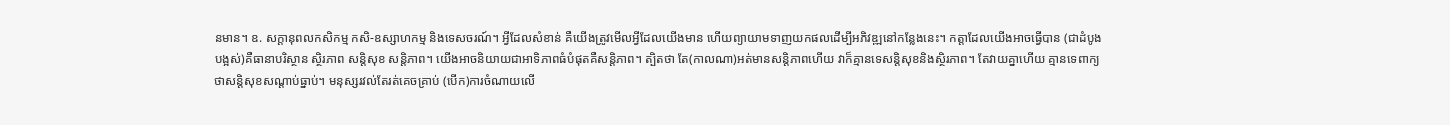នមាន។ ឧ. សក្ដានុពលកសិកម្ម កសិ-ឧស្សាហកម្ម និងទេសចរណ៍។ អ្វីដែលសំខាន់ គឺយើងត្រូវមើលអ្វីដែលយើងមាន ហើយព្យាយាមទាញយកផលដើម្បីអភិវឌ្ឍនៅកន្លែងនេះ។ កត្តាដែលយើងអាចធ្វើបាន (ជាដំបូងបង្អស់)គឺធានាបរិស្ថាន ស្ថិរភាព សន្តិសុខ សន្តិភាព។ យើងអាចនិយាយជាអាទិភាពធំបំផុតគឺសន្តិភាព។ ត្បិតថា តែ(កាលណា)អត់មានសន្តិភាពហើយ វាក៏គ្មានទេសន្តិសុខនិងស្ថិរភាព។ តែវាយគ្នាហើយ គ្មានទេពាក្យថាសន្តិសុខសណ្ដាប់ធ្នាប់។ មនុស្សរវល់តែរត់គេចគ្រាប់ (បើក)ការចំណាយលើ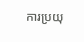ការប្រយុ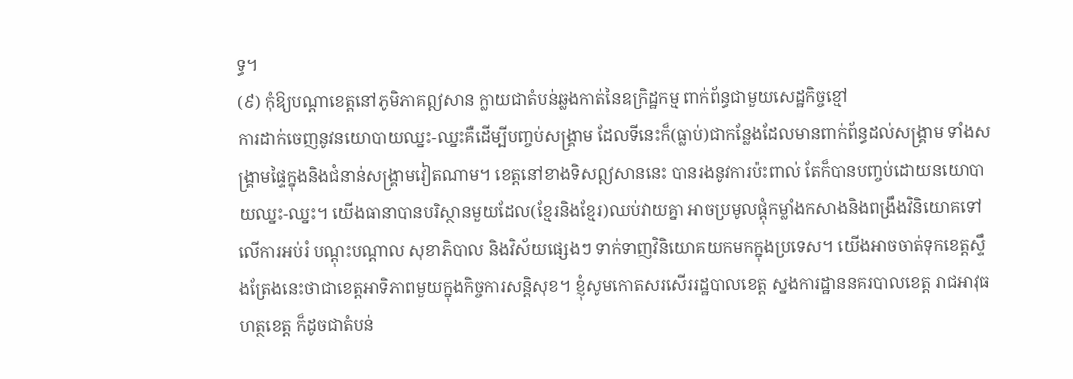ទ្ធ។
(៩) កុំឱ្យបណ្តាខេត្តនៅភូមិភាគឦសាន ក្លាយជាតំបន់ឆ្លងកាត់នៃឧក្រិដ្ឋកម្ម ពាក់ព័ន្ធជាមួយសេដ្ឋកិច្ចខ្មៅ
ការដាក់ចេញនូវនយោបាយឈ្នះ-ឈ្នះគឺដើម្បីបញ្ចប់សង្រ្គាម ដែលទីនេះក៏(ធ្លាប់)ជាកន្លែងដែលមានពាក់ព័ន្ធដល់សង្រ្គាម ទាំងសង្រ្គាមផ្ទៃក្នុងនិងជំនាន់សង្រ្គាមវៀតណាម។ ខេត្តនៅខាងទិសឦសាននេះ បានរងនូវការប៉ះពាល់ តែក៏បានបញ្ចប់ដោយនយោបាយឈ្នះ-ឈ្នះ។ យើងធានាបានបរិស្ថានមួយដែល(ខ្មែរនិងខ្មែរ)ឈប់វាយគ្នា អាចប្រមូលផ្ដុំកម្លាំងកសាងនិងពង្រឹងវិនិយោគទៅលើការអប់រំ បណ្ដុះបណ្ដាល សុខាភិបាល និងវិស័យផ្សេងៗ ទាក់ទាញវិនិយោគយកមកក្នុងប្រទេស។ យើងអាចចាត់ទុកខេត្តស្ទឹងត្រែងនេះថាជាខេត្តអាទិភាពមួយក្នុងកិច្ចការសន្តិសុខ។ ខ្ញុំសូមកោតសរសើររដ្ឋបាលខេត្ត ស្នងការដ្ឋាននគរបាលខេត្ត រាជអាវុធហត្ថខេត្ត ក៏ដូចជាតំបន់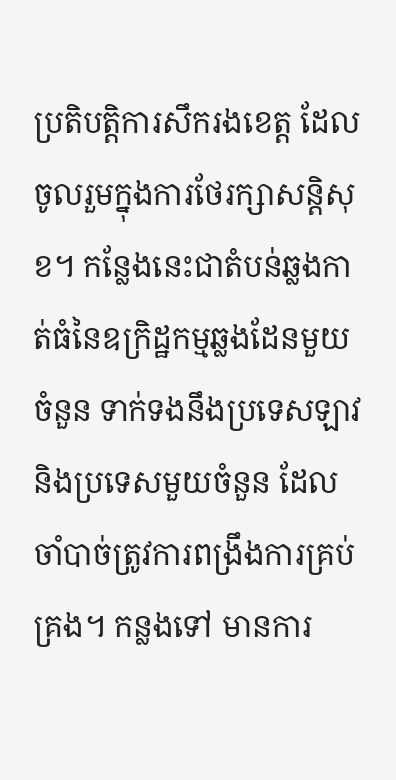ប្រតិបត្តិការសឹករងខេត្ត ដែលចូលរួមក្នុងការថែរក្សាសន្តិសុខ។ កន្លែងនេះជាតំបន់ឆ្លងកាត់ធំនៃឧក្រិដ្ឋកម្មឆ្លងដែនមួយចំនួន ទាក់ទងនឹងប្រទេសឡាវនិងប្រទេសមួយចំនួន ដែលចាំបាច់ត្រូវការពង្រឹងការគ្រប់គ្រង។ កន្លងទៅ មានការ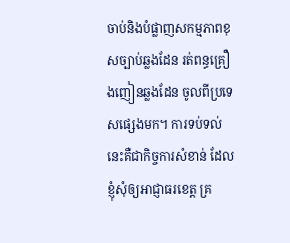ចាប់និងបំផ្លាញសកម្មភាពខុសច្បាប់ឆ្លងដែន រត់ពន្ធគ្រឿងញៀនឆ្លងដែន ចូលពីប្រទេសផ្សេងមក។ ការទប់ទល់នេះគឺជាកិច្ចការសំខាន់ ដែលខ្ញុំសុំឲ្យអាជ្ញាធរខេត្ត គ្រ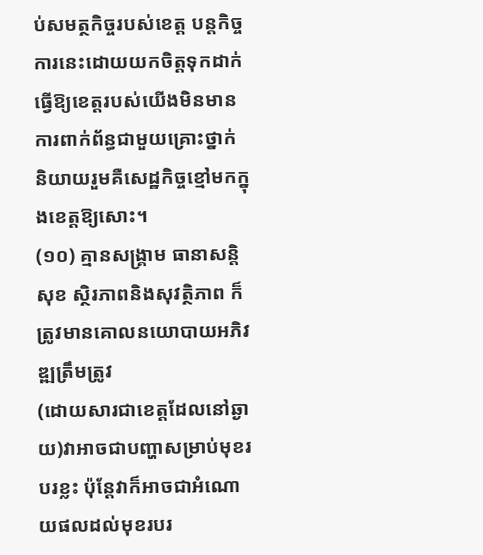ប់សមត្ថកិច្ចរបស់ខេត្ត បន្តកិច្ចការនេះដោយយកចិត្តទុកដាក់ ធ្វើឱ្យខេត្តរបស់យើងមិនមានការពាក់ព័ន្ធជាមួយគ្រោះថ្នាក់ និយាយរួមគឺសេដ្ឋកិច្ចខ្មៅមកក្នុងខេត្តឱ្យសោះ។
(១០) គ្មានសង្គ្រាម ធានាសន្តិសុខ ស្ថិរភាពនិងសុវត្ថិភាព ក៏ត្រូវមានគោលនយោបាយអភិវឌ្ឍត្រឹមត្រូវ
(ដោយសារជាខេត្តដែលនៅឆ្ងាយ)វាអាចជាបញ្ហាសម្រាប់មុខរបរខ្លះ ប៉ុន្តែវាក៏អាចជាអំណោយផលដល់មុខរបរ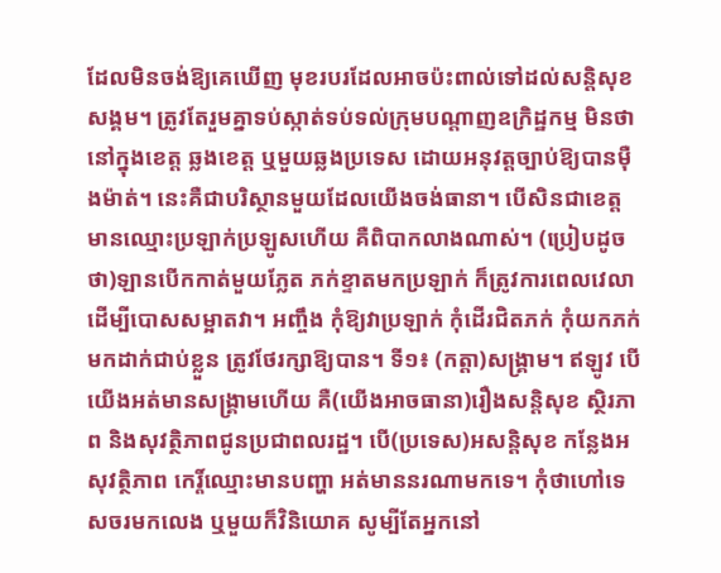ដែលមិនចង់ឱ្យគេឃើញ មុខរបរដែលអាចប៉ះពាល់ទៅដល់សន្តិសុខសង្គម។ ត្រូវតែរួមគ្នាទប់ស្កាត់ទប់ទល់ក្រុមបណ្តាញឧក្រិដ្ឋកម្ម មិនថានៅក្នុងខេត្ត ឆ្លងខេត្ត ឬមួយឆ្លងប្រទេស ដោយអនុវត្តច្បាប់ឱ្យបានម៉ឺងម៉ាត់។ នេះគឺជាបរិស្ថានមួយដែលយើងចង់ធានា។ បើសិនជាខេត្តមានឈ្មោះប្រឡាក់ប្រឡូសហើយ គឺពិបាកលាងណាស់។ (ប្រៀបដូចថា)ឡានបើកកាត់មួយភ្លែត ភក់ខ្ទាតមកប្រឡាក់ ក៏ត្រូវការពេលវេលាដើម្បីបោសសម្អាតវា។ អញ្ចឹង កុំឱ្យវាប្រឡាក់ កុំដើរជិតភក់ កុំយកភក់មកដាក់ជាប់ខ្លួន ត្រូវថែរក្សាឱ្យបាន។ ទី១៖ (កត្តា)សង្គ្រាម។ ឥឡូវ បើយើងអត់មានសង្គ្រាមហើយ គឺ(យើងអាចធានា)រឿងសន្តិសុខ ស្ថិរភាព និងសុវត្ថិភាពជូនប្រជាពលរដ្ឋ។ បើ(ប្រទេស)អសន្តិសុខ កន្លែងអសុវត្ថិភាព កេរ្ដិ៍ឈ្មោះមានបញ្ហា អត់មាននរណាមកទេ។ កុំថាហៅទេសចរមកលេង ឬមួយក៏វិនិយោគ សូម្បីតែអ្នកនៅ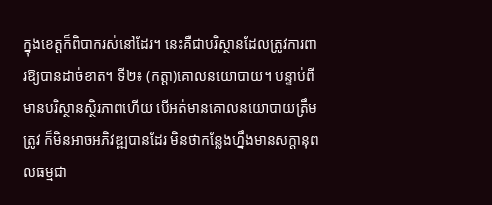ក្នុងខេត្តក៏ពិបាករស់នៅដែរ។ នេះគឺជាបរិស្ថានដែលត្រូវការពារឱ្យបានដាច់ខាត។ ទី២៖ (កត្តា)គោលនយោបាយ។ បន្ទាប់ពីមានបរិស្ថានស្ថិរភាពហើយ បើអត់មានគោលនយោបាយត្រឹមត្រូវ ក៏មិនអាចអភិវឌ្ឍបានដែរ មិនថាកន្លែងហ្នឹងមានសក្តានុពលធម្មជា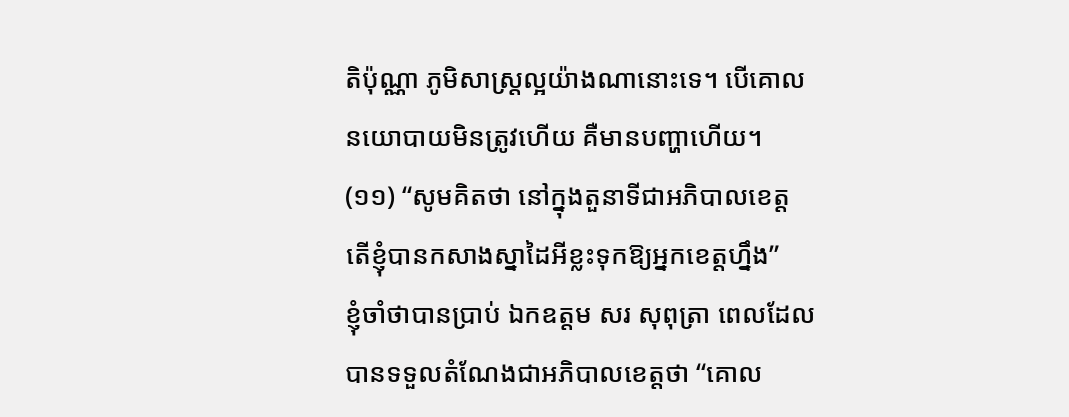តិប៉ុណ្ណា ភូមិសាស្ត្រល្អយ៉ាងណានោះទេ។ បើគោលនយោបាយមិនត្រូវហើយ គឺមានបញ្ហាហើយ។
(១១) “សូមគិតថា នៅក្នុងតួនាទីជាអភិបាលខេត្ត តើខ្ញុំបានកសាងស្នាដៃអីខ្លះទុកឱ្យអ្នកខេត្តហ្នឹង”
ខ្ញុំចាំថាបានប្រាប់ ឯកឧត្តម សរ សុពុត្រា ពេលដែលបានទទួលតំណែងជាអភិបាលខេត្តថា “គោល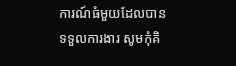ការណ៍ធំមួយដែលបានទទួលការងារ សូមកុំគិ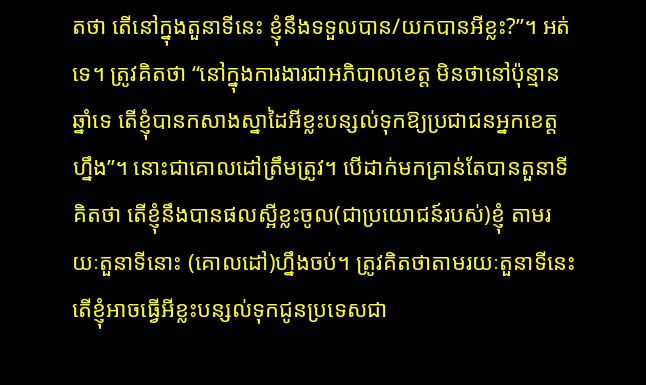តថា តើនៅក្នុងតួនាទីនេះ ខ្ញុំនឹងទទួលបាន/យកបានអីខ្លះ?”។ អត់ទេ។ ត្រូវគិតថា “នៅក្នុងការងារជាអភិបាលខេត្ត មិនថានៅប៉ុន្មានឆ្នាំទេ តើខ្ញុំបានកសាងស្នាដៃអីខ្លះបន្សល់ទុកឱ្យប្រជាជនអ្នកខេត្តហ្នឹង”។ នោះជាគោលដៅត្រឹមត្រូវ។ បើដាក់មកគ្រាន់តែបានតួនាទី គិតថា តើខ្ញុំនឹងបានផលស្អីខ្លះចូល(ជាប្រយោជន៍របស់)ខ្ញុំ តាមរយៈតួនាទីនោះ (គោលដៅ)ហ្នឹងចប់។ ត្រូវគិតថាតាមរយៈតួនាទីនេះ តើខ្ញុំអាចធ្វើអីខ្លះបន្សល់ទុកជូនប្រទេសជា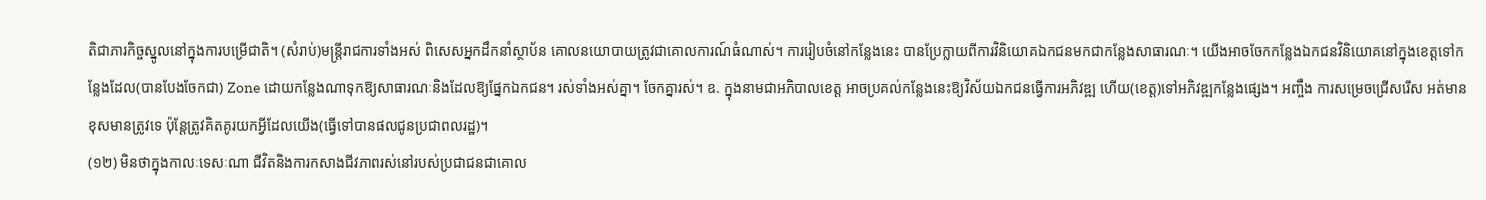តិជាភារកិច្ចស្នូលនៅក្នុងការបម្រើជាតិ។ (សំរាប់)មន្ត្រីរាជការទាំងអស់ ពិសេសអ្នកដឹកនាំស្ថាប័ន គោលនយោបាយត្រូវជាគោលការណ៍ធំណាស់។ ការរៀបចំនៅកន្លែងនេះ បានប្រែក្លាយពីការវិនិយោគឯកជនមកជាកន្លែងសាធារណៈ។ យើងអាចចែកកន្លែងឯកជនវិនិយោគនៅក្នុងខេត្តទៅកន្លែងដែល(បានបែងចែកជា) Zone ដោយកន្លែងណាទុកឱ្យសាធារណៈនិងដែលឱ្យផ្នែកឯកជន។ រស់ទាំងអស់គ្នា។ ចែកគ្នារស់។ ឧ. ក្នុងនាមជាអភិបាលខេត្ត អាចប្រគល់កន្លែងនេះឱ្យវិស័យឯកជនធ្វើការអភិវឌ្ឍ ហើយ(ខេត្ត)ទៅអភិវឌ្ឍកន្លែងផ្សេង។ អញ្ចឹង ការសម្រេចជ្រើសរើស អត់មានខុសមានត្រូវទេ ប៉ុន្តែត្រូវគិតគូរយកអ្វីដែលយើង(ធ្វើទៅបានផលជូនប្រជាពលរដ្ឋ)។
(១២) មិនថាក្នុងកាលៈទេសៈណា ជីវិតនិងការកសាងជីវភាពរស់នៅរបស់ប្រជាជនជាគោល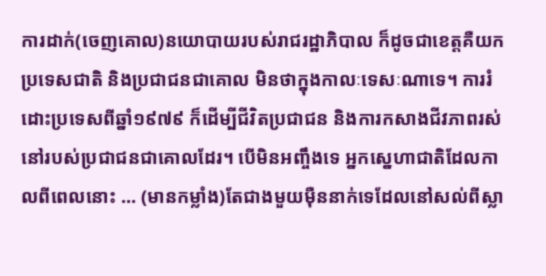ការដាក់(ចេញគោល)នយោបាយរបស់រាជរដ្ឋាភិបាល ក៏ដូចជាខេត្តគឺយកប្រទេសជាតិ និងប្រជាជនជាគោល មិនថាក្នុងកាលៈទេសៈណាទេ។ ការរំដោះប្រទេសពីឆ្នាំ១៩៧៩ ក៏ដើម្បីជីវិតប្រជាជន និងការកសាងជីវភាពរស់នៅរបស់ប្រជាជនជាគោលដែរ។ បើមិនអញ្ចឹងទេ អ្នកស្នេហាជាតិដែលកាលពីពេលនោះ … (មានកម្លាំង)តែជាងមួយម៉ឺននាក់ទេដែលនៅសល់ពីស្លា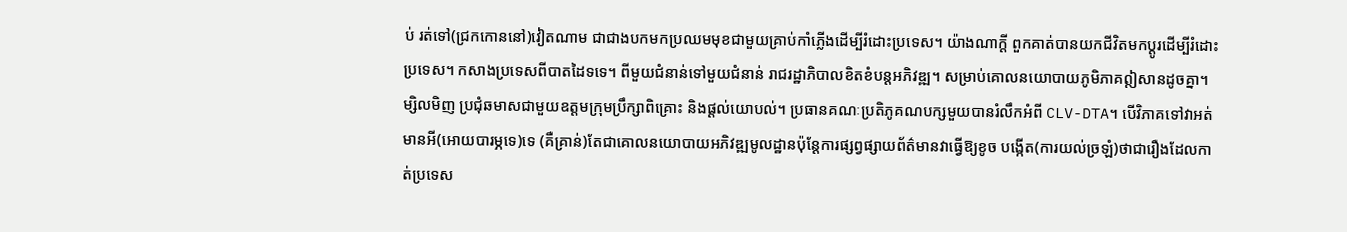ប់ រត់ទៅ(ជ្រកកោននៅ)វៀតណាម ជាជាងបកមកប្រឈមមុខជាមួយគ្រាប់កាំភ្លើងដើម្បីរំដោះប្រទេស។ យ៉ាងណាក្តី ពួកគាត់បានយកជីវិតមកប្តូរដើម្បីរំដោះប្រទេស។ កសាងប្រទេសពីបាតដៃទទេ។ ពីមួយជំនាន់ទៅមួយជំនាន់ រាជរដ្ឋាភិបាលខិតខំបន្តអភិវឌ្ឍ។ សម្រាប់គោលនយោបាយភូមិភាគឦសានដូចគ្នា។ ម្សិលមិញ ប្រជុំឆមាសជាមួយឧត្តមក្រុមប្រឹក្សាពិគ្រោះ និងផ្ដល់យោបល់។ ប្រធានគណៈប្រតិភូគណបក្សមួយបានរំលឹកអំពី CLV-DTA។ បើវិភាគទៅវាអត់មានអី(អោយបារម្ភទេ)ទេ (គឺគ្រាន់)តែជាគោលនយោបាយអភិវឌ្ឍមូលដ្ឋានប៉ុន្តែការផ្សព្វផ្សាយព័ត៌មានវាធ្វើឱ្យខូច បង្កើត(ការយល់ច្រឡំ)ថាជារឿងដែលកាត់ប្រទេស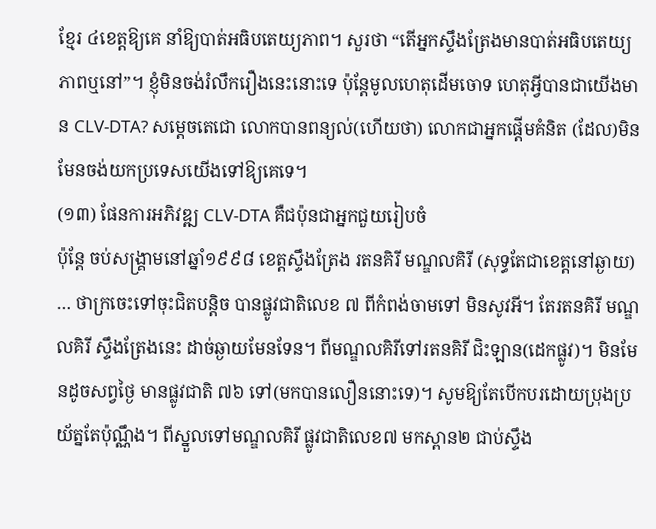ខ្មែរ ៤ខេត្តឱ្យគេ នាំឱ្យបាត់អធិបតេយ្យភាព។ សួរថា “តើអ្នកស្ទឹងត្រែងមានបាត់អធិបតេយ្យភាពឬនៅ”។ ខ្ញុំមិនចង់រំលឹករឿងនេះនោះទេ ប៉ុន្តែមូលហេតុដើមចោទ ហេតុអ្វីបានជាយើងមាន CLV-DTA? សម្តេចតេជោ លោកបានពន្យល់(ហើយថា) លោកជាអ្នកផ្តើមគំនិត (ដែល)មិនមែនចង់យកប្រទេសយើងទៅឱ្យគេទេ។
(១៣) ផែនការអភិវឌ្ឍ CLV-DTA គឺជប៉ុនជាអ្នកជួយរៀបចំ
ប៉ុន្តែ ចប់សង្គ្រាមនៅឆ្នាំ១៩៩៨ ខេត្តស្ទឹងត្រែង រតនគិរី មណ្ឌលគិរី (សុទ្ធតែជាខេត្តនៅឆ្ងាយ) … ថាក្រចេះទៅចុះជិតបន្តិច បានផ្លូវជាតិលេខ ៧ ពីកំពង់ចាមទៅ មិនសូវអី។ តែរតនគិរី មណ្ឌលគិរី ស្ទឹងត្រែងនេះ ដាច់ឆ្ងាយមែនទែន។ ពីមណ្ឌលគិរីទៅរតនគិរី ជិះឡាន(ដេកផ្លូវ)។ មិនមែនដូចសព្វថ្ងៃ មានផ្លូវជាតិ ៧៦ ទៅ(មកបានលឿននោះទេ)។ សូមឱ្យតែបើកបរដោយប្រុងប្រយ័ត្នតែប៉ុណ្ណឹង។ ពីស្នួលទៅមណ្ឌលគិរី ផ្លូវជាតិលេខ៧ មកស្ពាន២ ជាប់ស្ទឹង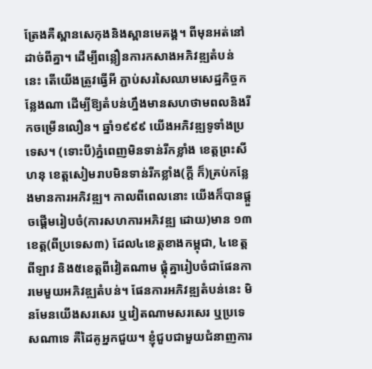ត្រែងគឺស្ពានសេកុងនិងស្ពានមេគង្គ។ ពីមុនអត់នៅដាច់ពីគ្នា។ ដើម្បីពន្លឿនការកសាងអភិវឌ្ឍតំបន់នេះ តើយើងត្រូវធ្វើអី ភ្ជាប់សរសៃឈាមសេដ្ឋកិច្ចកន្លែងណា ដើម្បីឱ្យតំបន់ហ្នឹងមានសហថាមពលនិងរីកចម្រើនលឿន។ ឆ្នាំ១៩៩៩ យើងអភិវឌ្ឍទូទាំងប្រទេស។ (ទោះបី)ភ្នំពេញមិនទាន់រីកខ្លាំង ខេត្តព្រះសីហនុ ខេត្តសៀមរាបមិនទាន់រីកខ្លាំង(ក្តី ក៏)គ្រប់កន្លែងមានការអភិវឌ្ឍ។ កាលពីពេលនោះ យើងក៏បានផ្តួចផ្តើមរៀបចំ(ការសហការអភិវឌ្ឍ ដោយ)មាន ១៣ខេត្ត(ពីប្រទេស៣) ដែល៤ខេត្តខាងកម្ពុជា, ៤ខេត្តពីឡាវ និង៥ខេត្តពីវៀតណាម ផ្គុំគ្នារៀបចំជាផែនការមេមួយអភិវឌ្ឍតំបន់។ ផែនការអភិវឌ្ឍតំបន់នេះ មិនមែនយើងសរសេរ ឬវៀតណាមសរសេរ ឬប្រទេសណាទេ គឺដៃគូអ្នកជួយ។ ខ្ញុំជួបជាមួយជំនាញការ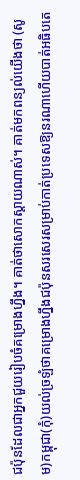ជប៉ុនដែលជាអ្នកជួយរៀបចំគម្រោងហ្នឹង។ គាត់ថាសោកស្តាយណាស់។ គាត់មកពន្យល់យើងថា (សូម)កម្ពុជា(កុំ)យល់ច្រឡំថាគម្រោងហ្នឹងជប៉ុនសរសេរសម្រាប់កាត់ប្រទេសឱ្យនរណាហើយបាត់អធិបតេ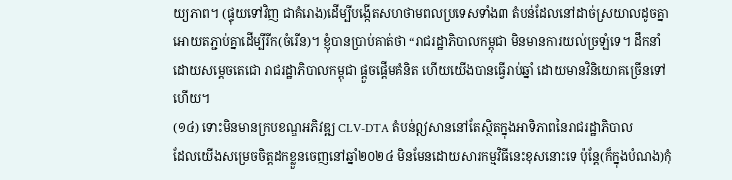យ្យភាព។ (ផ្ទុយទៅវិញ ជាគំរោង)ដើម្បីបង្កើតសហថាមពលប្រទេសទាំង៣ តំបន់ដែលនៅដាច់ស្រយាលដូចគ្នា អោយតភ្ជាប់គ្នាដើម្បីរីក(ចំរើន)។ ខ្ញុំបានប្រាប់គាត់ថា “រាជរដ្ឋាភិបាលកម្ពុជា មិនមានការយល់ច្រឡំទេ។ ដឹកនាំដោយសម្តេចតេជោ រាជរដ្ឋាភិបាលកម្ពុជា ផ្តួចផ្តើមគំនិត ហើយយើងបានធ្វើរាប់ឆ្នាំ ដោយមានវិនិយោគច្រើនទៅហើយ។
(១៤) ទោះមិនមានក្របខណ្ឌអភិវឌ្ឍ CLV-DTA តំបន់ឦសាននៅតែស្ថិតក្នុងអាទិភាពនៃរាជរដ្ឋាភិបាល
ដែលយើងសម្រេចចិត្តដកខ្លួនចេញនៅឆ្នាំ២០២៤ មិនមែនដោយសារកម្មវិធីនេះខុសនោះទេ ប៉ុន្តែ(ក៏ក្នុងបំណង)កុំ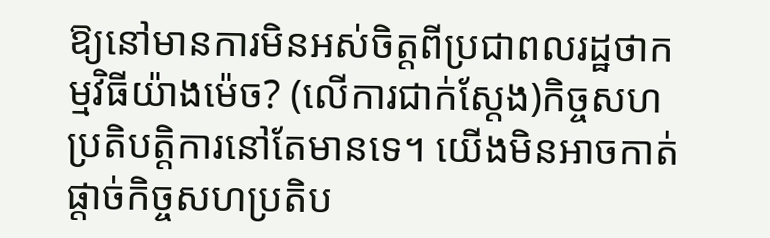ឱ្យនៅមានការមិនអស់ចិត្តពីប្រជាពលរដ្ឋថាកម្មវិធីយ៉ាងម៉េច? (លើការជាក់ស្តែង)កិច្ចសហប្រតិបត្តិការនៅតែមានទេ។ យើងមិនអាចកាត់ផ្តាច់កិច្ចសហប្រតិប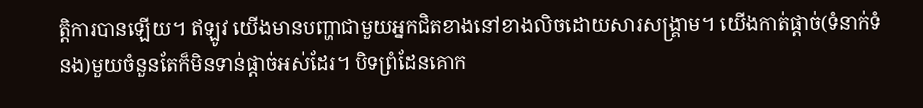ត្តិការបានឡើយ។ ឥឡូវ យើងមានបញ្ហាជាមួយអ្នកជិតខាងនៅខាងលិចដោយសារសង្គ្រាម។ យើងកាត់ផ្តាច់(ទំនាក់ទំនង)មួយចំនួនតែក៏មិនទាន់ផ្តាច់អស់ដែរ។ បិទព្រំដែនគោក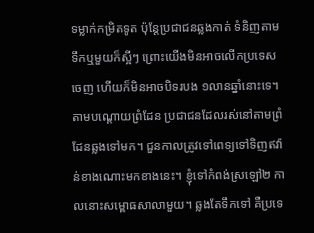ទម្លាក់កម្រិតទូត ប៉ុន្តែប្រជាជនឆ្លងកាត់ ទំនិញតាមទឹកឬមួយក៏ស្អីៗ ព្រោះយើងមិនអាចលើកប្រទេសចេញ ហើយក៏មិនអាចបិទរបង ១លានឆ្នាំនោះទេ។ តាមបណ្តោយព្រំដែន ប្រជាជនដែលរស់នៅតាមព្រំដែនឆ្លងទៅមក។ ជួនកាលត្រូវទៅពេទ្យទៅទិញឥវ៉ាន់ខាងណោះមកខាងនេះ។ ខ្ញុំទៅកំពង់ស្រឡៅ២ កាលនោះសម្ពោធសាលាមួយ។ ឆ្លងតែទឹកទៅ គឺប្រទេ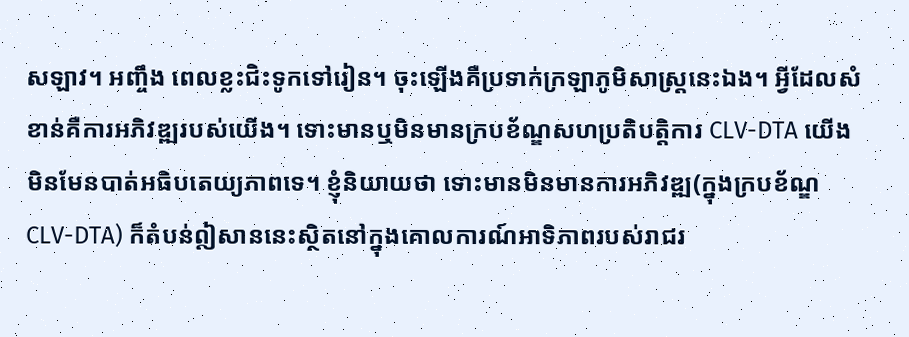សឡាវ។ អញ្ចឹង ពេលខ្លះជិះទូកទៅរៀន។ ចុះឡើងគឺប្រទាក់ក្រឡាភូមិសាស្ត្រនេះឯង។ អ្វីដែលសំខាន់គឺការអភិវឌ្ឍរបស់យើង។ ទោះមានឬមិនមានក្របខ័ណ្ឌសហប្រតិបត្តិការ CLV-DTA យើងមិនមែនបាត់អធិបតេយ្យភាពទេ។ ខ្ញុំនិយាយថា ទោះមានមិនមានការអភិវឌ្ឍ(ក្នុងក្របខ័ណ្ឌ CLV-DTA) ក៏តំបន់ឦសាននេះស្ថិតនៅក្នុងគោលការណ៍អាទិភាពរបស់រាជរ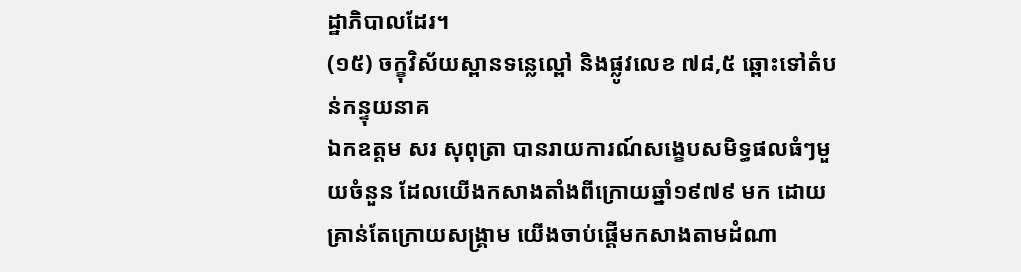ដ្ឋាភិបាលដែរ។
(១៥) ចក្ខុវិស័យស្ពានទន្លេល្ពៅ និងផ្លូវលេខ ៧៨,៥ ឆ្ពោះទៅតំបន់កន្ទុយនាគ
ឯកឧត្តម សរ សុពុត្រា បានរាយការណ៍សង្ខេបសមិទ្ធផលធំៗមួយចំនួន ដែលយើងកសាងតាំងពីក្រោយឆ្នាំ១៩៧៩ មក ដោយគ្រាន់តែក្រោយសង្គ្រាម យើងចាប់ផ្តើមកសាងតាមដំណា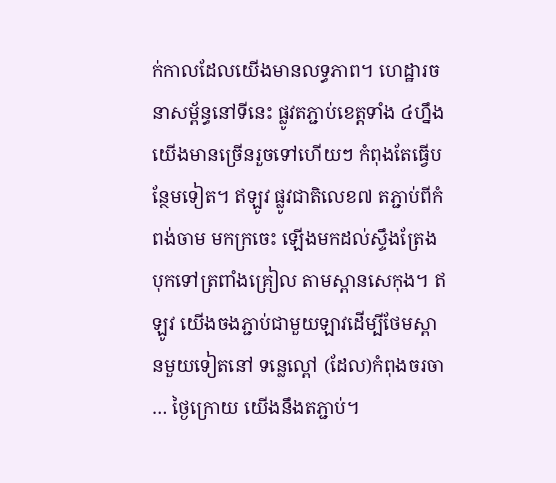ក់កាលដែលយើងមានលទ្ធភាព។ ហេដ្ឋារចនាសម្ព័ន្ធនៅទីនេះ ផ្លូវតភ្ជាប់ខេត្តទាំង ៤ហ្នឹង យើងមានច្រើនរួចទៅហើយៗ កំពុងតែធ្វើបន្ថែមទៀត។ ឥឡូវ ផ្លូវជាតិលេខ៧ តភ្ជាប់ពីកំពង់ចាម មកក្រចេះ ឡើងមកដល់ស្ទឹងត្រែង បុកទៅត្រពាំងគ្រៀល តាមស្ពានសេកុង។ ឥឡូវ យើងចងភ្ជាប់ជាមួយឡាវដើម្បីថែមស្ពានមួយទៀតនៅ ទន្លេល្ពៅ (ដែល)កំពុងចរចា … ថ្ងៃក្រោយ យើងនឹងតភ្ជាប់។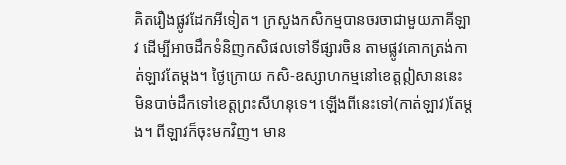គិតរឿងផ្លូវដែកអីទៀត។ ក្រសួងកសិកម្មបានចរចាជាមួយភាគីឡាវ ដើម្បីអាចដឹកទំនិញកសិផលទៅទីផ្សារចិន តាមផ្លូវគោកត្រង់កាត់ឡាវតែម្តង។ ថ្ងៃក្រោយ កសិ-ឧស្សាហកម្មនៅខេត្តឦសាននេះ មិនបាច់ដឹកទៅខេត្តព្រះសីហនុទេ។ ឡើងពីនេះទៅ(កាត់ឡាវ)តែម្តង។ ពីឡាវក៏ចុះមកវិញ។ មាន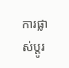ការផ្លាស់ប្តូរ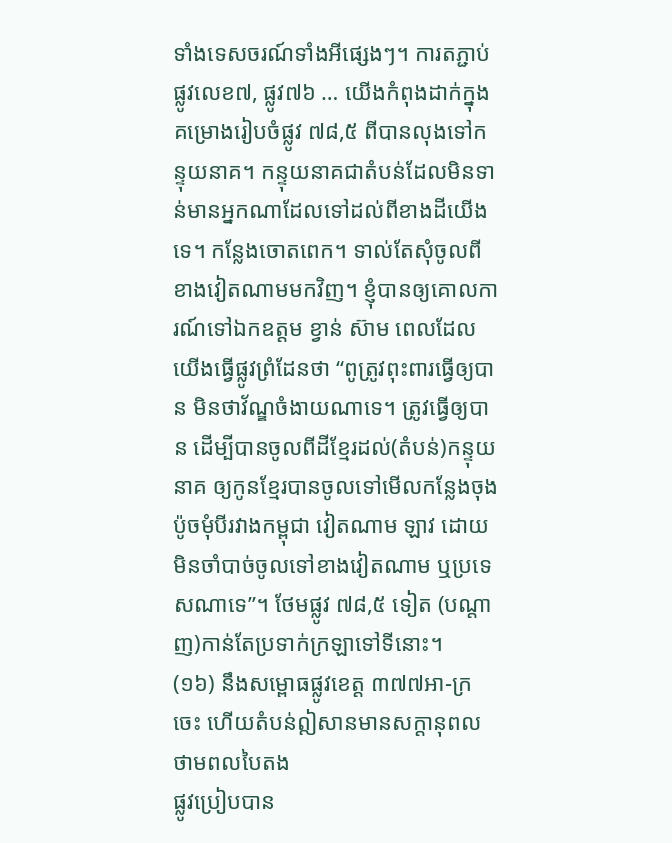ទាំងទេសចរណ៍ទាំងអីផ្សេងៗ។ ការតភ្ជាប់ផ្លូវលេខ៧, ផ្លូវ៧៦ … យើងកំពុងដាក់ក្នុងគម្រោងរៀបចំផ្លូវ ៧៨,៥ ពីបានលុងទៅកន្ទុយនាគ។ កន្ទុយនាគជាតំបន់ដែលមិនទាន់មានអ្នកណាដែលទៅដល់ពីខាងដីយើងទេ។ កន្លែងចោតពេក។ ទាល់តែសុំចូលពីខាងវៀតណាមមកវិញ។ ខ្ញុំបានឲ្យគោលការណ៍ទៅឯកឧត្តម ខ្វាន់ ស៊ាម ពេលដែលយើងធ្វើផ្លូវព្រំដែនថា “ពូត្រូវពុះពារធ្វើឲ្យបាន មិនថាវ័ណ្ឌចំងាយណាទេ។ ត្រូវធ្វើឲ្យបាន ដើម្បីបានចូលពីដីខ្មែរដល់(តំបន់)កន្ទុយនាគ ឲ្យកូនខ្មែរបានចូលទៅមើលកន្លែងចុងប៉ូចមុំបីរវាងកម្ពុជា វៀតណាម ឡាវ ដោយមិនចាំបាច់ចូលទៅខាងវៀតណាម ឬប្រទេសណាទេ”។ ថែមផ្លូវ ៧៨,៥ ទៀត (បណ្តាញ)កាន់តែប្រទាក់ក្រឡាទៅទីនោះ។
(១៦) នឹងសម្ពោធផ្លូវខេត្ត ៣៧៧អា-ក្រចេះ ហើយតំបន់ឦសានមានសក្តានុពលថាមពលបៃតង
ផ្លូវប្រៀបបាន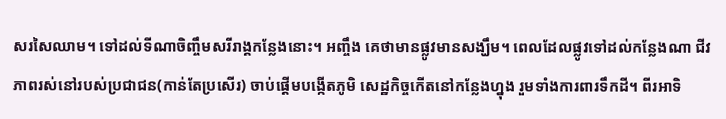សរសៃឈាម។ ទៅដល់ទីណាចិញ្ចឹមសរីរាង្គកន្លែងនោះ។ អញ្ចឹង គេថាមានផ្លូវមានសង្ឃឹម។ ពេលដែលផ្លូវទៅដល់កន្លែងណា ជីវភាពរស់នៅរបស់ប្រជាជន(កាន់តែប្រសើរ) ចាប់ផ្ដើមបង្កើតភូមិ សេដ្ឋកិច្ចកើតនៅកន្លែងហ្នុង រួមទាំងការពារទឹកដី។ ពីរអាទិ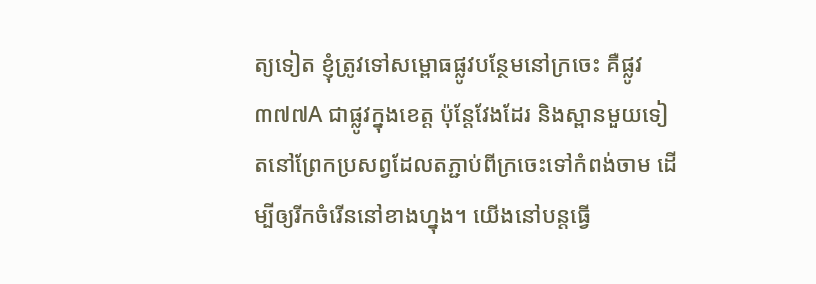ត្យទៀត ខ្ញុំត្រូវទៅសម្ពោធផ្លូវបន្ថែមនៅក្រចេះ គឺផ្លូវ ៣៧៧A ជាផ្លូវក្នុងខេត្ត ប៉ុន្ដែវែងដែរ និងស្ពានមួយទៀតនៅព្រែកប្រសព្វដែលតភ្ជាប់ពីក្រចេះទៅកំពង់ចាម ដើម្បីឲ្យរីកចំរើននៅខាងហ្នុង។ យើងនៅបន្ដធ្វើ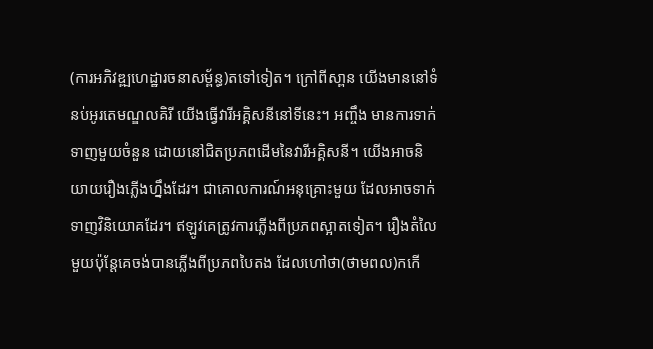(ការអភិវឌ្ឍហេដ្ឋារចនាសម្ព័ន្ធ)តទៅទៀត។ ក្រៅពីសា្ពន យើងមាននៅទំនប់អូរតេមណ្ឌលគិរី យើងធ្វើវារីអគ្គិសនីនៅទីនេះ។ អញ្ចឹង មានការទាក់ទាញមួយចំនួន ដោយនៅជិតប្រភពដើមនៃវារីអគ្គិសនី។ យើងអាចនិយាយរឿងភ្លើងហ្នឹងដែរ។ ជាគោលការណ៍អនុគ្រោះមួយ ដែលអាចទាក់ទាញវិនិយោគដែរ។ ឥឡូវគេត្រូវការភ្លើងពីប្រភពស្អាតទៀត។ រឿងតំលៃមួយប៉ុន្ដែគេចង់បានភ្លើងពីប្រភពបៃតង ដែលហៅថា(ថាមពល)កកើ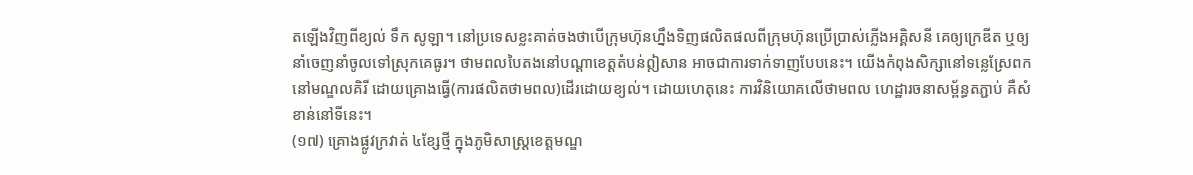តឡើងវិញពីខ្យល់ ទឹក សូឡា។ នៅប្រទេសខ្លះគាត់ចងថាបើក្រុមហ៊ុនហ្នឹងទិញផលិតផលពីក្រុមហ៊ុនប្រើប្រាស់ភ្លើងអគ្គិសនី គេឲ្យក្រេឌីត ឬឲ្យនាំចេញនាំចូលទៅស្រុកគេធូរ។ ថាមពលបៃតងនៅបណ្តាខេត្តតំបន់ឦសាន អាចជាការទាក់ទាញបែបនេះ។ យើងកំពុងសិក្សានៅទន្លេស្រែពក នៅមណ្ឌលគិរី ដោយគ្រោងធ្វើ(ការផលិតថាមពល)ដើរដោយខ្យល់។ ដោយហេតុនេះ ការវិនិយោគលើថាមពល ហេដ្ឋារចនាសម្ព័ន្ធតភ្ជាប់ គឺសំខាន់នៅទីនេះ។
(១៧) គ្រោងផ្លូវក្រវាត់ ៤ខ្សែថ្មី ក្នុងភូមិសាស្ដ្រខេត្តមណ្ឌ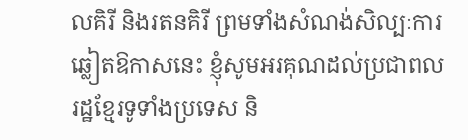លគិរី និងរតនគិរី ព្រមទាំងសំណង់សិល្បៈការ
ឆ្លៀតឱកាសនេះ ខ្ញុំសូមអរគុណដល់ប្រជាពលរដ្ឋខ្មែរទូទាំងប្រទេស និ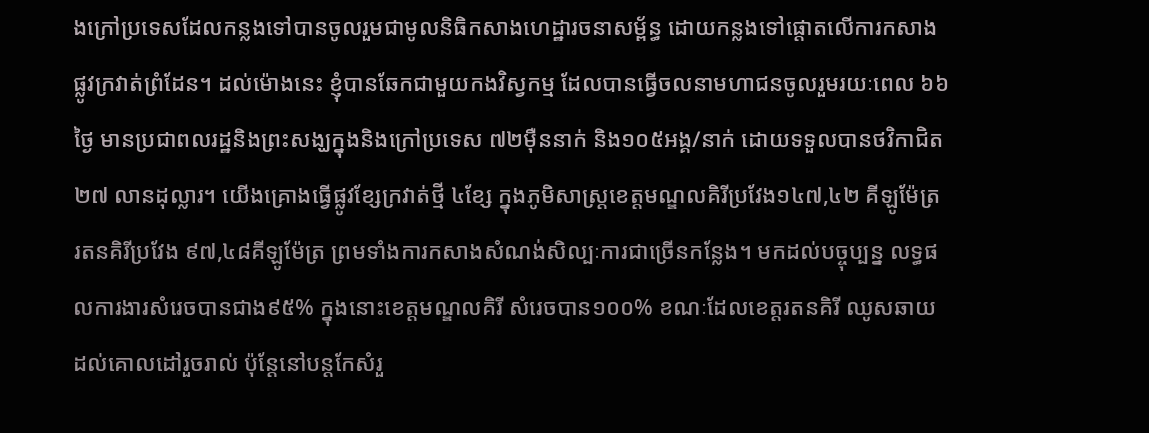ងក្រៅប្រទេសដែលកន្លងទៅបានចូលរួមជាមូលនិធិកសាងហេដ្ឋារចនាសម្ព័ន្ធ ដោយកន្លងទៅផ្ដោតលើការកសាងផ្លូវក្រវាត់ព្រំដែន។ ដល់ម៉ោងនេះ ខ្ញុំបានឆែកជាមួយកងវិស្វកម្ម ដែលបានធ្វើចលនាមហាជនចូលរួមរយៈពេល ៦៦ថ្ងៃ មានប្រជាពលរដ្ឋនិងព្រះសង្ឃក្នុងនិងក្រៅប្រទេស ៧២ម៉ឺននាក់ និង១០៥អង្គ/នាក់ ដោយទទួលបានថវិកាជិត ២៧ លានដុល្លារ។ យើងគ្រោងធ្វើផ្លូវខ្សែក្រវាត់ថ្មី ៤ខ្សែ ក្នុងភូមិសាស្ដ្រខេត្តមណ្ឌលគិរីប្រវែង១៤៧,៤២ គីឡូម៉ែត្រ រតនគិរីប្រវែង ៩៧,៤៨គីឡូម៉ែត្រ ព្រមទាំងការកសាងសំណង់សិល្បៈការជាច្រើនកន្លែង។ មកដល់បច្ចុប្បន្ន លទ្ធផលការងារសំរេចបានជាង៩៥% ក្នុងនោះខេត្តមណ្ឌលគិរី សំរេចបាន១០០% ខណៈដែលខេត្តរតនគិរី ឈូសឆាយដល់គោលដៅរួចរាល់ ប៉ុន្ដែនៅបន្ដកែសំរួ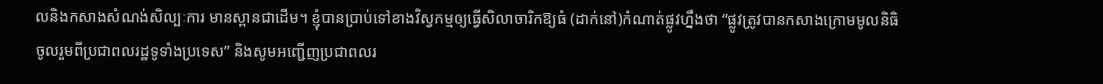លនិងកសាងសំណង់សិល្បៈការ មានស្ពានជាដើម។ ខ្ញុំបានប្រាប់ទៅខាងវិស្វកម្មឲ្យធ្វើសិលាចារិកឱ្យធំ (ដាក់នៅ)កំណាត់ផ្លូវហ្នឹងថា “ផ្លូវត្រូវបានកសាងក្រោមមូលនិធិចូលរួមពីប្រជាពលរដ្ឋទូទាំងប្រទេស” និងសូមអញ្ជើញប្រជាពលរ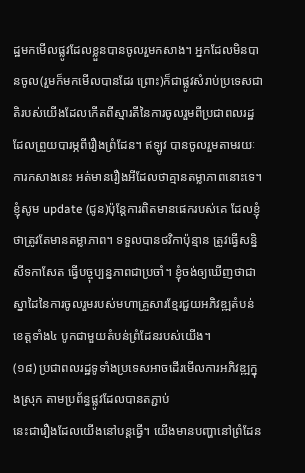ដ្ឋមកមើលផ្លូវដែលខ្លួនបានចូលរួមកសាង។ អ្នកដែលមិនបានចូល(រួមក៏មកមើលបានដែរ ព្រោះ)ក៏ជាផ្លូវសំរាប់ប្រទេសជាតិរបស់យើងដែលកើតពីស្មារតីនៃការចូលរួមពីប្រជាពលរដ្ឋដែលព្រួយបារម្ភពីរឿងព្រំដែន។ ឥឡូវ បានចូលរួមតាមរយៈការកសាងនេះ អត់មានរឿងអីដែលថាគ្មានតម្លាភាពនោះទេ។ ខ្ញុំសូម update (ជូន)ប៉ុន្ដែការពិតមានផេករបស់គេ ដែលខ្ញុំថាត្រូវតែមានតម្លាភាព។ ទទួលបានថវិកាប៉ុន្មាន ត្រូវធ្វើសន្និសីទកាសែត ធ្វើបច្ចុប្បន្នភាពជាប្រចាំ។ ខ្ញុំចង់ឲ្យឃើញថាជាស្នាដៃនៃការចូលរួមរបស់មហាគ្រួសារខ្មែរជួយអភិវឌ្ឍតំបន់ខេត្តទាំង៤ បូកជាមួយតំបន់ព្រំដែនរបស់យើង។
(១៨) ប្រជាពលរដ្ឋទូទាំងប្រទេសអាចដើរមើលការអភិវឌ្ឍក្នុងស្រុក តាមប្រព័ន្ធផ្លូវដែលបានតភ្ជាប់
នេះជារឿងដែលយើងនៅបន្ដធ្វើ។ យើងមានបញ្ហានៅព្រំដែន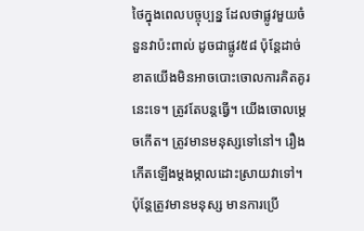ថៃក្នុងពេលបច្ចុប្បន្ន ដែលថាផ្លូវមួយចំនួនវាប៉ះពាល់ ដូចជាផ្លូវ៥៨ ប៉ុន្ដែដាច់ខាតយើងមិនអាចបោះចោលការគិតគូរនេះទេ។ ត្រូវតែបន្ដធ្វើ។ យើងចោលម្តេចកើត។ ត្រូវមានមនុស្សទៅនៅ។ រឿងកើតឡើងម្ដងម្កាលដោះស្រាយវាទៅ។ ប៉ុន្ដែត្រូវមានមនុស្ស មានការប្រើ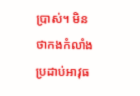ប្រាស់។ មិនថាកងកំលាំងប្រដាប់អាវុធ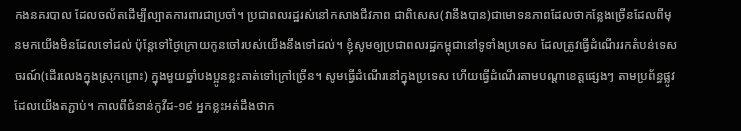កងនគរបាល ដែលចល័តដើម្បីល្បាតការពារជាប្រចាំ។ ប្រជាពលរដ្ឋរស់នៅកសាងជីវភាព ជាពិសេស(វានឹងបាន)ជាមោទនភាពដែលថាកន្លែងច្រើនដែលពីមុនមកយើងមិនដែលទៅដល់ ប៉ុន្ដែទៅថ្ងៃក្រោយកូនចៅរបស់យើងនឹងទៅដល់។ ខ្ញុំសូមឲ្យប្រជាពលរដ្ឋកម្ពុជានៅទូទាំងប្រទេស ដែលត្រូវធ្វើដំណើររកតំបន់ទេសចរណ៍(ដើរលេងក្នុងស្រុកព្រោះ) ក្នុងមួយឆ្នាំបងប្អូនខ្លះគាត់ទៅក្រៅច្រើន។ សូមធ្វើដំណើរនៅក្នុងប្រទេស ហើយធ្វើដំណើរតាមបណ្ដាខេត្តផ្សេងៗ តាមប្រព័ន្ធផ្លូវដែលយើងតភ្ជាប់។ កាលពីជំនាន់កូវីដ-១៩ អ្នកខ្លះអត់ដឹងថាក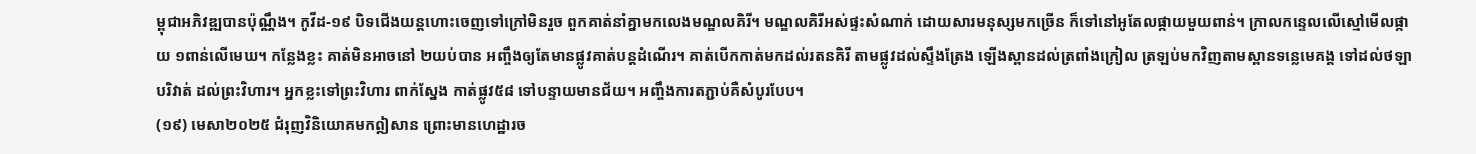ម្ពុជាអភិវឌ្ឍបានប៉ុណ្ណឹង។ កូវីដ-១៩ បិទជើងយន្ដហោះចេញទៅក្រៅមិនរួច ពួកគាត់នាំគ្នាមកលេងមណ្ឌលគិរី។ មណ្ឌលគិរីអស់ផ្ទះសំណាក់ ដោយសារមនុស្សមកច្រើន ក៏ទៅនៅអូតែលផ្កាយមួយពាន់។ ក្រាលកន្ទេលលើស្មៅមើលផ្កាយ ១ពាន់លើមេឃ។ កន្លែងខ្លះ គាត់មិនអាចនៅ ២យប់បាន អញ្ចឹងឲ្យតែមានផ្លូវគាត់បន្ដដំណើរ។ គាត់បើកកាត់មកដល់រតនគិរី តាមផ្លូវដល់ស្ទឹងត្រែង ឡើងស្ពានដល់ត្រពាំងក្រៀល ត្រឡប់មកវិញតាមស្ពានទន្លេមេគង្គ ទៅដល់ថឡាបរិវាត់ ដល់ព្រះវិហារ។ អ្នកខ្លះទៅព្រះវិហារ ពាក់ស្នែង កាត់ផ្លូវ៥៨ ទៅបន្ទាយមានជ័យ។ អញ្ចឹងការតភ្ជាប់គឺសំបូរបែប។
(១៩) មេសា២០២៥ ជំរុញវិនិយោគមកឦសាន ព្រោះមានហេដ្ឋារច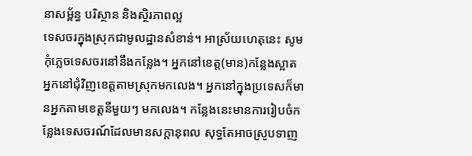នាសម្ព័ន្ធ បរិស្ថាន និងស្ថិរភាពល្អ
ទេសចរក្នុងស្រុកជាមូលដ្ឋានសំខាន់។ អាស្រ័យហេតុនេះ សូមកុំភ្លេចទេសចរនៅនឹងកន្លែង។ អ្នកនៅខេត្ត(មាន)កន្លែងស្អាត អ្នកនៅជុំវិញខេត្តតាមស្រុកមកលេង។ អ្នកនៅក្នុងប្រទេសក៏មានអ្នកតាមខេត្តនីមួយៗ មកលេង។ កន្លែងនេះមានការរៀបចំកន្លែងទេសចរណ៍ដែលមានសក្ដានុពល សុទ្ធតែអាចស្រូបទាញ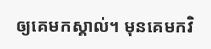ឲ្យគេមកស្គាល់។ មុនគេមកវិ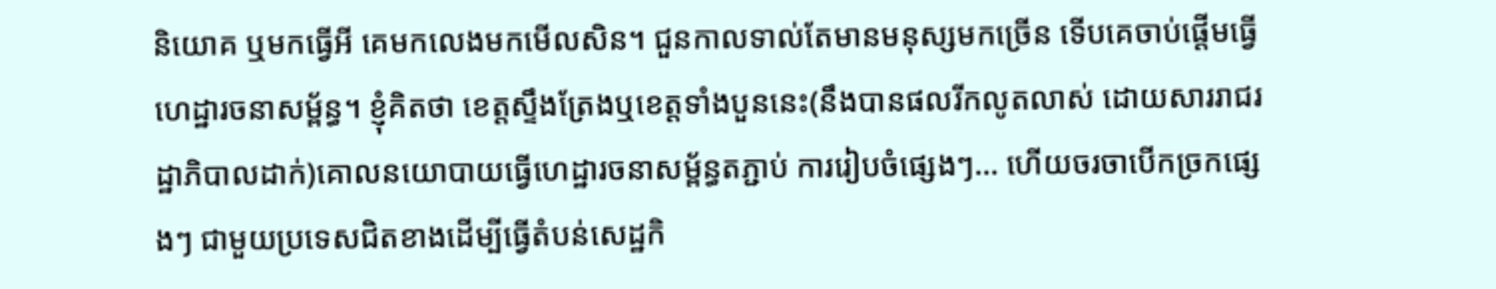និយោគ ឬមកធ្វើអី គេមកលេងមកមើលសិន។ ជួនកាលទាល់តែមានមនុស្សមកច្រើន ទើបគេចាប់ផ្ដើមធ្វើហេដ្ឋារចនាសម្ព័ន្ធ។ ខ្ញុំគិតថា ខេត្តស្ទឹងត្រែងឬខេត្តទាំងបួននេះ(នឹងបានផលរីកលូតលាស់ ដោយសាររាជរដ្ឋាភិបាលដាក់)គោលនយោបាយធ្វើហេដ្ឋារចនាសម្ព័ន្ធតភ្ជាប់ ការរៀបចំផ្សេងៗ… ហើយចរចាបើកច្រកផ្សេងៗ ជាមួយប្រទេសជិតខាងដើម្បីធ្វើតំបន់សេដ្ឋកិ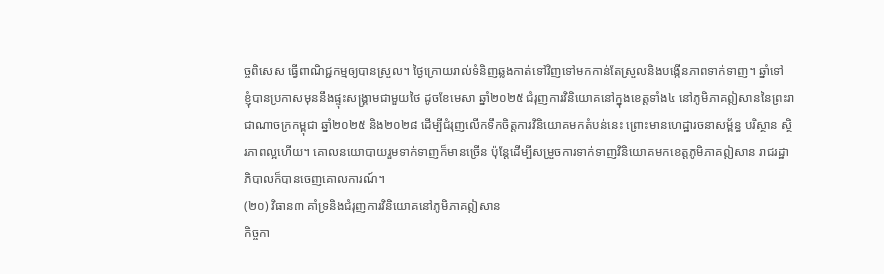ច្ចពិសេស ធ្វើពាណិជ្ជកម្មឲ្យបានស្រួល។ ថ្ងៃក្រោយរាល់ទំនិញឆ្លងកាត់ទៅវិញទៅមកកាន់តែស្រួលនិងបង្កើនភាពទាក់ទាញ។ ឆ្នាំទៅ ខ្ញុំបានប្រកាសមុននឹងផ្ទុះសង្គ្រាមជាមួយថៃ ដូចខែមេសា ឆ្នាំ២០២៥ ជំរុញការវិនិយោគនៅក្នុងខេត្តទាំង៤ នៅភូមិភាគឦសាននៃព្រះរាជាណាចក្រកម្ពុជា ឆ្នាំ២០២៥ និង២០២៨ ដើម្បីជំរុញលើកទឹកចិត្តការវិនិយោគមកតំបន់នេះ ព្រោះមានហេដ្ឋារចនាសម្ព័ន្ធ បរិស្ថាន ស្ថិរភាពល្អហើយ។ គោលនយោបាយរួមទាក់ទាញក៏មានច្រើន ប៉ុន្ដែដើម្បីសម្រួចការទាក់ទាញវិនិយោគមកខេត្តភូមិភាគឦសាន រាជរដ្ឋាភិបាលក៏បានចេញគោលការណ៍។
(២០) វិធាន៣ គាំទ្រនិងជំរុញការវិនិយោគនៅភូមិភាគឦសាន
កិច្ចកា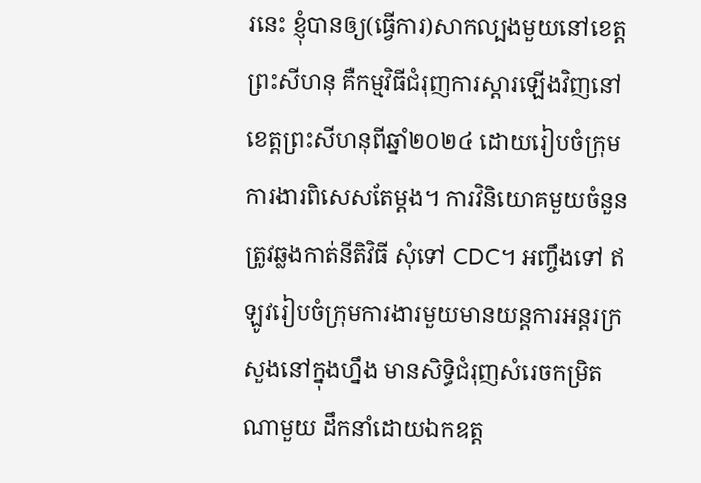រនេះ ខ្ញុំបានឲ្យ(ធ្វើការ)សាកល្បងមួយនៅខេត្តព្រះសីហនុ គឺកម្មវិធីជំរុញការស្ដារឡើងវិញនៅខេត្តព្រះសីហនុពីឆ្នាំ២០២៤ ដោយរៀបចំក្រុមការងារពិសេសតែម្ដង។ ការវិនិយោគមួយចំនួនត្រូវឆ្លងកាត់នីតិវិធី សុំទៅ CDC។ អញ្ចឹងទៅ ឥឡូវរៀបចំក្រុមការងារមួយមានយន្ដការអន្ដរក្រសួងនៅក្នុងហ្នឹង មានសិទ្ធិជំរុញសំរេចកម្រិតណាមួយ ដឹកនាំដោយឯកឧត្ត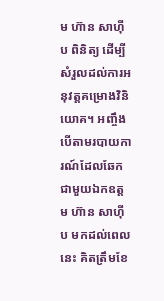ម ហ៊ាន សាហ៊ីប ពិនិត្យ ដើម្បីសំរួលដល់ការអនុវត្តគម្រោងវិនិយោគ។ អញ្ចឹង បើតាមរបាយការណ៍ដែលឆែកជាមួយឯកឧត្តម ហ៊ាន សាហ៊ីប មកដល់ពេលនេះ គិតត្រឹមខែ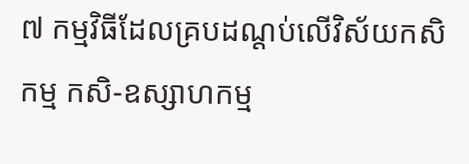៧ កម្មវិធីដែលគ្របដណ្ដប់លើវិស័យកសិកម្ម កសិ-ឧស្សាហកម្ម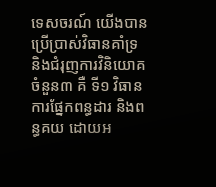ទេសចរណ៍ យើងបានប្រើប្រាស់វិធានគាំទ្រនិងជំរុញការវិនិយោគចំនួន៣ គឺ ទី១ វិធានការផ្នែកពន្ធដារ និងពន្ធគយ ដោយអ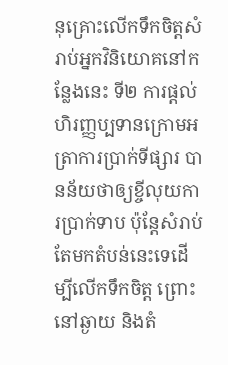នុគ្រោះលើកទឹកចិត្តសំរាប់អ្នកវិនិយោគនៅកន្លែងនេះ ទី២ ការផ្ដល់ហិរញ្ញប្បទានក្រោមអត្រាការប្រាក់ទីផ្សារ បានន័យថាឲ្យខ្ចីលុយការប្រាក់ទាប ប៉ុន្ដែសំរាប់តែមកតំបន់នេះទេដើម្បីលើកទឹកចិត្ត ព្រោះនៅឆ្ងាយ និងតំ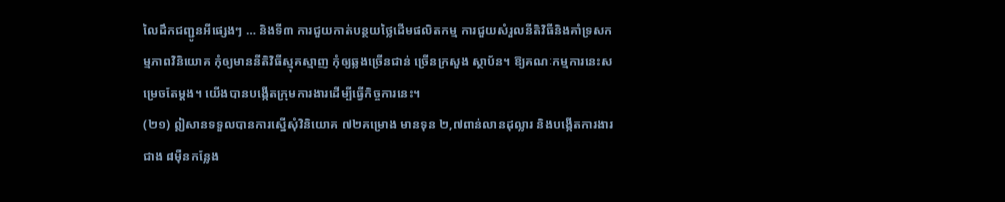លៃដឹកជញ្ជូនអីផ្សេងៗ … និងទី៣ ការជួយកាត់បន្ថយថ្លៃដើមផលិតកម្ម ការជួយសំរួលនីតិវិធីនិងគាំទ្រសកម្មភាពវិនិយោគ កុំឲ្យមាននីតិវិធីស្មុគស្មាញ កុំឲ្យឆ្លងច្រើនជាន់ ច្រើនក្រសួង ស្ថាប័ន។ ឱ្យគណៈកម្មការនេះសម្រេចតែម្ដង។ យើងបានបង្កើតក្រុមការងារដើម្បីធ្វើកិច្ចការនេះ។
(២១) ឦសានទទួលបានការស្នើសុំវិនិយោគ ៧២គម្រោង មានទុន ២,៧ពាន់លានដុល្លារ និងបង្កើតការងារជាង ៨ម៉ឺនកន្លែង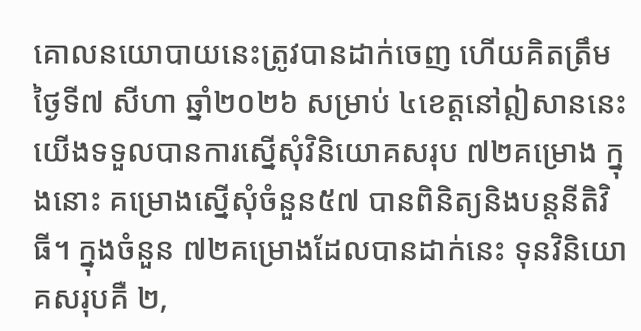គោលនយោបាយនេះត្រូវបានដាក់ចេញ ហើយគិតត្រឹមថ្ងៃទី៧ សីហា ឆ្នាំ២០២៦ សម្រាប់ ៤ខេត្តនៅឦសាននេះ យើងទទួលបានការស្នើសុំវិនិយោគសរុប ៧២គម្រោង ក្នុងនោះ គម្រោងស្នើសុំចំនួន៥៧ បានពិនិត្យនិងបន្តនីតិវិធី។ ក្នុងចំនួន ៧២គម្រោងដែលបានដាក់នេះ ទុនវិនិយោគសរុបគឺ ២,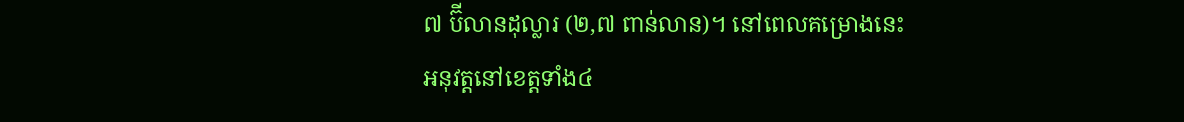៧ ប៊ីលានដុល្លារ (២,៧ ពាន់លាន)។ នៅពេលគម្រោងនេះអនុវត្តនៅខេត្តទាំង៤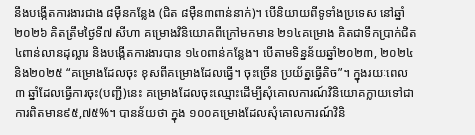នឹងបង្កើតការងារជាង ៨ម៉ឺនកន្លែង (ជិត ៨ម៉ឺន៣ពាន់នាក់)។ បើនិយាយពីទូទាំងប្រទេស នៅឆ្នាំ២០២៦ គិតត្រឹមថ្ងៃទី៧ សីហា គម្រោងវិនិយោគពីក្រៅមកមាន ២១៤គម្រោង គិតជាទឹកប្រាក់ជិត ៤ពាន់លានដុល្លារ និងបង្កើតការងារបាន ១៤០ពាន់កន្លែង។ បើតាមទិន្នន័យឆ្នាំ២០២៣, ២០២៤ និង២០២៥ “គម្រោងដែលចុះ ខុសពីគម្រោងដែលធ្វើ។ ចុះច្រើន ប្រយ័ត្នធ្វើតិច”។ ក្នុងរយៈពេល ៣ ឆ្នាំដែលធ្វើការចុះ(បញ្ជី)នេះ គម្រោងដែលចុះឈ្មោះដើម្បីសុំគោលការណ៍វិនិយោគក្លាយទៅជាការពិតមាន៩៥,៧៥%។ បានន័យថា ក្នុង ១០០គម្រោងដែលសុំគោលការណ៍វិនិ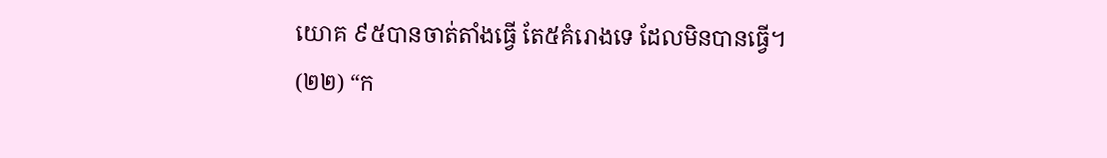យោគ ៩៥បានចាត់តាំងធ្វើ តែ៥គំរោងទេ ដែលមិនបានធ្វើ។
(២២) “ក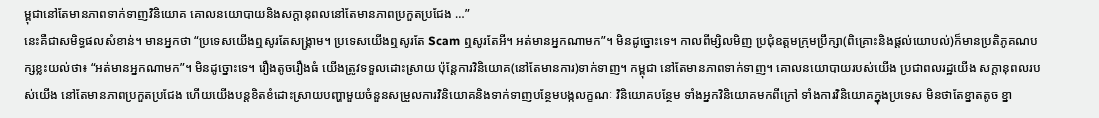ម្ពុជានៅតែមានភាពទាក់ទាញវិនិយោគ គោលនយោបាយនិងសក្ដានុពលនៅតែមានភាពប្រកួតប្រជែង …”
នេះគឺជាសមិទ្ធផលសំខាន់។ មានអ្នកថា “ប្រទេសយើងឮសូរតែសង្គ្រាម។ ប្រទេសយើងឮសូរតែ Scam ឮសូរតែអី។ អត់មានអ្នកណាមក”។ មិនដូច្នោះទេ។ កាលពីម្សិលមិញ ប្រជុំឧត្តមក្រុមប្រឹក្សា(ពិគ្រោះនិងផ្តល់យោបល់)ក៏មានប្រតិភូគណបក្សខ្លះយល់ថា៖ “អត់មានអ្នកណាមក”។ មិនដូច្នោះទេ។ រឿងតូចរឿងធំ យើងត្រូវទទួលដោះស្រាយ ប៉ុន្តែការវិនិយោគ(នៅតែមានការ)ទាក់ទាញ។ កម្ពុជា នៅតែមានភាពទាក់ទាញ។ គោលនយោបាយរបស់យើង ប្រជាពលរដ្ឋយើង សក្ដានុពលរបស់យើង នៅតែមានភាពប្រកួតប្រជែង ហើយយើងបន្តខិតខំដោះស្រាយបញ្ហាមួយចំនួនសម្រួលការវិនិយោគនិងទាក់ទាញបន្ថែមបង្កលក្ខណៈ វិនិយោគបន្ថែម ទាំងអ្នកវិនិយោគមកពីក្រៅ ទាំងការវិនិយោគក្នុងប្រទេស មិនថាតែខ្នាតតូច ខ្នា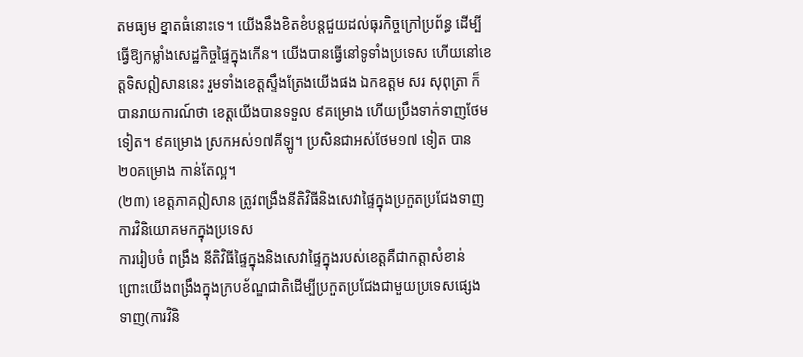តមធ្យម ខ្នាតធំនោះទេ។ យើងនឹងខិតខំបន្តជួយដល់ធុរកិច្ចក្រៅប្រព័ន្ធ ដើម្បីធ្វើឱ្យកម្លាំងសេដ្ឋកិច្ចផ្ទៃក្នុងកើន។ យើងបានធ្វើនៅទូទាំងប្រទេស ហើយនៅខេត្តទិសឦសាននេះ រួមទាំងខេត្តស្ទឹងត្រែងយើងផង ឯកឧត្តម សរ សុពុត្រា ក៏បានរាយការណ៍ថា ខេត្តយើងបានទទួល ៩គម្រោង ហើយប្រឹងទាក់ទាញថែមទៀត។ ៩គម្រោង ស្រកអស់១៧គីឡូ។ ប្រសិនជាអស់ថែម១៧ ទៀត បាន ២០គម្រោង កាន់តែល្អ។
(២៣) ខេត្តភាគឦសាន ត្រូវពង្រឹងនីតិវិធីនិងសេវាផ្ទៃក្នុងប្រកួតប្រជែងទាញការវិនិយោគមកក្នុងប្រទេស
ការរៀបចំ ពង្រឹង នីតិវិធីផ្ទៃក្នុងនិងសេវាផ្ទៃក្នុងរបស់ខេត្តគឺជាកត្តាសំខាន់ ព្រោះយើងពង្រឹងក្នុងក្របខ័ណ្ឌជាតិដើម្បីប្រកួតប្រជែងជាមួយប្រទេសផ្សេង ទាញ(ការវិនិ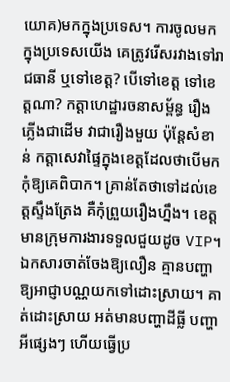យោគ)មកក្នុងប្រទេស។ ការចូលមកក្នុងប្រទេសយើង គេត្រូវរើសរវាងទៅរាជធានី ឬទៅខេត្ត? បើទៅខេត្ត ទៅខេត្តណា? កត្តាហេដ្ឋារចនាសម្ព័ន្ធ រឿងភ្លើងជាដើម វាជារឿងមួយ ប៉ុន្តែសំខាន់ កត្តាសេវាផ្ទៃក្នុងខេត្តដែលថាបើមកកុំឱ្យគេពិបាក។ គ្រាន់តែថាទៅដល់ខេត្តស្ទឹងត្រែង គឺកុំព្រួយរឿងហ្នឹង។ ខេត្តមានក្រុមការងារទទួលជួយដូច VIP។ ឯកសារចាត់ចែងឱ្យលឿន គ្មានបញ្ហា ឱ្យអាជ្ញាបណ្ណយកទៅដោះស្រាយ។ គាត់ដោះស្រាយ អត់មានបញ្ហាដីធ្លី បញ្ហាអីផ្សេងៗ ហើយធ្វើប្រ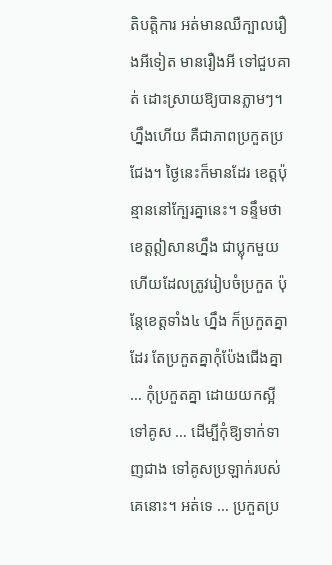តិបត្តិការ អត់មានឈឺក្បាលរឿងអីទៀត មានរឿងអី ទៅជួបគាត់ ដោះស្រាយឱ្យបានភ្លាមៗ។ ហ្នឹងហើយ គឺជាភាពប្រកួតប្រជែង។ ថ្ងៃនេះក៏មានដែរ ខេត្តប៉ុន្មាននៅក្បែរគ្នានេះ។ ទន្ទឹមថា ខេត្តឦសានហ្នឹង ជាប្លុកមួយហើយដែលត្រូវរៀបចំប្រកួត ប៉ុន្តែខេត្តទាំង៤ ហ្នឹង ក៏ប្រកួតគ្នាដែរ តែប្រកួតគ្នាកុំប៉ែងជើងគ្នា … កុំប្រកួតគ្នា ដោយយកស្អីទៅគូស … ដើម្បីកុំឱ្យទាក់ទាញជាង ទៅគូសប្រឡាក់របស់គេនោះ។ អត់ទេ … ប្រកួតប្រ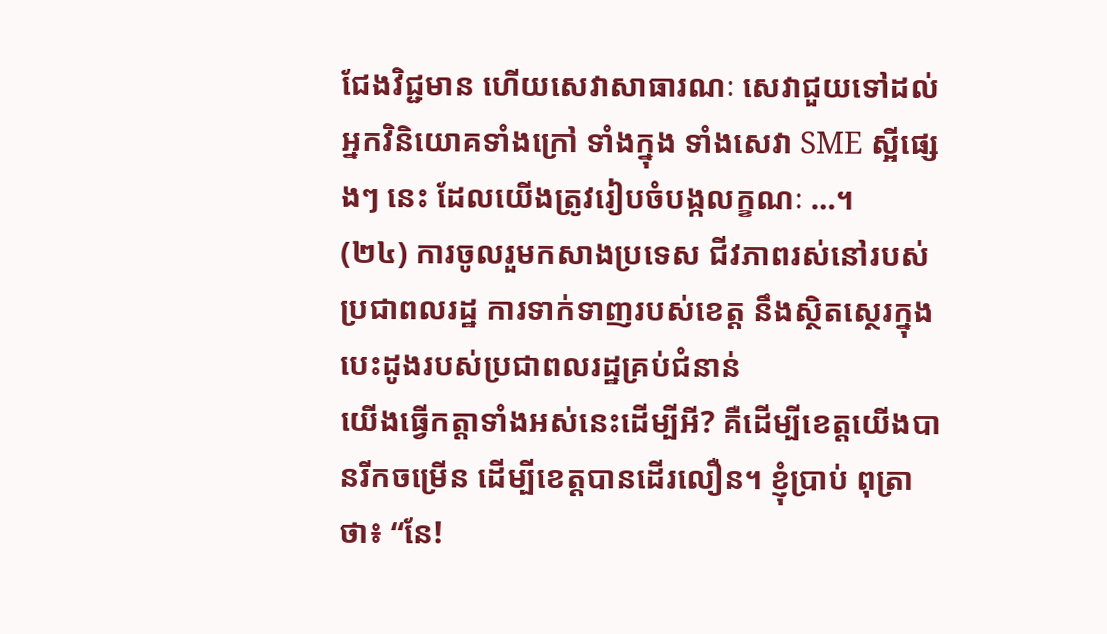ជែងវិជ្ជមាន ហើយសេវាសាធារណៈ សេវាជួយទៅដល់អ្នកវិនិយោគទាំងក្រៅ ទាំងក្នុង ទាំងសេវា SME ស្អីផ្សេងៗ នេះ ដែលយើងត្រូវរៀបចំបង្កលក្ខណៈ …។
(២៤) ការចូលរួមកសាងប្រទេស ជីវភាពរស់នៅរបស់ប្រជាពលរដ្ឋ ការទាក់ទាញរបស់ខេត្ត នឹងស្ថិតស្ថេរក្នុងបេះដូងរបស់ប្រជាពលរដ្ឋគ្រប់ជំនាន់
យើងធ្វើកត្តាទាំងអស់នេះដើម្បីអី? គឺដើម្បីខេត្តយើងបានរីកចម្រើន ដើម្បីខេត្តបានដើរលឿន។ ខ្ញុំប្រាប់ ពុត្រា ថា៖ “នែ!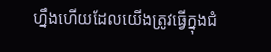ហ្នឹងហើយដែលយើងត្រូវធ្វើក្នុងជំ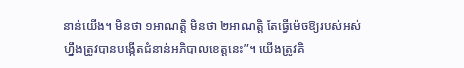នាន់យើង។ មិនថា ១អាណត្តិ មិនថា ២អាណត្តិ តែធ្វើម៉េចឱ្យរបស់អស់ហ្នឹងត្រូវបានបង្កើតជំនាន់អភិបាលខេត្តនេះ”។ យើងត្រូវគិ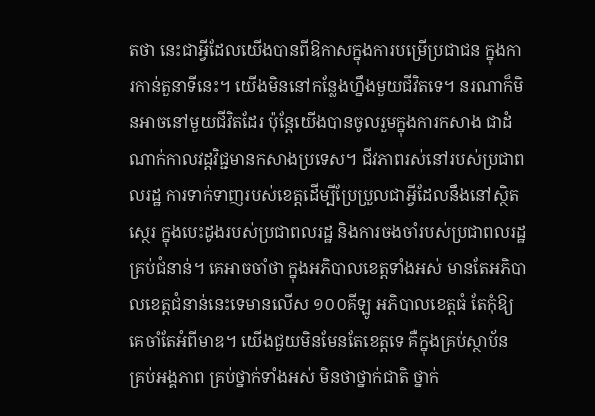តថា នេះជាអ្វីដែលយើងបានពីឱកាសក្នុងការបម្រើប្រជាជន ក្នុងការកាន់តួនាទីនេះ។ យើងមិននៅកន្លែងហ្នឹងមួយជីវិតទេ។ នរណាក៏មិនអាចនៅមួយជីវិតដែរ ប៉ុន្តែយើងបានចូលរួមក្នុងការកសាង ជាដំណាក់កាលវដ្តវិជ្ជមានកសាងប្រទេស។ ជីវភាពរស់នៅរបស់ប្រជាពលរដ្ឋ ការទាក់ទាញរបស់ខេត្តដើម្បីប្រែប្រួលជាអ្វីដែលនឹងនៅស្ថិតស្ថេរ ក្នុងបេះដូងរបស់ប្រជាពលរដ្ឋ និងការចងចាំរបស់ប្រជាពលរដ្ឋគ្រប់ជំនាន់។ គេអាចចាំថា ក្នុងអភិបាលខេត្តទាំងអស់ មានតែអភិបាលខេត្តជំនាន់នេះទេមានលើស ១០០គីឡូ អភិបាលខេត្តធំ តែកុំឱ្យគេចាំតែអំពីមាឌ។ យើងជួយមិនមែនតែខេត្តទេ គឺក្នុងគ្រប់ស្ថាប័ន គ្រប់អង្គភាព គ្រប់ថ្នាក់ទាំងអស់ មិនថាថ្នាក់ជាតិ ថ្នាក់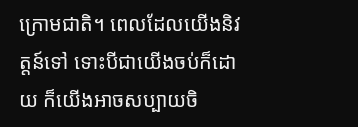ក្រោមជាតិ។ ពេលដែលយើងនិវត្តន៍ទៅ ទោះបីជាយើងចប់ក៏ដោយ ក៏យើងអាចសប្បាយចិ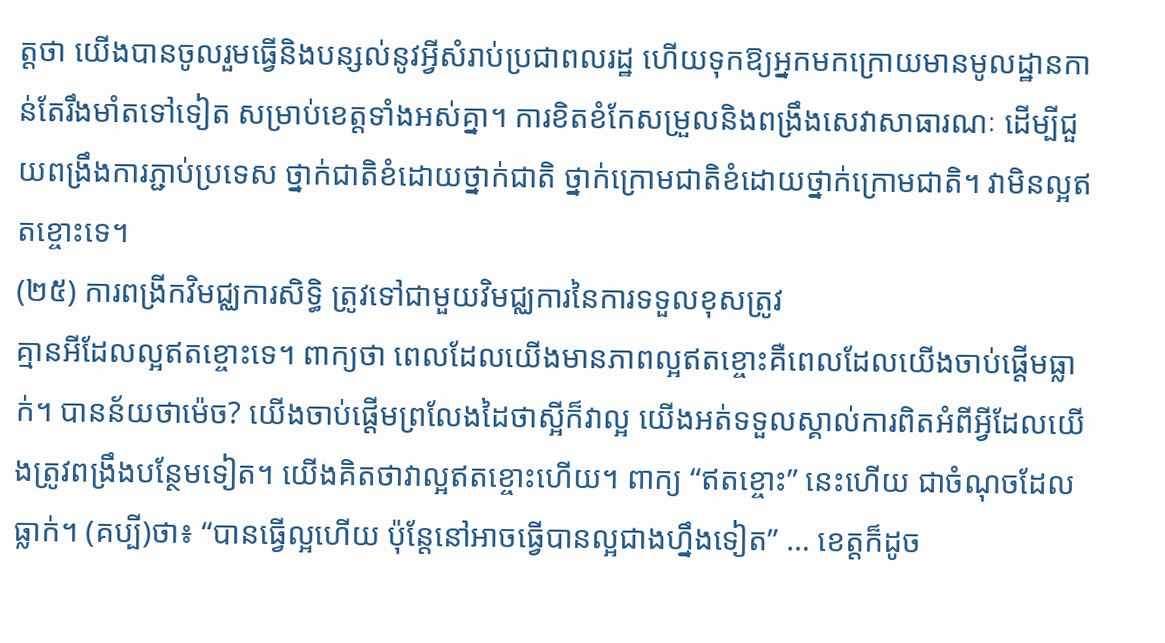ត្តថា យើងបានចូលរួមធ្វើនិងបន្សល់នូវអ្វីសំរាប់ប្រជាពលរដ្ឋ ហើយទុកឱ្យអ្នកមកក្រោយមានមូលដ្ឋានកាន់តែរឹងមាំតទៅទៀត សម្រាប់ខេត្តទាំងអស់គ្នា។ ការខិតខំកែសម្រួលនិងពង្រឹងសេវាសាធារណៈ ដើម្បីជួយពង្រឹងការភ្ជាប់ប្រទេស ថ្នាក់ជាតិខំដោយថ្នាក់ជាតិ ថ្នាក់ក្រោមជាតិខំដោយថ្នាក់ក្រោមជាតិ។ វាមិនល្អឥតខ្ចោះទេ។
(២៥) ការពង្រីកវិមជ្ឈការសិទ្ធិ ត្រូវទៅជាមួយវិមជ្ឈការនៃការទទួលខុសត្រូវ
គ្មានអីដែលល្អឥតខ្ចោះទេ។ ពាក្យថា ពេលដែលយើងមានភាពល្អឥតខ្ចោះគឺពេលដែលយើងចាប់ផ្តើមធ្លាក់។ បានន័យថាម៉េច? យើងចាប់ផ្តើមព្រលែងដៃថាស្អីក៏វាល្អ យើងអត់ទទួលស្គាល់ការពិតអំពីអ្វីដែលយើងត្រូវពង្រឹងបន្ថែមទៀត។ យើងគិតថាវាល្អឥតខ្ចោះហើយ។ ពាក្យ “ឥតខ្ចោះ” នេះហើយ ជាចំណុចដែលធ្លាក់។ (គប្បី)ថា៖ “បានធ្វើល្អហើយ ប៉ុន្តែនៅអាចធ្វើបានល្អជាងហ្នឹងទៀត” … ខេត្តក៏ដូច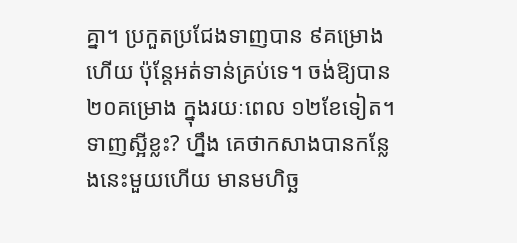គ្នា។ ប្រកួតប្រជែងទាញបាន ៩គម្រោងហើយ ប៉ុន្តែអត់ទាន់គ្រប់ទេ។ ចង់ឱ្យបាន ២០គម្រោង ក្នុងរយៈពេល ១២ខែទៀត។ ទាញស្អីខ្លះ? ហ្នឹង គេថាកសាងបានកន្លែងនេះមួយហើយ មានមហិច្ឆ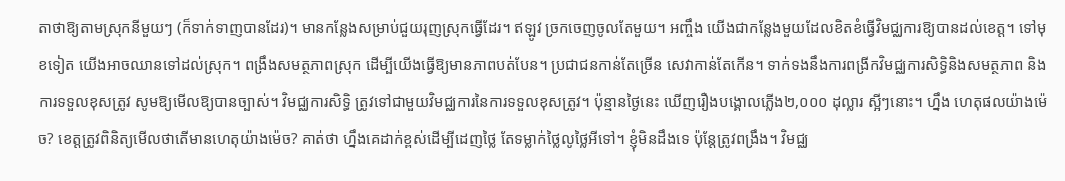តាថាឱ្យតាមស្រុកនីមួយៗ (ក៏ទាក់ទាញបានដែរ)។ មានកន្លែងសម្រាប់ជួយរុញស្រុកធ្វើដែរ។ ឥឡូវ ច្រកចេញចូលតែមួយ។ អញ្ចឹង យើងជាកន្លែងមួយដែលខិតខំធ្វើវិមជ្ឈការឱ្យបានដល់ខេត្ត។ ទៅមុខទៀត យើងអាចឈានទៅដល់ស្រុក។ ពង្រឹងសមត្ថភាពស្រុក ដើម្បីយើងធ្វើឱ្យមានភាពបត់បែន។ ប្រជាជនកាន់តែច្រើន សេវាកាន់តែកើន។ ទាក់ទងនឹងការពង្រីកវិមជ្ឈការសិទ្ធិនិងសមត្ថភាព និងការទទួលខុសត្រូវ សូមឱ្យមើលឱ្យបានច្បាស់។ វិមជ្ឈការសិទ្ធិ ត្រូវទៅជាមួយវិមជ្ឈការនៃការទទួលខុសត្រូវ។ ប៉ុន្មានថ្ងៃនេះ ឃើញរឿងបង្គោលភ្លើង២,០០០ ដុល្លារ ស្អីៗនោះ។ ហ្នឹង ហេតុផលយ៉ាងម៉េច? ខេត្តត្រូវពិនិត្យមើលថាតើមានហេតុយ៉ាងម៉េច? គាត់ថា ហ្នឹងគេដាក់ខ្ពស់ដើម្បីដេញថ្លៃ តែទម្លាក់ថ្លៃលូថ្លៃអីទៅ។ ខ្ញុំមិនដឹងទេ ប៉ុន្តែត្រូវពង្រឹង។ វិមជ្ឈ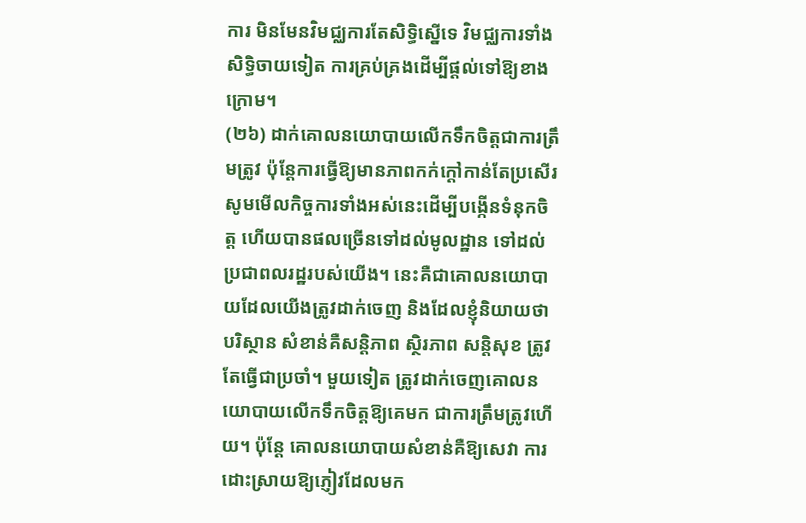ការ មិនមែនវិមជ្ឈការតែសិទ្ធិស្នើទេ វិមជ្ឈការទាំងសិទ្ធិចាយទៀត ការគ្រប់គ្រងដើម្បីផ្តល់ទៅឱ្យខាងក្រោម។
(២៦) ដាក់គោលនយោបាយលើកទឹកចិត្តជាការត្រឹមត្រូវ ប៉ុន្តែការធ្វើឱ្យមានភាពកក់ក្តៅកាន់តែប្រសើរ
សូមមើលកិច្ចការទាំងអស់នេះដើម្បីបង្កើនទំនុកចិត្ត ហើយបានផលច្រើនទៅដល់មូលដ្ឋាន ទៅដល់ប្រជាពលរដ្ឋរបស់យើង។ នេះគឺជាគោលនយោបាយដែលយើងត្រូវដាក់ចេញ និងដែលខ្ញុំនិយាយថា បរិស្ថាន សំខាន់គឺសន្តិភាព ស្ថិរភាព សន្តិសុខ ត្រូវតែធ្វើជាប្រចាំ។ មួយទៀត ត្រូវដាក់ចេញគោលនយោបាយលើកទឹកចិត្តឱ្យគេមក ជាការត្រឹមត្រូវហើយ។ ប៉ុន្តែ គោលនយោបាយសំខាន់គឺឱ្យសេវា ការដោះស្រាយឱ្យភ្ញៀវដែលមក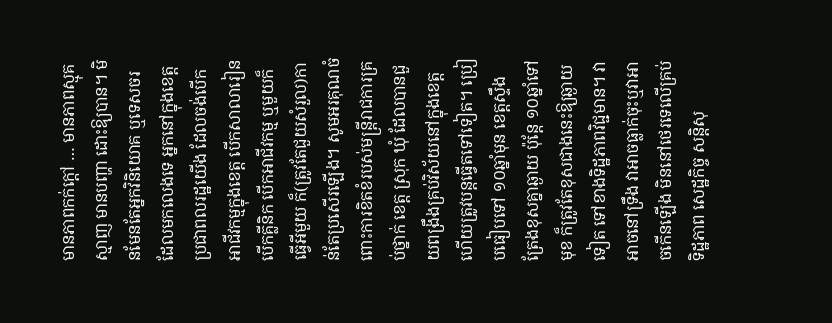មានភាពកក់ក្តៅ … មានភាពស្មុគស្មាញ មានបញ្ហា ដោះឱ្យបាន។ មិនមែនតែអ្នកវិនិយោគ ឬទេសចរដែលមកលេងទេ អ្នកនៅក្នុងខេត្ត ប្រជាពលរដ្ឋយើង ដែលចង់បើកអាជីវកម្មក្នុងខេត្ត បើកសាលារៀន បើកគ្លីនិក បើកអាជីវកម្ម ឬមួយក៏ធ្វើអីមួយ ក៏(ត្រូវតែជួយសំរួល)កាន់តែប្រសើរឡើង។ សូមអរគុណចំពោះការខិតខំរបស់មន្ត្រីរាជការគ្រប់ថ្នាក់ ខេត្ត ស្រុក ឃុំ ដែលបានជួយពង្រឹងគ្រប់វិស័យនៅក្នុងខេត្ត ហើយត្រូវបន្តធ្វើតទៅទៀត។ ប្រៀបធៀបទៅ ១០ឆ្នាំមុន ខេត្តស្ទឹងត្រែងខុសគ្នាឆ្ងាយ ប៉ុន្តែ ១០ឆ្នាំទៅមុខ ក៏ត្រូវតែខុសជាងនេះឱ្យឆ្ងាយទៀត ទៅខាងទិដ្ឋភាពវិជ្ជមាន។ វាអាចនៅទ្រឹង វាអាចធ្លាក់ចុះឬវាអាចកើនឡើង មិននៅថេរទេលើគ្រប់ទិដ្ឋភាព សេដ្ឋកិច្ច សន្តិសុ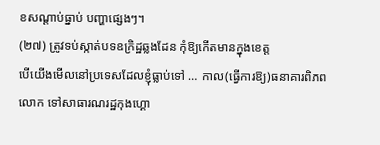ខសណ្ដាប់ធ្នាប់ បញ្ហាផ្សេងៗ។
(២៧) ត្រូវទប់ស្កាត់បទឧក្រិដ្ឋឆ្លងដែន កុំឱ្យកើតមានក្នុងខេត្ត
បើយើងមើលនៅប្រទេសដែលខ្ញុំធ្លាប់ទៅ … កាល(ធ្វើការឱ្យ)ធនាគារពិភពលោក ទៅសាធារណរដ្ឋកុងហ្គោ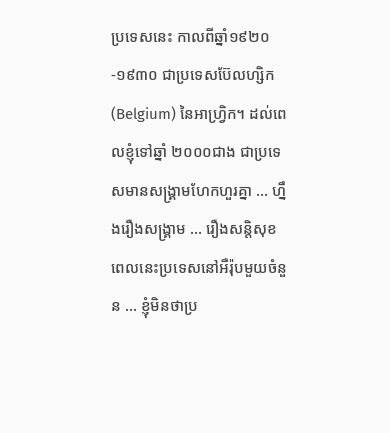ប្រទេសនេះ កាលពីឆ្នាំ១៩២០-១៩៣០ ជាប្រទេសប៊ែលហ្សិក (Belgium) នៃអាហ្វ្រិក។ ដល់ពេលខ្ញុំទៅឆ្នាំ ២០០០ជាង ជាប្រទេសមានសង្គ្រាមហែកហួរគ្នា … ហ្នឹងរឿងសង្គ្រាម … រឿងសន្តិសុខ ពេលនេះប្រទេសនៅអឺរ៉ុបមួយចំនួន … ខ្ញុំមិនថាប្រ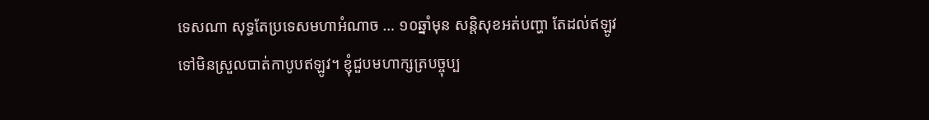ទេសណា សុទ្ធតែប្រទេសមហាអំណាច … ១០ឆ្នាំមុន សន្តិសុខអត់បញ្ហា តែដល់ឥឡូវទៅមិនស្រួលបាត់កាបូបឥឡូវ។ ខ្ញុំជួបមហាក្សត្របច្ចុប្ប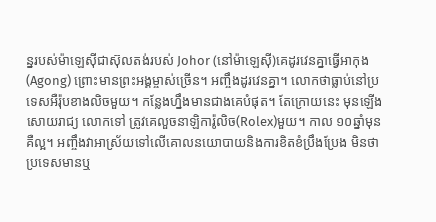ន្នរបស់ម៉ាឡេស៊ីជាស៊ុលតង់របស់ Johor (នៅម៉ាឡេស៊ី)គេដូរវេនគ្នាធ្វើអាកុង (Agong) ព្រោះមានព្រះអង្គម្ចាស់ច្រើន។ អញ្ចឹងដូរវេនគ្នា។ លោកថាធ្លាប់នៅប្រទេសអឺរ៉ុបខាងលិចមួយ។ កន្លែងហ្នឹងមានជាងគេបំផុត។ តែក្រោយនេះ មុនឡើងសោយរាជ្យ លោកទៅ ត្រូវគេលួចនាឡិការ៉ូលិច(Rolex)មួយ។ កាល ១០ឆ្នាំមុនគឺល្អ។ អញ្ចឹងវាអាស្រ័យទៅលើគោលនយោបាយនិងការខិតខំប្រឹងប្រែង មិនថាប្រទេសមានឬ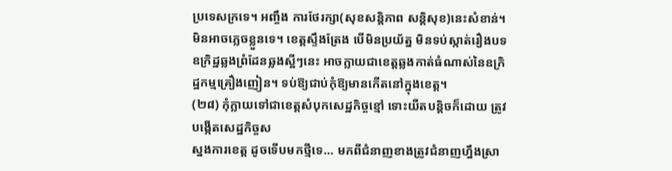ប្រទេសក្រទេ។ អញ្ចឹង ការថែរក្សា(សុខសន្តិភាព សន្តិសុខ)នេះសំខាន់។ មិនអាចភ្លេចខ្លួនទេ។ ខេត្តស្ទឹងត្រែង បើមិនប្រយ័ត្ន មិនទប់ស្កាត់រឿងបទឧក្រិដ្ឋឆ្លងព្រំដែនឆ្លងស្អីៗនេះ អាចក្លាយជាខេត្តឆ្លងកាត់ធំណាស់នៃឧក្រិដ្ឋកម្មគ្រឿងញៀន។ ទប់ឱ្យជាប់កុំឱ្យមានកើតនៅក្នុងខេត្ត។
(២៨) កុំក្លាយទៅជាខេត្តសំបុកសេដ្ឋកិច្ចខ្មៅ ទោះយឺតបន្តិចក៏ដោយ ត្រូវបង្កើតសេដ្ឋកិច្ចស
ស្នងការខេត្ត ដូចទើបមកថ្មីទេ… មកពីជំនាញខាងត្រូវជំនាញហ្នឹងស្រា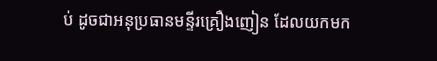ប់ ដូចជាអនុប្រធានមន្ទីរគ្រឿងញៀន ដែលយកមក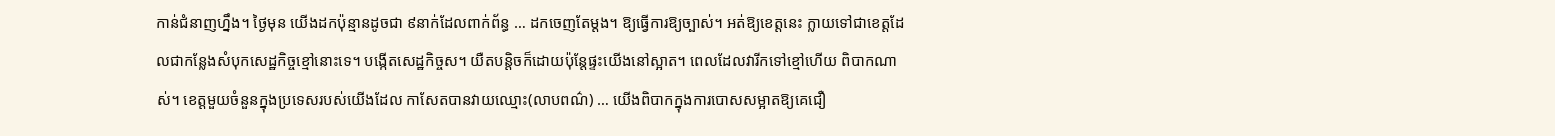កាន់ជំនាញហ្នឹង។ ថ្ងៃមុន យើងដកប៉ុន្មានដូចជា ៩នាក់ដែលពាក់ព័ន្ធ … ដកចេញតែម្តង។ ឱ្យធ្វើការឱ្យច្បាស់។ អត់ឱ្យខេត្តនេះ ក្លាយទៅជាខេត្តដែលជាកន្លែងសំបុកសេដ្ឋកិច្ចខ្មៅនោះទេ។ បង្កើតសេដ្ឋកិច្ចស។ យឺតបន្តិចក៏ដោយប៉ុន្តែផ្ទះយើងនៅស្អាត។ ពេលដែលវារីកទៅខ្មៅហើយ ពិបាកណាស់។ ខេត្តមួយចំនួនក្នុងប្រទេសរបស់យើងដែល កាសែតបានវាយឈ្មោះ(លាបពណ៌) … យើងពិបាកក្នុងការបោសសម្អាតឱ្យគេជឿ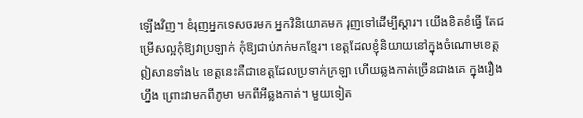ឡើងវិញ។ ខំរុញអ្នកទេសចរមក អ្នកវិនិយោគមក រុញទៅដើម្បីស្ដារ។ យើងខិតខំធ្វើ តែជម្រើសល្អកុំឱ្យវាប្រឡាក់ កុំឱ្យជាប់ភក់មកខ្មែរ។ ខេត្តដែលខ្ញុំនិយាយនៅក្នុងចំណោមខេត្តឦសានទាំង៤ ខេត្តនេះគឺជាខេត្តដែលប្រទាក់ក្រឡា ហើយឆ្លងកាត់ច្រើនជាងគេ ក្នុងរឿងហ្នឹង ព្រោះវាមកពីភូមា មកពីអីឆ្លងកាត់។ មួយទៀត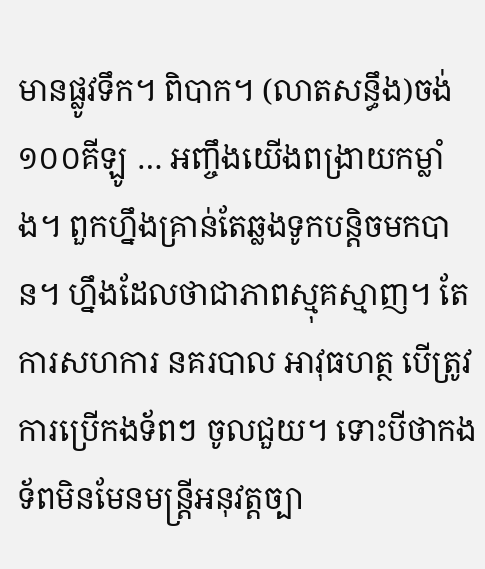មានផ្លូវទឹក។ ពិបាក។ (លាតសន្ធឹង)ចង់ ១០០គីឡូ … អញ្ចឹងយើងពង្រាយកម្លាំង។ ពួកហ្នឹងគ្រាន់តែឆ្លងទូកបន្តិចមកបាន។ ហ្នឹងដែលថាជាភាពស្មុគស្មាញ។ តែការសហការ នគរបាល អាវុធហត្ថ បើត្រូវការប្រើកងទ័ពៗ ចូលជួយ។ ទោះបីថាកងទ័ពមិនមែនមន្ត្រីអនុវត្តច្បា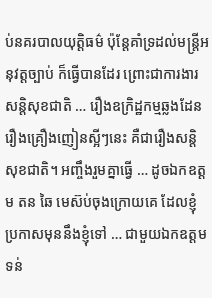ប់នគរបាលយុត្តិធម៌ ប៉ុន្តែគាំទ្រដល់មន្ត្រីអនុវត្តច្បាប់ ក៏ធ្វើបានដែរ ព្រោះជាការងារសន្តិសុខជាតិ … រឿងឧក្រិដ្ឋកម្មឆ្លងដែន រឿងគ្រឿងញៀនស្អីៗនេះ គឺជារឿងសន្តិសុខជាតិ។ អញ្ចឹងរួមគ្នាធ្វើ … ដូចឯកឧត្តម តន ឆៃ មេស៊ប់ចុងក្រោយគេ ដែលខ្ញុំប្រកាសមុននឹងខ្ញុំទៅ … ជាមួយឯកឧត្តម ទន់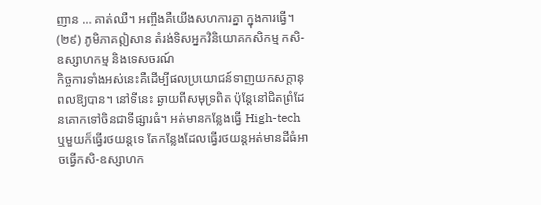ញាន … គាត់ឈឺ។ អញ្ចឹងគឺយើងសហការគ្នា ក្នុងការធ្វើ។
(២៩) ភូមិភាគឦសាន តំរង់ទិសអ្នកវិនិយោគកសិកម្ម កសិ-ឧស្សាហកម្ម និងទេសចរណ៍
កិច្ចការទាំងអស់នេះគឺដើម្បីផលប្រយោជន៍ទាញយកសក្តានុពលឱ្យបាន។ នៅទីនេះ ឆ្ងាយពីសមុទ្រពិត ប៉ុន្តែនៅជិតព្រំដែនគោកទៅចិនជាទីផ្សារធំ។ អត់មានកន្លែងធ្វើ High-tech ឬមួយក៏ធ្វើរថយន្តទេ តែកន្លែងដែលធ្វើរថយន្តអត់មានដីធំអាចធ្វើកសិ-ឧស្សាហក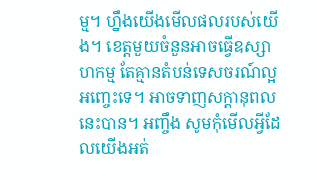ម្ម។ ហ្នឹងយើងមើលផលរបស់យើង។ ខេត្តមួយចំនួនអាចធ្វើឧស្សាហកម្ម តែគ្មានតំបន់ទេសចរណ៍ល្អអញ្ចេះទេ។ អាចទាញសក្តានុពលនេះបាន។ អញ្ចឹង សូមកុំមើលអ្វីដែលយើងអត់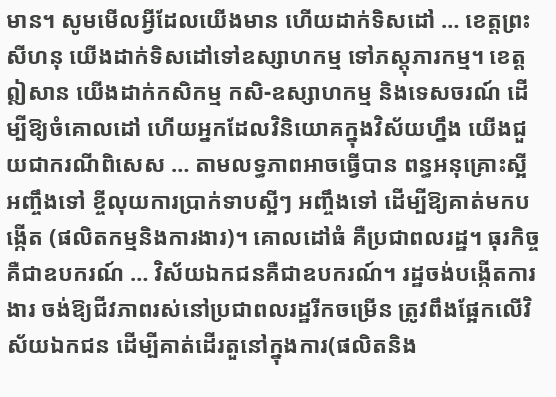មាន។ សូមមើលអ្វីដែលយើងមាន ហើយដាក់ទិសដៅ … ខេត្តព្រះសីហនុ យើងដាក់ទិសដៅទៅឧស្សាហកម្ម ទៅភស្តុភារកម្ម។ ខេត្តឦសាន យើងដាក់កសិកម្ម កសិ-ឧស្សាហកម្ម និងទេសចរណ៍ ដើម្បីឱ្យចំគោលដៅ ហើយអ្នកដែលវិនិយោគក្នុងវិស័យហ្នឹង យើងជួយជាករណីពិសេស … តាមលទ្ធភាពអាចធ្វើបាន ពន្ធអនុគ្រោះស្អីអញ្ចឹងទៅ ខ្ចីលុយការប្រាក់ទាបស្អីៗ អញ្ចឹងទៅ ដើម្បីឱ្យគាត់មកបង្កើត (ផលិតកម្មនិងការងារ)។ គោលដៅធំ គឺប្រជាពលរដ្ឋ។ ធុរកិច្ចគឺជាឧបករណ៍ … វិស័យឯកជនគឺជាឧបករណ៍។ រដ្ឋចង់បង្កើតការងារ ចង់ឱ្យជីវភាពរស់នៅប្រជាពលរដ្ឋរីកចម្រើន ត្រូវពឹងផ្អែកលើវិស័យឯកជន ដើម្បីគាត់ដើរតួនៅក្នុងការ(ផលិតនិង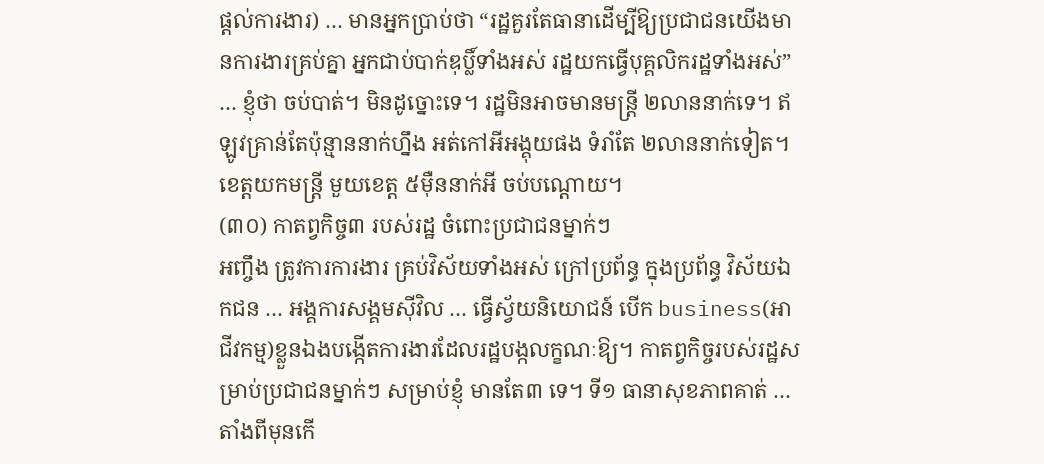ផ្តល់ការងារ) … មានអ្នកប្រាប់ថា “រដ្ឋគួរតែធានាដើម្បីឱ្យប្រជាជនយើងមានការងារគ្រប់គ្នា អ្នកជាប់បាក់ឌុប្លិ៍ទាំងអស់ រដ្ឋយកធ្វើបុគ្គលិករដ្ឋទាំងអស់” … ខ្ញុំថា ចប់បាត់។ មិនដូច្នោះទេ។ រដ្ឋមិនអាចមានមន្ត្រី ២លាននាក់ទេ។ ឥឡូវគ្រាន់តែប៉ុន្មាននាក់ហ្នឹង អត់កៅអីអង្គុយផង ទំរាំតែ ២លាននាក់ទៀត។ ខេត្តយកមន្ត្រី មួយខេត្ត ៥ម៉ឺននាក់អី ចប់បណ្តោយ។
(៣០) កាតព្វកិច្ច៣ របស់រដ្ឋ ចំពោះប្រជាជនម្នាក់ៗ
អញ្ចឹង ត្រូវការការងារ គ្រប់វិស័យទាំងអស់ ក្រៅប្រព័ន្ធ ក្នុងប្រព័ន្ធ វិស័យឯកជន … អង្គការសង្គមស៊ីវិល … ធ្វើស្វ័យនិយោជន៍ បើក business(អាជីវកម្ម)ខ្លួនឯងបង្កើតការងារដែលរដ្ឋបង្កលក្ខណៈឱ្យ។ កាតព្វកិច្ចរបស់រដ្ឋសម្រាប់ប្រជាជនម្នាក់ៗ សម្រាប់ខ្ញុំ មានតែ៣ ទេ។ ទី១ ធានាសុខភាពគាត់ … តាំងពីមុនកើ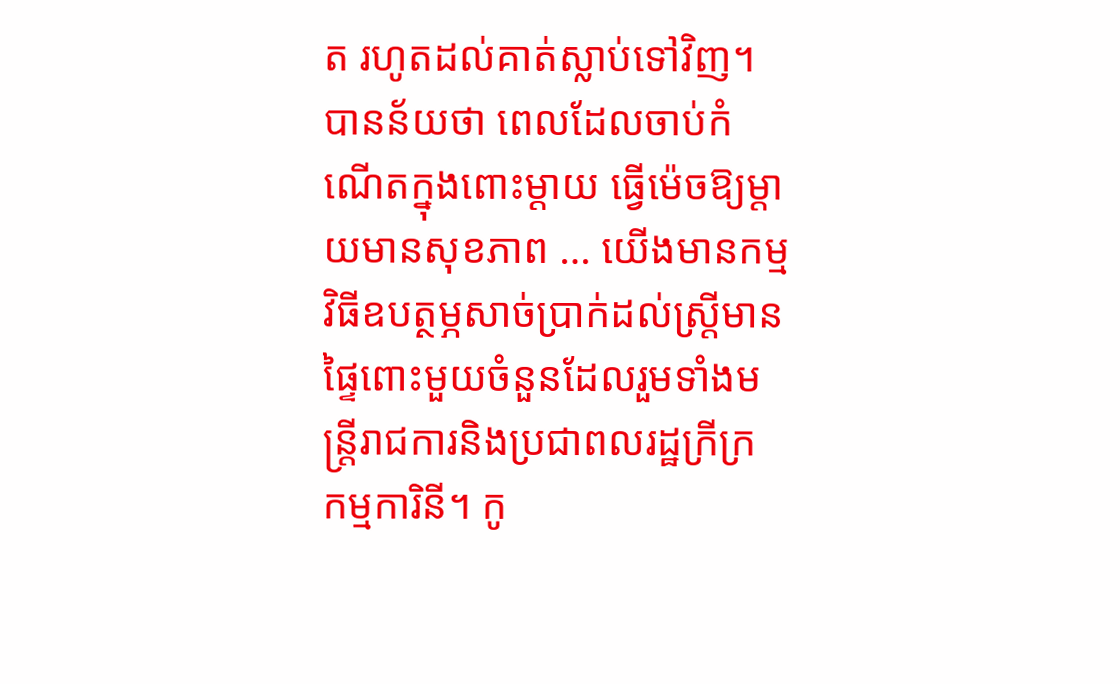ត រហូតដល់គាត់ស្លាប់ទៅវិញ។ បានន័យថា ពេលដែលចាប់កំណើតក្នុងពោះម្ដាយ ធ្វើម៉េចឱ្យម្ដាយមានសុខភាព … យើងមានកម្មវិធីឧបត្ថម្ភសាច់ប្រាក់ដល់ស្រ្តីមានផ្ទៃពោះមួយចំនួនដែលរួមទាំងមន្ត្រីរាជការនិងប្រជាពលរដ្ឋក្រីក្រ កម្មការិនី។ កូ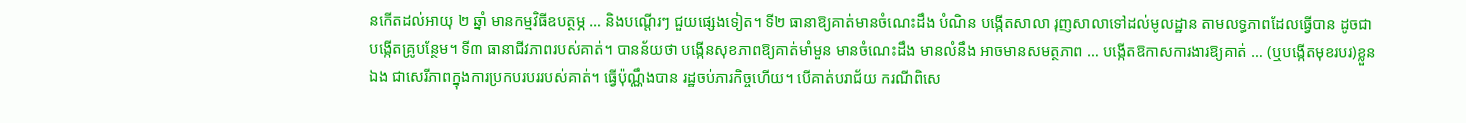នកើតដល់អាយុ ២ ឆ្នាំ មានកម្មវិធីឧបត្ថម្ភ … និងបណ្ដើរៗ ជួយផ្សេងទៀត។ ទី២ ធានាឱ្យគាត់មានចំណេះដឹង បំណិន បង្កើតសាលា រុញសាលាទៅដល់មូលដ្ឋាន តាមលទ្ធភាពដែលធ្វើបាន ដូចជាបង្កើតគ្រូបន្ថែម។ ទី៣ ធានាជីវភាពរបស់គាត់។ បានន័យថា បង្កើនសុខភាពឱ្យគាត់មាំមួន មានចំណេះដឹង មានលំនឹង អាចមានសមត្ថភាព … បង្កើតឱកាសការងារឱ្យគាត់ … (ឬបង្កើតមុខរបរ)ខ្លួនឯង ជាសេរីភាពក្នុងការប្រកបរបររបស់គាត់។ ធ្វើប៉ុណ្ណឹងបាន រដ្ឋចប់ភារកិច្ចហើយ។ បើគាត់បរាជ័យ ករណីពិសេ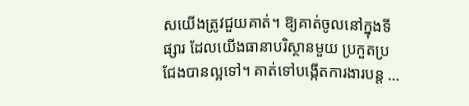សយើងត្រូវជួយគាត់។ ឱ្យគាត់ចូលនៅក្នុងទីផ្សារ ដែលយើងធានាបរិស្ថានមួយ ប្រកួតប្រជែងបានល្អទៅ។ គាត់ទៅបង្កើតការងារបន្ត …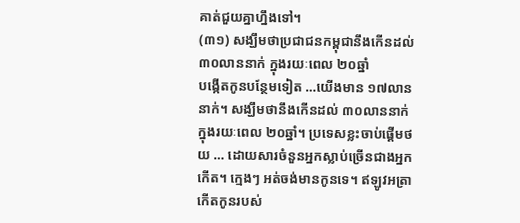គាត់ជួយគ្នាហ្នឹងទៅ។
(៣១) សង្ឃឹមថាប្រជាជនកម្ពុជានឹងកើនដល់ ៣០លាននាក់ ក្នុងរយៈពេល ២០ឆ្នាំ
បង្កើតកូនបន្ថែមទៀត …យើងមាន ១៧លាននាក់។ សង្ឃឹមថានឹងកើនដល់ ៣០លាននាក់ ក្នុងរយៈពេល ២០ឆ្នាំ។ ប្រទេសខ្លះចាប់ផ្ដើមថយ … ដោយសារចំនួនអ្នកស្លាប់ច្រើនជាងអ្នកកើត។ ក្មេងៗ អត់ចង់មានកូនទេ។ ឥឡូវអត្រាកើតកូនរបស់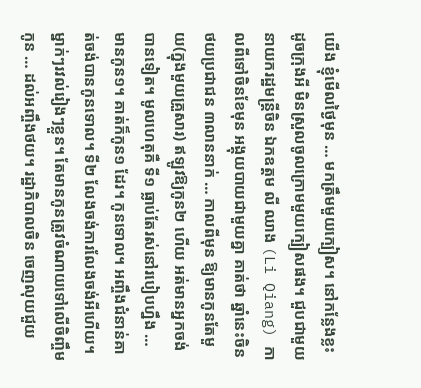យើង ខ្ញុំមើលថ្ងៃមុន … មកត្រឹមមួយក្បៀស។ នៅកន្លែងខ្លះ ដូចក្រុងអី មិនស្រួលចូលក្រោមមួយក្បៀសផង។ ជួបជាមួយនាយករដ្ឋមន្ត្រីចិន ឯកឧត្តម លី ឈាង (Li Qiang) កាលពីទៅចិនខែមុន អង្គុយបាយជាមួយគ្នា គាត់ថា ឆ្នាំនេះចិនថយប្រជាជន ៣លាននាក់ … កាលពីមុន ឱ្យមានកូនតែមួយ(ក្នុងមួយគ្រួសារ) ឥឡូវឱ្យកូន២ ហើយ អត់មានអ្នកចង់បានទៀត។ មូលហេតុគឺ ទី១ ធ្លាប់តែរស់នៅរបៀបហ្នឹង … មានកូន១។ គាត់ក៏កូន១ ដែរ។ កូនទោល។ អញ្ចឹងជំនាន់គាត់ចង់បានកូនទោល។ ទី២ លែងចង់ការលែងចង់អីហើយ។ ម្នាក់ៗរវល់រៀងៗខ្លួន។ តែមានកូនត្រូវចំណាយទៅលើចិញ្ចឹមកូន … ដល់អញ្ចឹងថយ។ រដ្ឋាភិបាលចិន ចេញលុយជួយ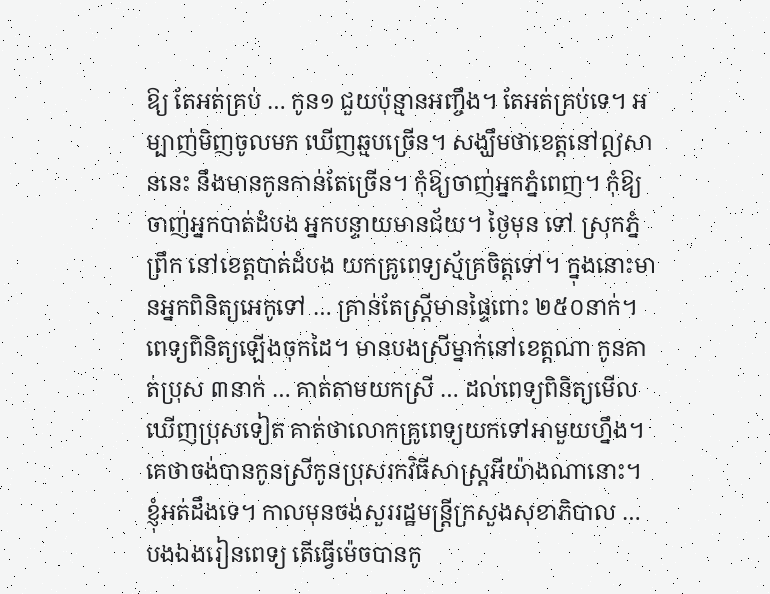ឱ្យ តែអត់គ្រប់ … កូន១ ជួយប៉ុន្មានអញ្ចឹង។ តែអត់គ្រប់ទេ។ អម្បាញ់មិញចូលមក ឃើញឆ្មបច្រើន។ សង្ឃឹមថាខេត្តនៅឦសាននេះ នឹងមានកូនកាន់តែច្រើន។ កុំឱ្យចាញ់អ្នកភ្នំពេញ។ កុំឱ្យចាញ់អ្នកបាត់ដំបង អ្នកបន្ទាយមានជ័យ។ ថ្ងៃមុន ទៅ ស្រុកភ្នំព្រឹក នៅខេត្តបាត់ដំបង យកគ្រូពេទ្យស្ម័គ្រចិត្តទៅ។ ក្នុងនោះមានអ្នកពិនិត្យអេកូទៅ … គ្រាន់តែស្ត្រីមានផ្ទៃពោះ ២៥០នាក់។ ពេទ្យពិនិត្យឡើងចុកដៃ។ មានបងស្រីម្នាក់នៅខេត្តណា កូនគាត់ប្រុស ៣នាក់ … គាត់តាមយកស្រី … ដល់ពេទ្យពិនិត្យមើលឃើញប្រុសទៀត គាត់ថាលោកគ្រូពេទ្យយកទៅអាមួយហ្នឹង។ គេថាចង់បានកូនស្រីកូនប្រុសរកវិធីសាស្ត្រអីយ៉ាងណានោះ។ ខ្ញុំអត់ដឹងទេ។ កាលមុនចង់សួររដ្ឋមន្ត្រីក្រសួងសុខាភិបាល … បងឯងរៀនពេទ្យ តើធ្វើម៉េចបានកូ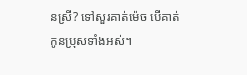នស្រី? ទៅសួរគាត់ម៉េច បើគាត់កូនប្រុសទាំងអស់។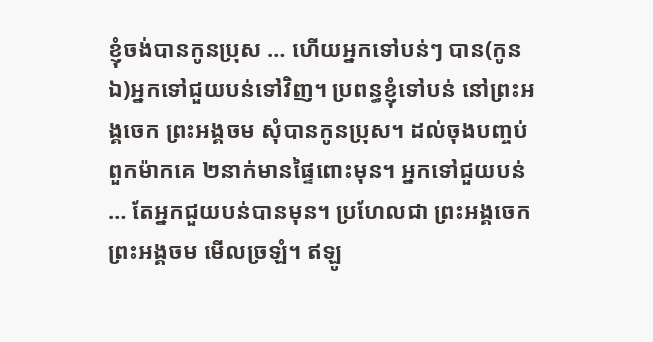ខ្ញុំចង់បានកូនប្រុស … ហើយអ្នកទៅបន់ៗ បាន(កូនឯ)អ្នកទៅជួយបន់ទៅវិញ។ ប្រពន្ធខ្ញុំទៅបន់ នៅព្រះអង្គចេក ព្រះអង្គចម សុំបានកូនប្រុស។ ដល់ចុងបញ្ចប់ ពួកម៉ាកគេ ២នាក់មានផ្ទៃពោះមុន។ អ្នកទៅជួយបន់ … តែអ្នកជួយបន់បានមុន។ ប្រហែលជា ព្រះអង្គចេកព្រះអង្គចម មើលច្រឡំ។ ឥឡូ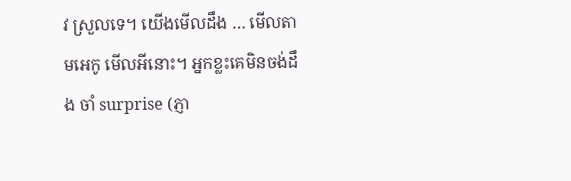វ ស្រួលទេ។ យើងមើលដឹង … មើលតាមអេកូ មើលអីនោះ។ អ្នកខ្លះគេមិនចង់ដឹង ចាំ surprise (ភ្ញា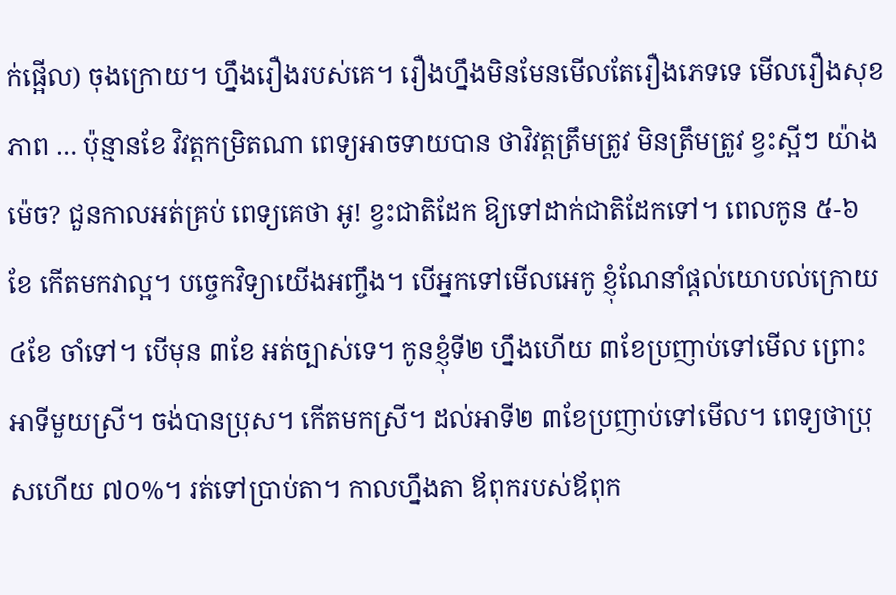ក់ផ្អើល) ចុងក្រោយ។ ហ្នឹងរឿងរបស់គេ។ រឿងហ្នឹងមិនមែនមើលតែរឿងភេទទេ មើលរឿងសុខភាព … ប៉ុន្មានខែ វិវត្តកម្រិតណា ពេទ្យអាចទាយបាន ថាវិវត្តត្រឹមត្រូវ មិនត្រឹមត្រូវ ខ្វះស្អីៗ យ៉ាងម៉េច? ជួនកាលអត់គ្រប់ ពេទ្យគេថា អូ! ខ្វះជាតិដែក ឱ្យទៅដាក់ជាតិដែកទៅ។ ពេលកូន ៥-៦ ខែ កើតមកវាល្អ។ បច្ចេកវិទ្យាយើងអញ្ចឹង។ បើអ្នកទៅមើលអេកូ ខ្ញុំណែនាំផ្តល់យោបល់ក្រោយ ៤ខែ ចាំទៅ។ បើមុន ៣ខែ អត់ច្បាស់ទេ។ កូនខ្ញុំទី២ ហ្នឹងហើយ ៣ខែប្រញាប់ទៅមើល ព្រោះអាទីមួយស្រី។ ចង់បានប្រុស។ កើតមកស្រី។ ដល់អាទី២ ៣ខែប្រញាប់ទៅមើល។ ពេទ្យថាប្រុសហើយ ៧០%។ រត់ទៅប្រាប់តា។ កាលហ្នឹងតា ឪពុករបស់ឪពុក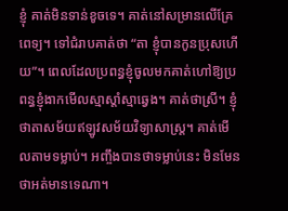ខ្ញុំ គាត់មិនទាន់ខូចទេ។ គាត់នៅសម្រានលើគ្រែពេទ្យ។ ទៅជំរាបគាត់ថា “តា ខ្ញុំបានកូនប្រុសហើយ”។ ពេលដែលប្រពន្ធខ្ញុំចូលមកគាត់ហៅឱ្យប្រពន្ធខ្ញុំងាកមើលស្មាស្តាំស្មាឆ្វេង។ គាត់ថាស្រី។ ខ្ញុំថាតាសម័យឥឡូវសម័យវិទ្យាសាស្ត្រ។ គាត់មើលតាមទម្លាប់។ អញ្ចឹងបានថាទម្លាប់នេះ មិនមែនថាអត់មានទេណា។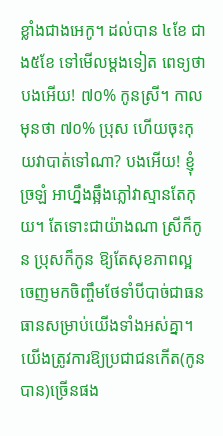ខ្លាំងជាងអេកូ។ ដល់បាន ៤ខែ ជាង៥ខែ ទៅមើលម្តងទៀត ពេទ្យថាបងអើយ! ៧០% កូនស្រី។ កាលមុនថា ៧០% ប្រុស ហើយចុះកុយវាបាត់ទៅណា? បងអើយ! ខ្ញុំច្រឡំ អាហ្នឹងឆ្អឹងភ្លៅវាស្មានតែកុយ។ តែទោះជាយ៉ាងណា ស្រីក៏កូន ប្រុសក៏កូន ឱ្យតែសុខភាពល្អ ចេញមកចិញ្ចឹមថែទាំបីបាច់ជាធនធានសម្រាប់យើងទាំងអស់គ្នា។ យើងត្រូវការឱ្យប្រជាជនកើត(កូនបាន)ច្រើនផង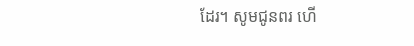ដែរ។ សូមជូនពរ ហើ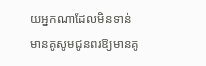យអ្នកណាដែលមិនទាន់មានគូសូមជូនពរឱ្យមានគូ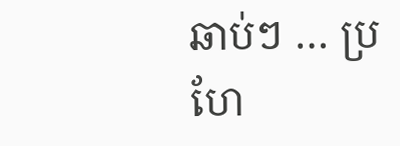ឆាប់ៗ … ប្រហែ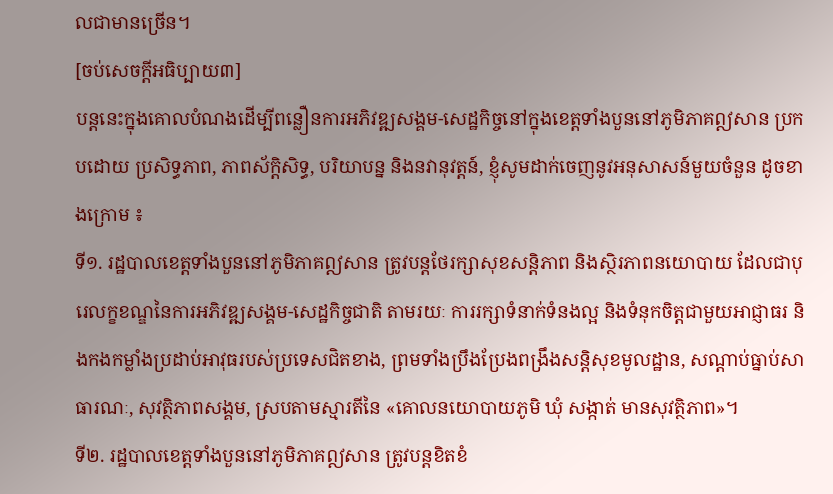លជាមានច្រើន។
[ចប់សេចក្តីអធិប្បាយ៣]
បន្តនេះក្នុងគោលបំណងដើម្បីពន្លឿនការអភិវឌ្ឍសង្គម-សេដ្ឋកិច្ចនៅក្នុងខេត្តទាំងបួននៅភូមិភាគឦសាន ប្រកបដោយ ប្រសិទ្ធភាព, ភាពស័ក្តិសិទ្ធ, បរិយាបន្ន និងនវានុវត្តន៍, ខ្ញុំសូមដាក់ចេញនូវអនុសាសន៍មួយចំនួន ដូចខាងក្រោម ៖
ទី១. រដ្ឋបាលខេត្តទាំងបួននៅភូមិភាគឦសាន ត្រូវបន្តថែរក្សាសុខសន្តិភាព និងស្ថិរភាពនយោបាយ ដែលជាបុរេលក្ខខណ្ឌនៃការអភិវឌ្ឍសង្គម-សេដ្ឋកិច្ចជាតិ តាមរយៈ ការរក្សាទំនាក់ទំនងល្អ និងទំនុកចិត្តជាមួយអាជ្ញាធរ និងកងកម្លាំងប្រដាប់អាវុធរបស់ប្រទេសជិតខាង, ព្រមទាំងប្រឹងប្រែងពង្រឹងសន្តិសុខមូលដ្ឋាន, សណ្តាប់ធ្នាប់សាធារណៈ, សុវត្ថិភាពសង្គម, ស្របតាមស្មារតីនៃ «គោលនយោបាយភូមិ ឃុំ សង្កាត់ មានសុវត្ថិភាព»។
ទី២. រដ្ឋបាលខេត្តទាំងបួននៅភូមិភាគឦសាន ត្រូវបន្តខិតខំ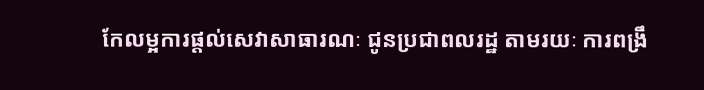កែលម្អការផ្តល់សេវាសាធារណៈ ជូនប្រជាពលរដ្ឋ តាមរយៈ ការពង្រឹ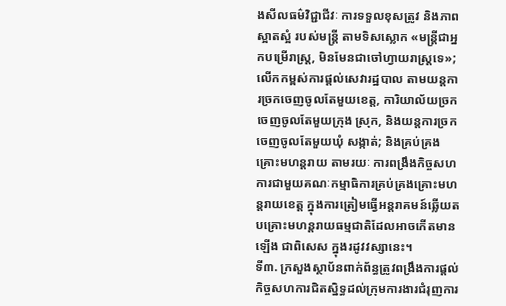ងសីលធម៌វិជ្ជាជីវៈ ការទទួលខុសត្រូវ និងភាពស្អាតស្អំ របស់មន្រ្តី តាមទិសស្លោក «មន្ត្រីជាអ្នកបម្រើរាស្ត្រ, មិនមែនជាចៅហ្វាយរាស្ត្រទេ»; លើកកម្ពស់ការផ្តល់សេវារដ្ឋបាល តាមយន្តការច្រកចេញចូលតែមួយខេត្ត, ការិយាល័យច្រកចេញចូលតែមួយក្រុង ស្រុក, និងយន្តការច្រកចេញចូលតែមួយឃុំ សង្កាត់; និងគ្រប់គ្រងគ្រោះមហន្តរាយ តាមរយៈ ការពង្រឹងកិច្ចសហការជាមួយគណៈកម្មាធិការគ្រប់គ្រងគ្រោះមហន្តរាយខេត្ត ក្នុងការត្រៀមធ្វើអន្តរាគមន៍ឆ្លើយតបគ្រោះមហន្តរាយធម្មជាតិដែលអាចកើតមានឡើង ជាពិសេស ក្នុងរដូវវស្សានេះ។
ទី៣. ក្រសួងស្ថាប័នពាក់ព័ន្ធត្រូវពង្រឹងការផ្តល់កិច្ចសហការជិតស្និទ្ធដល់ក្រុមការងារជំរុញការ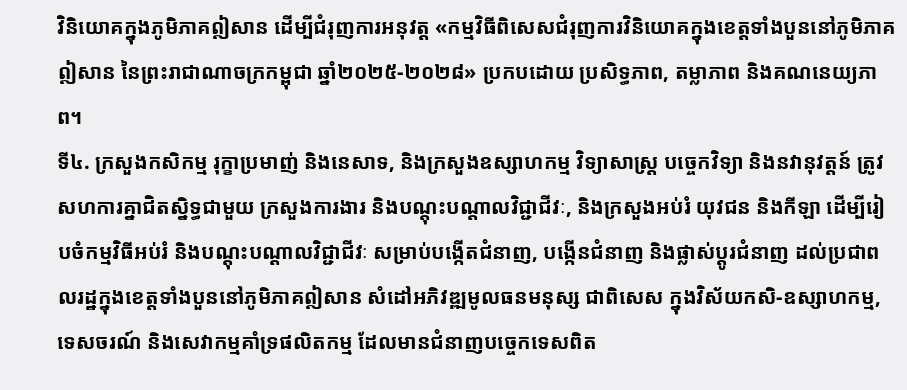វិនិយោគក្នុងភូមិភាគឦសាន ដើម្បីជំរុញការអនុវត្ត «កម្មវិធីពិសេសជំរុញការវិនិយោគក្នុងខេត្តទាំងបួននៅភូមិភាគឦសាន នៃព្រះរាជាណាចក្រកម្ពុជា ឆ្នាំ២០២៥-២០២៨» ប្រកបដោយ ប្រសិទ្ធភាព, តម្លាភាព និងគណនេយ្យភាព។
ទី៤. ក្រសួងកសិកម្ម រុក្ខាប្រមាញ់ និងនេសាទ, និងក្រសួងឧស្សាហកម្ម វិទ្យាសាស្រ្ត បច្ចេកវិទ្យា និងនវានុវត្តន៍ ត្រូវសហការគ្នាជិតស្និទ្ធជាមួយ ក្រសួងការងារ និងបណ្តុះបណ្តាលវិជ្ជាជីវៈ, និងក្រសួងអប់រំ យុវជន និងកីឡា ដើម្បីរៀបចំកម្មវិធីអប់រំ និងបណ្តុះបណ្តាលវិជ្ជាជីវៈ សម្រាប់បង្កើតជំនាញ, បង្កើនជំនាញ និងផ្លាស់ប្តូរជំនាញ ដល់ប្រជាពលរដ្ឋក្នុងខេត្តទាំងបួននៅភូមិភាគឦសាន សំដៅអភិវឌ្ឍមូលធនមនុស្ស ជាពិសេស ក្នុងវិស័យកសិ-ឧស្សាហកម្ម, ទេសចរណ៍ និងសេវាកម្មគាំទ្រផលិតកម្ម ដែលមានជំនាញបច្ចេកទេសពិត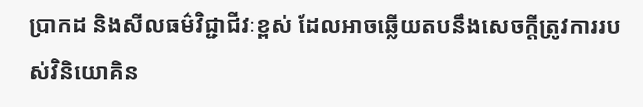ប្រាកដ និងសីលធម៌វិជ្ជាជីវៈខ្ពស់ ដែលអាចឆ្លើយតបនឹងសេចក្តីត្រូវការរបស់វិនិយោគិន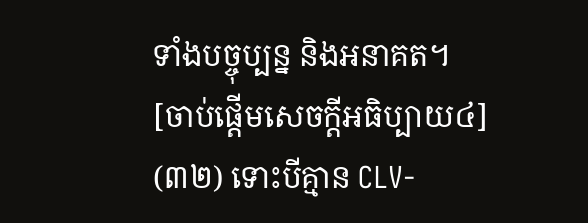ទាំងបច្ចុប្បន្ន និងអនាគត។
[ចាប់ផ្តើមសេចក្តីអធិប្បាយ៤]
(៣២) ទោះបីគ្មាន CLV-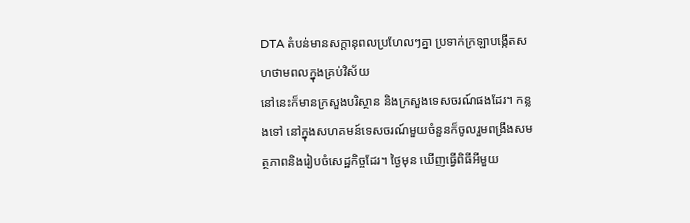DTA តំបន់មានសក្តានុពលប្រហែលៗគ្នា ប្រទាក់ក្រឡាបង្កើតសហថាមពលក្នុងគ្រប់វិស័យ
នៅនេះក៏មានក្រសួងបរិស្ថាន និងក្រសួងទេសចរណ៍ផងដែរ។ កន្លងទៅ នៅក្នុងសហគមន៍ទេសចរណ៍មួយចំនួនក៏ចូលរួមពង្រឹងសមត្ថភាពនិងរៀបចំសេដ្ឋកិច្ចដែរ។ ថ្ងៃមុន ឃើញធ្វើពិធីអីមួយ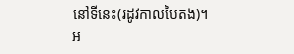នៅទីនេះ(រដូវកាលបៃតង)។ អ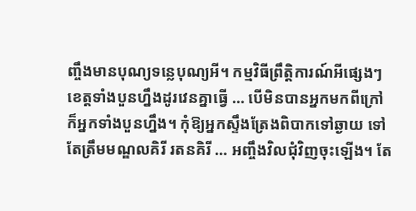ញ្ចឹងមានបុណ្យទន្លេបុណ្យអី។ កម្មវិធីព្រឹត្តិការណ៍អីផ្សេងៗ ខេត្តទាំងបួនហ្នឹងដូរវេនគ្នាធ្វើ … បើមិនបានអ្នកមកពីក្រៅ ក៏អ្នកទាំងបួនហ្នឹង។ កុំឱ្យអ្នកស្ទឹងត្រែងពិបាកទៅឆ្ងាយ ទៅតែត្រឹមមណ្ឌលគិរី រតនគិរី … អញ្ចឹងវិលជុំវិញចុះឡើង។ តែ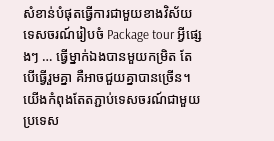សំខាន់បំផុតធ្វើការជាមួយខាងវិស័យទេសចរណ៍រៀបចំ Package tour អ្វីផ្សេងៗ … ធ្វើម្នាក់ឯងបានមួយកម្រិត តែបើធ្វើរួមគ្នា គឺអាចជួយគ្នាបានច្រើន។ យើងកំពុងតែតភ្ជាប់ទេសចរណ៍ជាមួយប្រទេស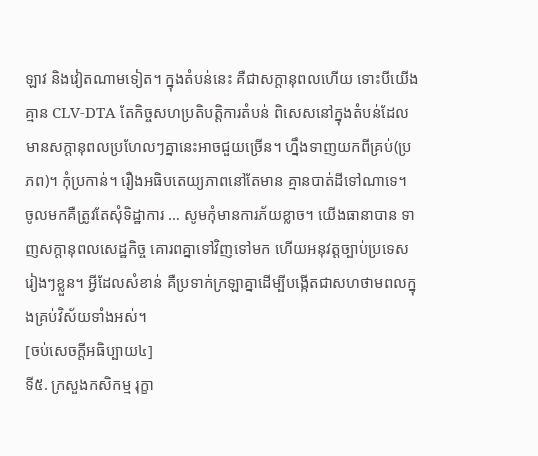ឡាវ និងវៀតណាមទៀត។ ក្នុងតំបន់នេះ គឺជាសក្តានុពលហើយ ទោះបីយើងគ្មាន CLV-DTA តែកិច្ចសហប្រតិបត្តិការតំបន់ ពិសេសនៅក្នុងតំបន់ដែលមានសក្តានុពលប្រហែលៗគ្នានេះអាចជួយច្រើន។ ហ្នឹងទាញយកពីគ្រប់(ប្រភព)។ កុំប្រកាន់។ រឿងអធិបតេយ្យភាពនៅតែមាន គ្មានបាត់ដីទៅណាទេ។ ចូលមកគឺត្រូវតែសុំទិដ្ឋាការ … សូមកុំមានការភ័យខ្លាច។ យើងធានាបាន ទាញសក្តានុពលសេដ្ឋកិច្ច គោរពគ្នាទៅវិញទៅមក ហើយអនុវត្តច្បាប់ប្រទេសរៀងៗខ្លួន។ អ្វីដែលសំខាន់ គឺប្រទាក់ក្រឡាគ្នាដើម្បីបង្កើតជាសហថាមពលក្នុងគ្រប់វិស័យទាំងអស់។
[ចប់សេចក្តីអធិប្បាយ៤]
ទី៥. ក្រសួងកសិកម្ម រុក្ខា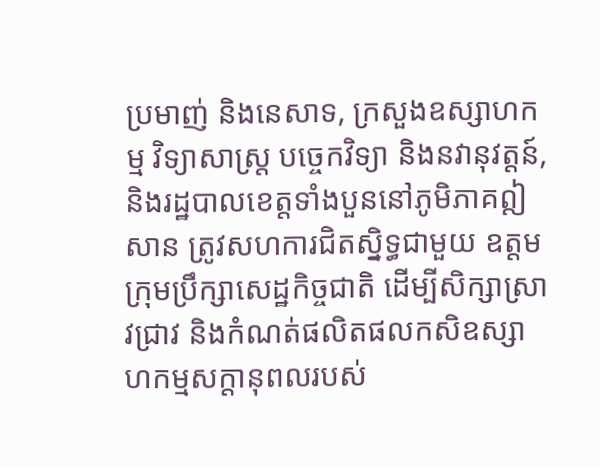ប្រមាញ់ និងនេសាទ, ក្រសួងឧស្សាហកម្ម វិទ្យាសាស្រ្ត បច្ចេកវិទ្យា និងនវានុវត្តន៍, និងរដ្ឋបាលខេត្តទាំងបួននៅភូមិភាគឦសាន ត្រូវសហការជិតស្និទ្ធជាមួយ ឧត្តមក្រុមប្រឹក្សាសេដ្ឋកិច្ចជាតិ ដើម្បីសិក្សាស្រាវជ្រាវ និងកំណត់ផលិតផលកសិឧស្សាហកម្មសក្តានុពលរបស់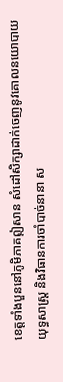ខេត្តទាំងបួននៅភូមិភាគឦសាន សំដៅសិក្សាដាក់ចេញនូវគោលនយោបាយយុទ្ធសាស្រ្ត និងវិធានការចាំបាច់នានា ស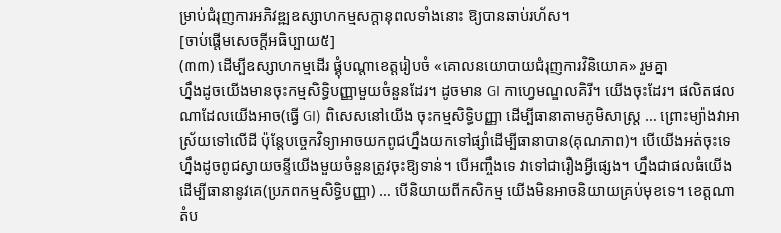ម្រាប់ជំរុញការអភិវឌ្ឍឧស្សាហកម្មសក្តានុពលទាំងនោះ ឱ្យបានឆាប់រហ័ស។
[ចាប់ផ្តើមសេចក្តីអធិប្បាយ៥]
(៣៣) ដើម្បីឧស្សាហកម្មដើរ ផ្គុំបណ្តាខេត្តរៀបចំ «គោលនយោបាយជំរុញការវិនិយោគ» រួមគ្នា
ហ្នឹងដូចយើងមានចុះកម្មសិទ្ធិបញ្ញាមួយចំនួនដែរ។ ដូចមាន GI កាហ្វេមណ្ឌលគិរី។ យើងចុះដែរ។ ផលិតផលណាដែលយើងអាច(ធ្វើ GI) ពិសេសនៅយើង ចុះកម្មសិទ្ធិបញ្ញា ដើម្បីធានាតាមភូមិសាស្ត្រ … ព្រោះម្យ៉ាងវាអាស្រ័យទៅលើដី ប៉ុន្តែបច្ចេកវិទ្យាអាចយកពូជហ្នឹងយកទៅផ្សាំដើម្បីធានាបាន(គុណភាព)។ បើយើងអត់ចុះទេ ហ្នឹងដូចពូជស្វាយចន្ទីយើងមួយចំនួនត្រូវចុះឱ្យទាន់។ បើអញ្ចឹងទេ វាទៅជារឿងអ្វីផ្សេង។ ហ្នឹងជាផលធំយើងដើម្បីធានានូវគេ(ប្រភពកម្មសិទ្ធិបញ្ញា) … បើនិយាយពីកសិកម្ម យើងមិនអាចនិយាយគ្រប់មុខទេ។ ខេត្តណា តំប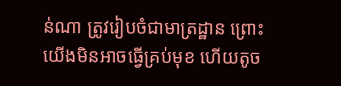ន់ណា ត្រូវរៀបចំជាមាត្រដ្ឋាន ព្រោះយើងមិនអាចធ្វើគ្រប់មុខ ហើយតូច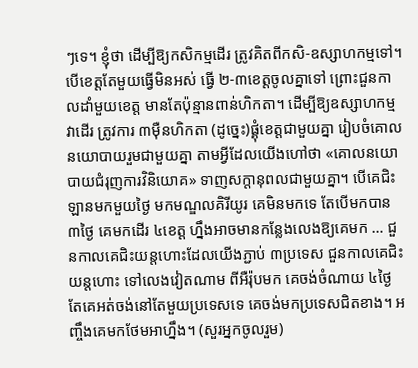ៗទេ។ ខ្ញុំថា ដើម្បីឱ្យកសិកម្មដើរ ត្រូវគិតពីកសិ-ឧស្សាហកម្មទៅ។ បើខេត្តតែមួយធ្វើមិនអស់ ធ្វើ ២-៣ខេត្តចូលគ្នាទៅ ព្រោះជួនកាលដាំមួយខេត្ត មានតែប៉ុន្មានពាន់ហិកតា។ ដើម្បីឱ្យឧស្សាហកម្មវាដើរ ត្រូវការ ៣ម៉ឺនហិកតា (ដូច្នេះ)ផ្គុំខេត្តជាមួយគ្នា រៀបចំគោលនយោបាយរួមជាមួយគ្នា តាមអ្វីដែលយើងហៅថា «គោលនយោបាយជំរុញការវិនិយោគ» ទាញសក្តានុពលជាមួយគ្នា។ បើគេជិះឡានមកមួយថ្ងៃ មកមណ្ឌលគិរីយូរ គេមិនមកទេ តែបើមកបាន ៣ថ្ងៃ គេមកដើរ ៤ខេត្ត ហ្នឹងអាចមានកន្លែងលេងឱ្យគេមក … ជួនកាលគេជិះយន្តហោះដែលយើងភ្ជាប់ ៣ប្រទេស ជួនកាលគេជិះយន្តហោះ ទៅលេងវៀតណាម ពីអឺរ៉ុបមក គេចង់ចំណាយ ៤ថ្ងៃ តែគេអត់ចង់នៅតែមួយប្រទេសទេ គេចង់មកប្រទេសជិតខាង។ អញ្ចឹងគេមកថែមអាហ្នឹង។ (សួរអ្នកចូលរួម)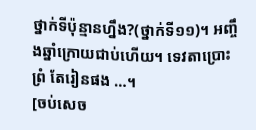ថ្នាក់ទីប៉ុន្មានហ្នឹង?(ថ្នាក់ទី១១)។ អញ្ចឹងឆ្នាំក្រោយជាប់ហើយ។ ទេវតាប្រោះព្រំ តែរៀនផង …។
[ចប់សេច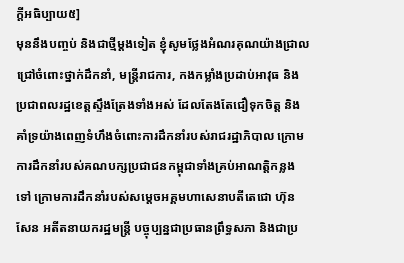ក្តីអធិប្បាយ៥]
មុននឹងបញ្ចប់ និងជាថ្មីម្តងទៀត ខ្ញុំសូមថ្លែងអំណរគុណយ៉ាងជ្រាលជ្រៅចំពោះថ្នាក់ដឹកនាំ, មន្ត្រីរាជការ, កងកម្លាំងប្រដាប់អាវុធ និងប្រជាពលរដ្ឋខេត្តស្ទឹងត្រែងទាំងអស់ ដែលតែងតែជឿទុកចិត្ត និងគាំទ្រយ៉ាងពេញទំហឹងចំពោះការដឹកនាំរបស់រាជរដ្ឋាភិបាល ក្រោមការដឹកនាំរបស់គណបក្សប្រជាជនកម្ពុជាទាំងគ្រប់អាណត្តិកន្លងទៅ ក្រោមការដឹកនាំរបស់សម្តេចអគ្គមហាសេនាបតីតេជោ ហ៊ុន សែន អតីតនាយករដ្ឋមន្ត្រី បច្ចុប្បន្នជាប្រធានព្រឹទ្ធសភា និងជាប្រ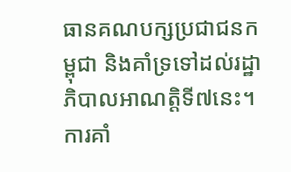ធានគណបក្សប្រជាជនកម្ពុជា និងគាំទ្រទៅដល់រដ្ឋាភិបាលអាណត្តិទី៧នេះ។ ការគាំ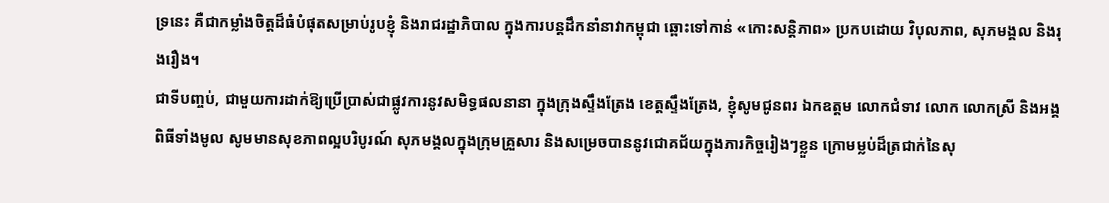ទ្រនេះ គឺជាកម្លាំងចិត្តដ៏ធំបំផុតសម្រាប់រូបខ្ញុំ និងរាជរដ្ឋាភិបាល ក្នុងការបន្តដឹកនាំនាវាកម្ពុជា ឆ្ពោះទៅកាន់ «កោះសន្តិភាព» ប្រកបដោយ វិបុលភាព, សុភមង្គល និងរុងរឿង។
ជាទីបញ្ចប់, ជាមួយការដាក់ឱ្យប្រើប្រាស់ជាផ្លូវការនូវសមិទ្ធផលនានា ក្នុងក្រុងស្ទឹងត្រែង ខេត្តស្ទឹងត្រែង, ខ្ញុំសូមជូនពរ ឯកឧត្តម លោកជំទាវ លោក លោកស្រី និងអង្គពិធីទាំងមូល សូមមានសុខភាពល្អបរិបូរណ៍ សុភមង្គលក្នុងក្រុមគ្រួសារ និងសម្រេចបាននូវជោគជ័យក្នុងភារកិច្ចរៀងៗខ្លួន ក្រោមម្លប់ដ៏ត្រជាក់នៃសុ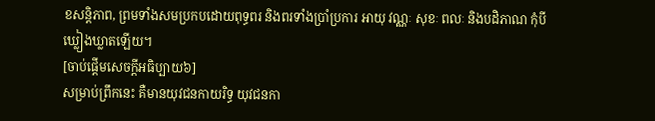ខសន្តិភាព, ព្រមទាំងសមប្រកបដោយពុទ្ធពរ និងពរទាំងប្រាំប្រការ អាយុ វណ្ណៈ សុខៈ ពលៈ និងបដិភាណ កុំបីឃ្លៀងឃ្លាតឡើយ។
[ចាប់ផ្តើមសេចក្តីអធិប្បាយ៦]
សម្រាប់ព្រឹកនេះ គឺមានយុវជនកាយរិទ្ធ យុវជនកា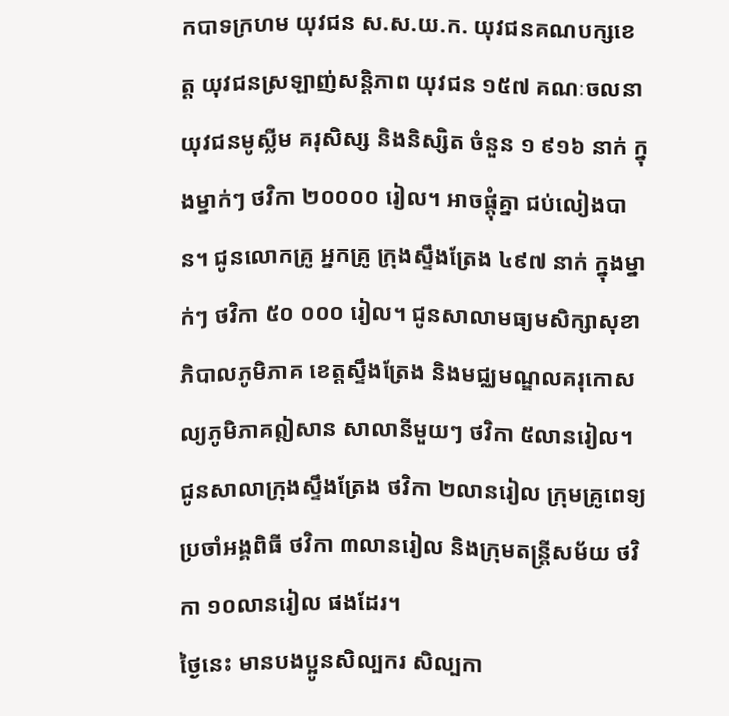កបាទក្រហម យុវជន ស.ស.យ.ក. យុវជនគណបក្សខេត្ត យុវជនស្រឡាញ់សន្តិភាព យុវជន ១៥៧ គណៈចលនាយុវជនមូស្លីម គរុសិស្ស និងនិស្សិត ចំនួន ១ ៩១៦ នាក់ ក្នុងម្នាក់ៗ ថវិកា ២០០០០ រៀល។ អាចផ្តុំគ្នា ជប់លៀងបាន។ ជូនលោកគ្រូ អ្នកគ្រូ ក្រុងស្ទឹងត្រែង ៤៩៧ នាក់ ក្នុងម្នាក់ៗ ថវិកា ៥០ ០០០ រៀល។ ជូនសាលាមធ្យមសិក្សាសុខាភិបាលភូមិភាគ ខេត្តស្ទឹងត្រែង និងមជ្ឈមណ្ឌលគរុកោសល្យភូមិភាគឦសាន សាលានីមួយៗ ថវិកា ៥លានរៀល។ ជូនសាលាក្រុងស្ទឹងត្រែង ថវិកា ២លានរៀល ក្រុមគ្រូពេទ្យប្រចាំអង្គពិធី ថវិកា ៣លានរៀល និងក្រុមតន្ត្រីសម័យ ថវិកា ១០លានរៀល ផងដែរ។
ថ្ងៃនេះ មានបងប្អូនសិល្បករ សិល្បកា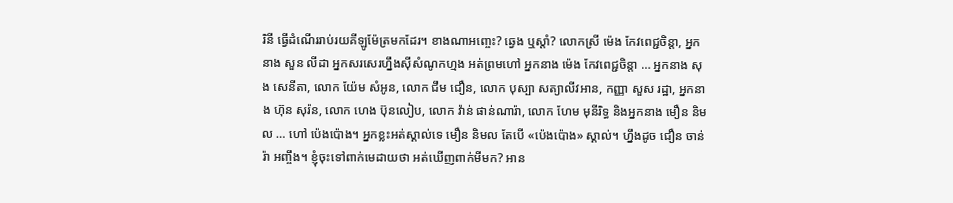រិនី ធ្វើដំណើររាប់រយគីឡូម៉ែត្រមកដែរ។ ខាងណាអញ្ចេះ? ឆ្វេង ឬស្តាំ? លោកស្រី ម៉េង កែវពេជ្ជចិន្តា, អ្នកនាង សួន លីដា អ្នកសរសេរហ្នឹងស៊ីសំណូកហ្មង អត់ព្រមហៅ អ្នកនាង ម៉េង កែវពេជ្ជចិន្តា … អ្នកនាង សុង សេនីតា, លោក យ៉ែម សំអូន, លោក ជឹម ជឿន, លោក បុស្បា សត្យាលីវអាន, កញ្ញា សួស រដ្ឋា, អ្នកនាង ហ៊ុន សុរ៉ន, លោក ហេង ប៊ុនលៀប, លោក វ៉ាន់ ផាន់ណារ៉ា, លោក ហែម មុនីរិទ្ធ និងអ្នកនាង មឿន និមល … ហៅ ប៉េងប៉ោង។ អ្នកខ្លះអត់ស្គាល់ទេ មឿន និមល តែបើ «ប៉េងប៉ោង» ស្គាល់។ ហ្នឹងដូច ជឿន ចាន់រ៉ា អញ្ចឹង។ ខ្ញុំចុះទៅពាក់មេដាយថា អត់ឃើញពាក់មីមក? អាន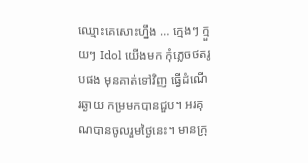ឈ្មោះគេសោះហ្នឹង … ក្មេងៗ ក្មួយៗ Idol យើងមក កុំភ្លេចថតរូបផង មុនគាត់ទៅវិញ ធ្វើដំណើរឆ្ងាយ កម្រមកបានជួប។ អរគុណបានចូលរួមថ្ងៃនេះ។ មានក្រុ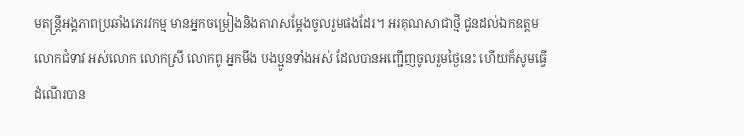មតន្ត្រីអង្គភាពប្រឆាំងភេរវកម្ម មានអ្នកចម្រៀងនិងតារាសម្តែងចូលរួមផងដែរ។ អរគុណសាជាថ្មី ជូនដល់ឯកឧត្តម លោកជំទាវ អស់លោក លោកស្រី លោកពូ អ្នកមីង បងប្អូនទាំងអស់ ដែលបានអញ្ជើញចូលរួមថ្ងៃនេះ ហើយក៏សូមធ្វើដំណើរបាន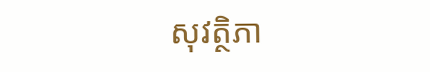សុវត្ថិភា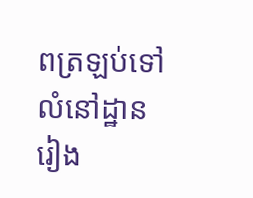ពត្រឡប់ទៅលំនៅដ្ឋានរៀង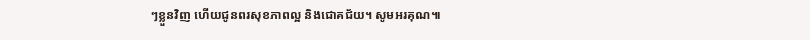ៗខ្លួនវិញ ហើយជូនពរសុខភាពល្អ និងជោគជ័យ។ សូមអរគុណ៕